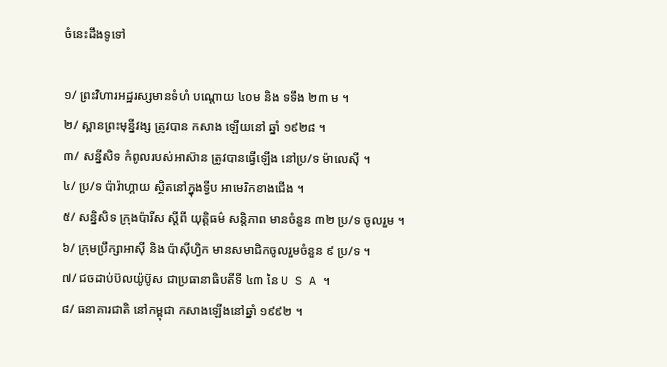ចំនេះដឹងទូទៅ

១/ ព្រះវិហារអដ្ឋរស្សមានទំហំ បណ្តោយ ៤០ម និង ទទឹង ២៣ ម ។
២/ ស្ពានព្រះមុន្នីវង្ស ត្រូវបាន កសាង ឡើយនៅ ឆ្នាំ ១៩២៨ ។
៣/ សន្នីសិទ កំពូលរបស់អាស៊ាន ត្រូវបានធ្វើឡើង នៅប្រ/ទ ម៉ាលេស៊ី ។
៤/ ប្រ/ទ ប៉ារ៉ាហ្គាយ ស្ថិតនៅក្នុងទ្វីប អាមេរិកខាងជើង ។
៥/ សន្និសិទ ក្រុងប៉ារីស ស្តីពី យុត្តិធម៌ សន្តិភាព មានចំនួន ៣២ ប្រ/ទ ចូលរួម ។
៦/ ក្រុមប្រឹក្សាអាស៊ី និង ប៉ាស៊ីហ្វិក មានសមាជិកចូលរួមចំនួន ៩ ប្រ/ទ ។
៧/ ជចដាប់ប៊លយ៉ូប៊ូស ជាប្រធានាធិបតីទី ៤៣ នៃ U S A ។
៨/ ធនាគារជាតិ នៅកម្ពុជា កសាងឡើងនៅឆ្នាំ ១៩៩២ ។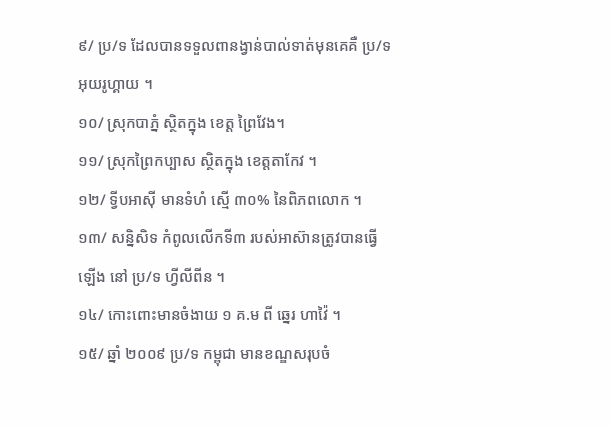៩/ ប្រ/ទ ដែលបានទទួលពានង្វាន់បាល់ទាត់មុនគេគឺ ប្រ/ទ អុយរូហ្គាយ ។
១០/ ស្រុកបាភ្នំ ស្ថិតក្នុង ខេត្ត ព្រៃវែង។
១១/ ស្រុកព្រៃកប្បាស ស្ថិតក្នុង ខេត្តតាកែវ ។
១២/ ទ្វីបអាស៊ី មានទំហំ ស្មើ ៣០% នៃពិភពលោក ។
១៣/ សន្និសិទ កំពូលលើកទី៣ របស់អាស៊ានត្រូវបានធ្វើឡើង នៅ ប្រ/ទ ហ្វីលីពីន ។
១៤/ កោះពោះមានចំងាយ ១ គ.ម ពី ឆ្នេរ ហាវ៉ៃ ។
១៥/ ឆ្នាំ ២០០៩ ប្រ/ទ កម្ពុជា មានខណ្ឌសរុបចំ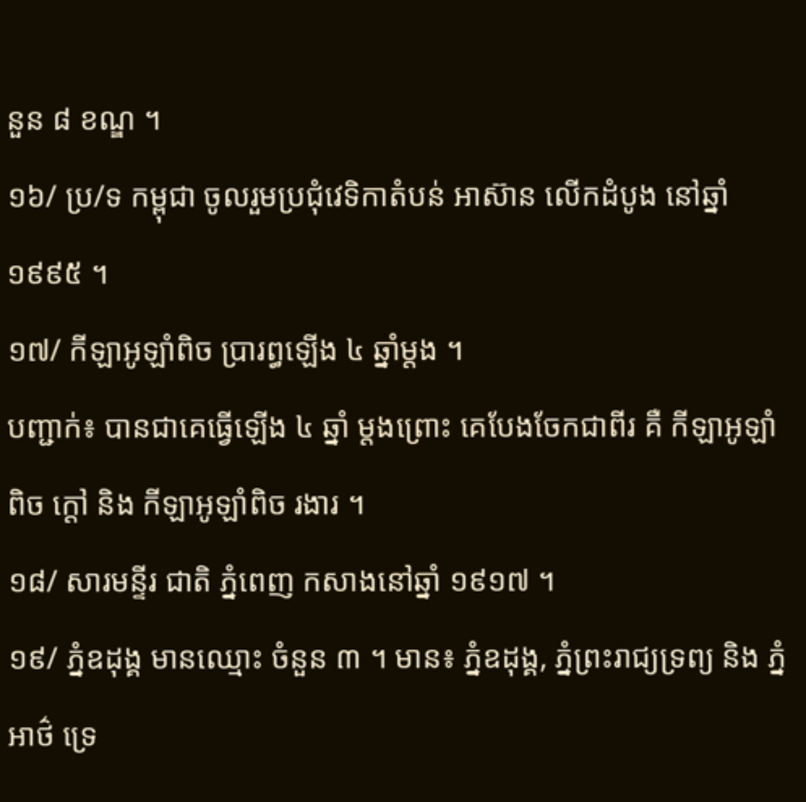នួន ៨ ខណ្ឌ ។
១៦/ ប្រ/ទ កម្ពុជា ចូលរួមប្រជុំវេទិកាតំបន់ អាស៊ាន លើកដំបូង នៅឆ្នាំ ១៩៩៥ ។
១៧/ កីឡាអូឡាំពិច ប្រារព្ធឡើង ៤ ឆ្នាំម្តង ។
បញ្ជាក់៖ បានជាគេធ្វើឡើង ៤ ឆ្នាំ ម្តងព្រោះ គេបែងចែកជាពីរ គឺ កីឡាអូឡាំពិច ក្តៅ និង កីឡាអូឡាំពិច រងារ ។
១៨/ សារមន្ទីរ ជាតិ ភ្នំពេញ កសាងនៅឆ្នាំ ១៩១៧ ។
១៩/ ភ្នំឧដុង្គ មានឈ្មោះ ចំនួន ៣ ។ មាន៖ ភ្នំឧដុង្គ, ភ្នំព្រះរាជ្យទ្រព្យ និង ភ្នំ អាថ៌ ទ្រេ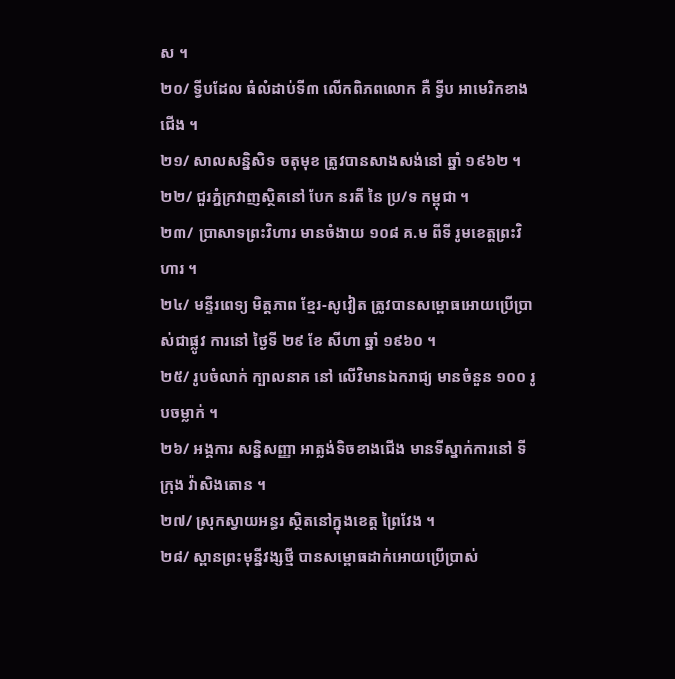ស ។
២០/ ទ្វីបដែល ធំលំដាប់ទី៣ លើកពិភពលោក គឺ ទ្វីប អាមេរិកខាងជើង ។
២១/ សាលសន្និសិទ ចតុមុខ ត្រូវបានសាងសង់នៅ ឆ្នាំ ១៩៦២ ។
២២/ ជួរភ្នំក្រវាញស្ថិតនៅ បែក នរតី នៃ ប្រ/ទ កម្ពុជា ។
២៣/ ប្រាសាទព្រះវិហារ មានចំងាយ ១០៨ គ.ម ពីទី រូមខេត្តព្រះវិហារ ។
២៤/ មន្ទីរពេទ្យ មិត្តភាព ខ្មែរ-សូវៀត ត្រូវបានសម្ពោធអោយប្រើប្រាស់ជាផ្លូវ ការនៅ ថ្ងៃទី ២៩ ខែ សីហា ឆ្នាំ ១៩៦០ ។
២៥/ រូបចំលាក់ ក្បាលនាគ នៅ លើវិមានឯករាជ្យ មានចំនួន ១០០ រូបចម្លាក់ ។
២៦/ អង្គការ សន្និសញ្ញា អាត្លង់ទិចខាងជើង មានទីស្នាក់ការនៅ ទីក្រុង វ៉ាសិងតោន ។
២៧/ ស្រុកស្វាយអន្ធរ ស្ថិតនៅក្នុងខេត្ត ព្រៃវែង ។
២៨/ ស្ពានព្រះមុន្នីវង្សថ្មី បានសម្ពោធដាក់អោយប្រើប្រាស់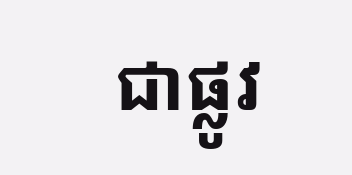ជាផ្លូវ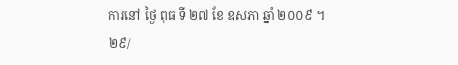ការនៅ ថ្ងៃ ពុធ ទី ២៧ ខែ ឧសភា ឆ្នាំ ២០០៩ ។
២៩/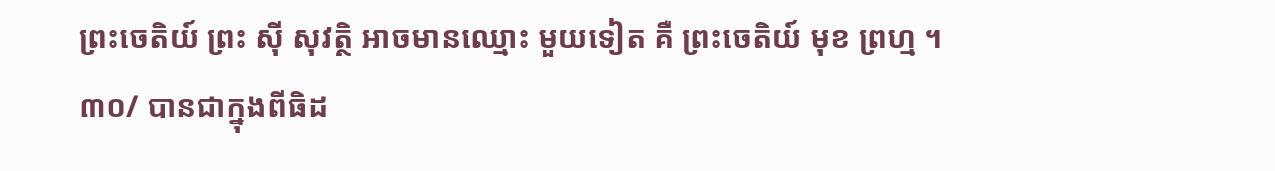ព្រះចេតិយ៍ ព្រះ ស៊ី សុវតិ្ថ អាចមានឈ្មោះ មួយទៀត គឺ ព្រះចេតិយ៍ មុខ ព្រហ្ម ។
៣០/ បានជាក្នុងពីធិដ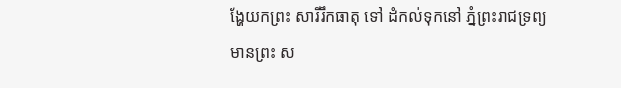ង្ហែយកព្រះ សារីរឹកធាតុ ទៅ ដំកល់ទុកនៅ ភ្នំព្រះរាជទ្រព្យ មានព្រះ ស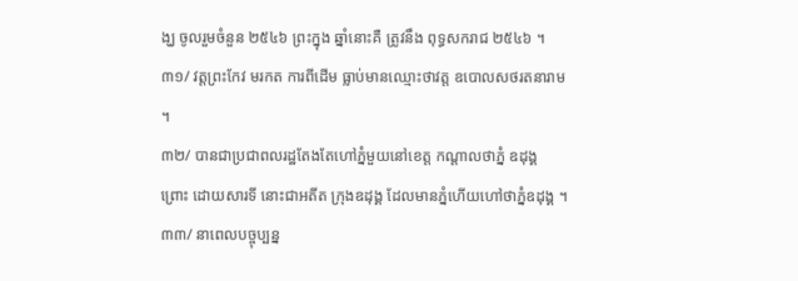ង្ឃ ចូលរួមចំនួន ២៥៤៦ ព្រះក្នុង ឆ្នាំនោះគឺ ត្រូវនឹង ពុទ្ធសករាជ ២៥៤៦ ។
៣១/ វត្តព្រះកែវ មរកត ការពីដើម ធ្លាប់មានឈ្មោះថាវត្ត ឧបោលសថរតនារាម ។
៣២/ បានជាប្រជាពលរដ្ឋតែងតែហៅភ្នំមួយនៅខេត្ត កណ្តាលថាភ្នំ ឧដុង្គ ព្រោះ ដោយសារទី នោះជាអតីត ក្រុងឧដុង្គ ដែលមានភ្នំហើយហៅថាភ្នំឧដុង្គ ។
៣៣/ នាពេលបច្ចុប្បន្ន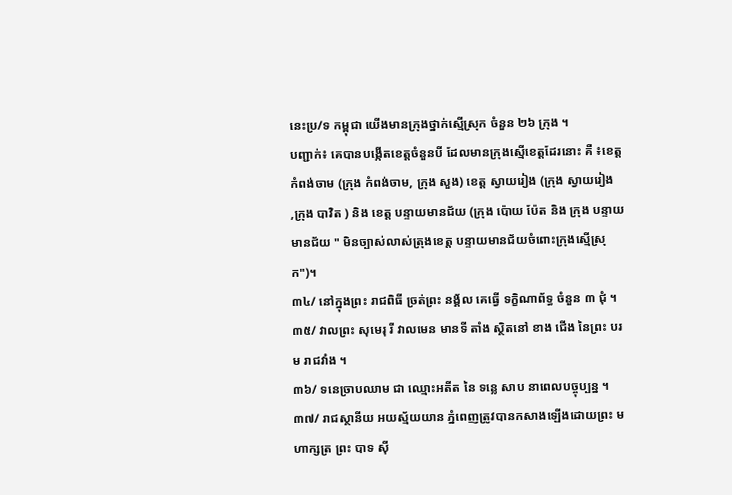នេះប្រ/ទ កម្ពុជា យើងមានកុ្រងថ្នាក់ស្មើស្រុក ចំនួន ២៦ ក្រុង ។
បញ្ជាក់៖ គេបានបង្កើតខេត្តចំនួនបី ដែលមានក្រុងស្មើខេត្តដែរនោះ គឺ ៖ខេត្ត កំពង់ចាម (ក្រុង កំពង់ចាម, ក្រុង សួង) ខេត្ត ស្វាយរៀង (ក្រុង ស្វាយរៀង
,ក្រុង បាវិត ) និង ខេត្ត បន្ទាយមានជ័យ (ក្រុង ប៉ោយ ប៉ែត និង ក្រុង បន្ទាយមានជ័យ " មិនច្បាស់លាស់ត្រុងខេត្ត បន្ទាយមានជ័យចំពោះក្រុងស្មើស្រុក")។
៣៤/ នៅក្នុងព្រះ រាជពិធី ច្រត់ព្រះ នង្គ័ល គេធ្វើ ទក្ខិណាព័ទ្ធ ចំនួន ៣ ជុំ ។
៣៥/ វាលព្រះ សុមេរុ រី វាលមេន មានទី តាំង ស្ថិតនៅ ខាង ជើង នៃព្រះ បរម រាជវាំង ។
៣៦/ ទនេច្រាបឈាម ជា ឈ្មោះអតីត នៃ ទន្លេ សាប នាពេលបច្ចុប្បន្ន ។
៣៧/ រាជស្ថានីយ អយស្ម័យយាន ភ្នំពេញត្រូវបានកសាងឡើងដោយព្រះ មហាក្សត្រ ព្រះ បាទ ស៊ី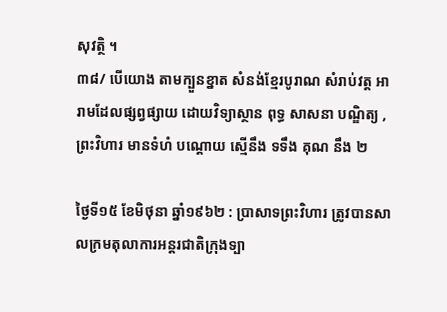សុវត្ថិ ។
៣៨/ បើយោង តាមក្បួនខ្នាត សំនង់ខ្មែរបូរាណ សំរាប់វត្ត អារាមដែលផ្សព្វផ្សាយ ដោយវិទ្យាស្ថាន ពុទ្ធ សាសនា បណ្ឌិត្យ , ព្រះវិហារ មានទំហំ បណ្តោយ ស្មើនឹង ទទឹង គុណ នឹង ២

ថៃ្ងទី១៥ ខែមិថុនា ឆ្នាំ១៩៦២ : ប្រាសាទព្រះវិហារ ត្រូវបានសាលក្រមតុលាការអន្តរជាតិក្រុងទ្បា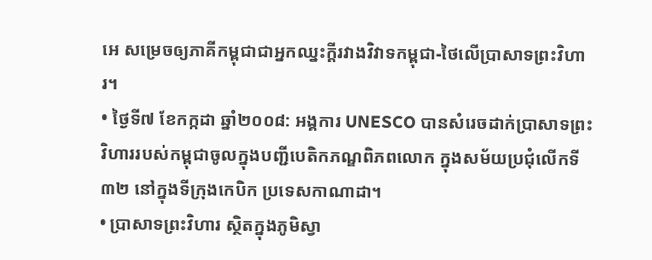អេ សម្រេចឲ្យភាគីកម្ពុជាជាអ្នកឈ្នះក្តីរវាងវិវាទកម្ពុជា-ថៃលើប្រាសាទព្រះវិហារ។
• ថៃ្ងទី៧ ខែកក្កដា ឆ្នាំ២០០៨: អង្គការ UNESCO បានសំរេចដាក់ប្រាសាទព្រះវិហាររបស់កម្ពុជាចូលក្នុងបញ្ជីបេតិកភណ្ឌពិភពលោក ក្នុងសម័យប្រជុំលើកទី៣២ នៅក្នុងទីក្រុងកេបិក ប្រទេសកាណាដា។
• ប្រាសាទព្រះវិហារ ស្ថិតក្នុងភូមិស្វា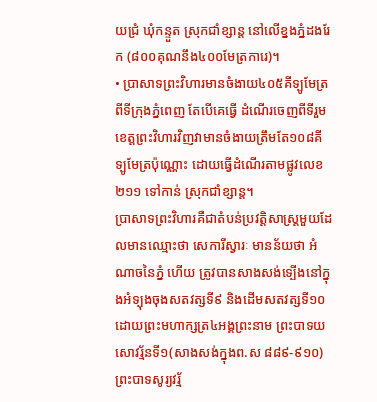យជ្រំ ឃុំកន្ទួត ស្រុកជាំខ្សាន្ត នៅលើខ្នងភ្នំដងរែក (៨០០គុណនឹង៤០០មែត្រការេ)។
• ប្រាសាទព្រះវិហារមានចំងាយ៤០៥គីទ្បូមែត្រពីទីក្រុងភ្នំពេញ តែបើគេធ្វើ ដំណើរចេញពីទីរួមខេត្តព្រះវិហារវិញវាមានចំងាយត្រឹមតែ១០៨គីទ្បូមែត្រប៉ុណ្ណោះ ដោយធ្វើដំណើរតាមផ្លូវលេខ២១១ ទៅកាន់ ស្រុកជាំខ្សាន្ត។
ប្រាសាទព្រះវិហារគឺជាតំបន់ប្រវត្តិសាស្ត្រមួយដែលមានឈ្មោះថា សេការីស្វារៈ មានន័យថា អំណាចនៃភ្នំ ហើយ ត្រូវបានសាងសង់ទ្បើងនៅក្នុងអំទ្បុងចុងសតវត្សទី៩ និងដើមសតវត្សទី១០ ដោយព្រះមហាក្សត្រ៤អង្គព្រះនាម ព្រះបាទយសោវរ្ម័នទី១(សាងសង់ក្នុងព.ស ៨៨៩-៩១០) ព្រះបាទសូរ្យវរ្ម័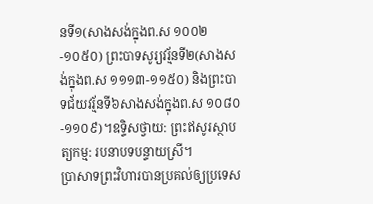នទី១(សាងសង់ក្នុងព.ស ១០០២-១០៥០) ព្រះបាទសូរ្យវរ្ម័នទី២(សាងសង់ក្នុងព.ស ១១១៣-១១៥០) និងព្រះបាទជ័យវរ្ម័នទី៦សាងសង់ក្នុងព.ស ១០៨០-១១០៩)។ឧទ្ទិសថ្វាយ: ព្រះឥសូរស្ថាបត្យកម្ម: របនាបទបន្ទាយស្រី។
ប្រាសាទព្រះវិហារបានប្រគល់ឲ្យប្រទេស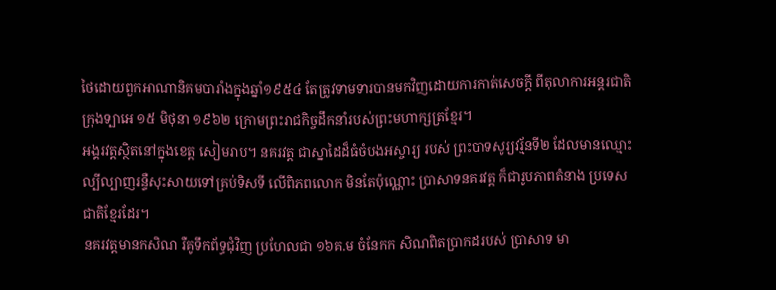ថៃដោយពួកអាណានិគមបារាំងក្នុងឆ្នាំ១៩៥៤ តែត្រូវទាមទារបានមកវិញដោយការកាត់សេចក្តី ពីតុលាការអន្តរជាតិក្រុងទ្បាអេ ១៥ មិថុនា ១៩៦២ ក្រោមព្រះរាជកិច្ចដឹកនាំរបស់ព្រះមហាក្សត្រខ្មែរ។
អង្គរវត្តស្ថិតនៅក្នុងខេត្ត សៀមរាប។ នគរវត្ដ ជាស្នាដៃដ៏ធំចំបងអស្ចារ្យ របស់ ព្រះបាទសូរ្យវរ្ម័នទី២ ដែលមានឈ្មោះល្បីល្បាញរន្ទឺសុះសាយទៅគ្រប់ទិសទី លើពិភពលោក មិនតែប៉ុណ្ណោះ ប្រាសាទនគរវត្ដ ក៏ជារូបភាពតំនាង ប្រទេសជាតិខ្មែរដែរ។
នគរវត្ដមានកសិណ រឺគូទឹកព័ទ្ធជុំវិញ ប្រហែលជា ១៦គ.ម ចំនែកក សិណពិតប្រាកដរបស់ ប្រាសាទ មា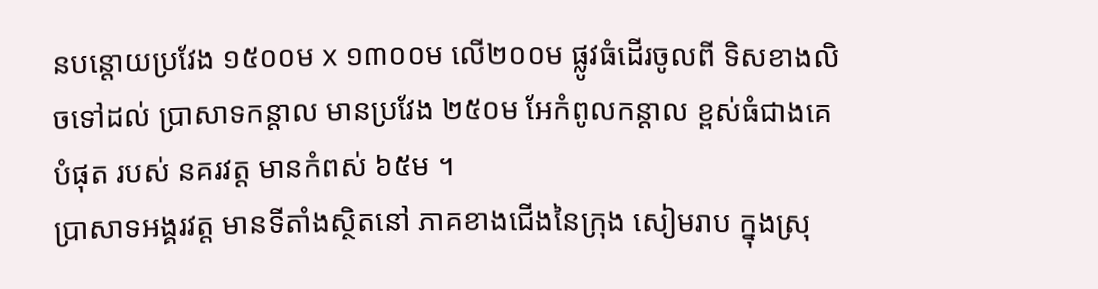នបន្ដោយប្រវែង ១៥០០ម x ១៣០០ម លើ២០០ម ផ្លូវធំដើរចូលពី ទិសខាងលិចទៅដល់ ប្រាសាទកន្ដាល មានប្រវែង ២៥០ម អែកំពូលកន្ដាល ខ្ពស់ធំជាងគេបំផុត របស់ នគរវត្ដ មានកំពស់ ៦៥ម ។
ប្រាសាទអង្គរវត្ត មានទីតាំងស្ថិតនៅ ភាគខាងជើងនៃក្រុង សៀមរាប ក្នុងស្រុ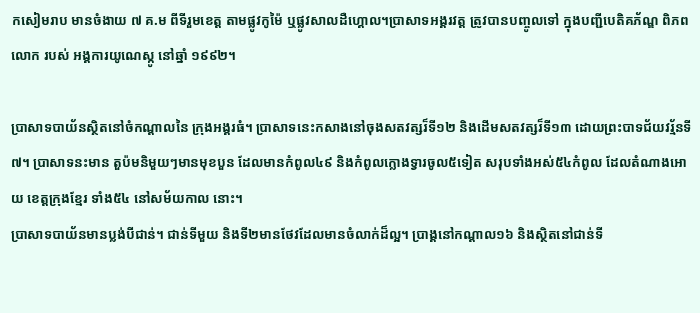កសៀមរាប មានចំងាយ ៧ គ.ម ពីទីរួមខេត្ត តាមផ្លូវកូម៉ៃ ឬផ្លូវសាលដឺហ្គោល។ប្រាសាទអង្គរវត្ត ត្រូវបានបញ្ចូលទៅ ក្នុងបញ្ជីបេតិគភ័ណ្ឌ ពិភពលោក របស់ អង្គការយូណេស្កូ នៅឆ្នាំ ១៩៩២។

ប្រាសាទបាយ័នស្ថិតនៅចំកណ្តាលនៃ ក្រុងអង្គរធំ។ ប្រាសាទនេះកសាងនៅចុងសតវត្សរ៏ទី១២ និងដើមសតវត្សរ៏ទី១៣ ដោយព្រះបាទជ័យវរ្ម័នទី៧។ ប្រាសាទនះមាន តួប៉មនិមួយៗមានមុខបួន ដែលមានកំពូល៤៩ និងកំពូលក្លោងទ្វារចូល៥ទៀត សរុបទាំងអស់៥៤កំពូល ដែលតំណាងអោយ ខេត្តក្រុងខ្មែរ ទាំង៥៤ នៅសម័យកាល នោះ។
ប្រាសាទបាយ័នមានប្លង់បីជាន់។ ជាន់ទីមួយ និងទី២មានថែវដែលមានចំលាក់ដ៏ល្អ។ ប្រាង្គនៅកណ្តាល១៦ និងស្ថិតនៅជាន់ទី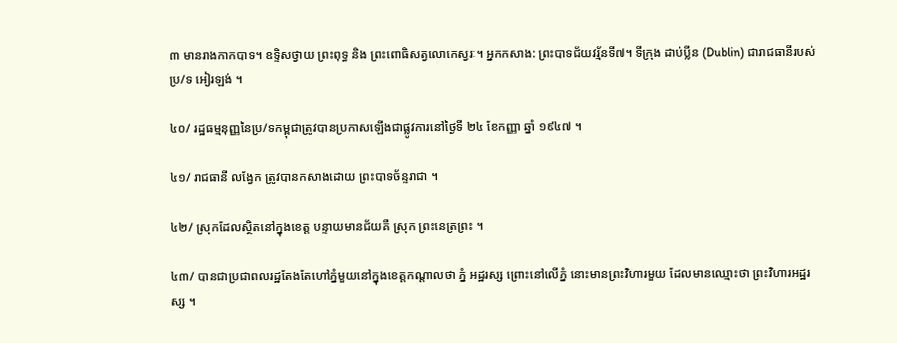៣ មានរាងកាកបាទ។ ឧទ្ទិសថ្វាយ ព្រះពុទ្ធ និង ព្រះពោធិសត្វលោកេស្វរៈ។ អ្នកកសាង: ព្រះបាទជ័យវរ្ម័នទី៧។ ទីក្រុង ដាប់ប្លីន (Dublin) ជារាជធានីរបស់ប្រ/ទ អៀរឡង់ ។

៤០/ រដ្ឋធម្មនុញ្ញនៃប្រ/ទកម្ពុជាត្រូវបានប្រកាសឡើងជាផ្លូវការនៅថ្ងៃទី ២៤ ខែកញ្ញា ឆ្នាំ ១៩៤៧ ។

៤១/ រាជធានី លង្វែក ត្រូវបានកសាងដោយ ព្រះបាទច័ន្ទរាជា ។

៤២/ ស្រុកដែលស្ថិតនៅក្នុងខេត្ត បន្ទាយមានជ័យគឺ ស្រុក ព្រះនេត្រព្រះ ។

៤៣/ បានជាប្រជាពលរដ្ឋតែងតែហៅភ្នំមួយនៅក្នុងខេត្តកណ្តាលថា ភ្នំ អដ្ឋរស្ស ព្រោះនៅលើភ្នំ នោះមានព្រះវិហារមួយ ដែលមានឈ្មោះថា ព្រះវិហារអដ្ឋរស្ស ។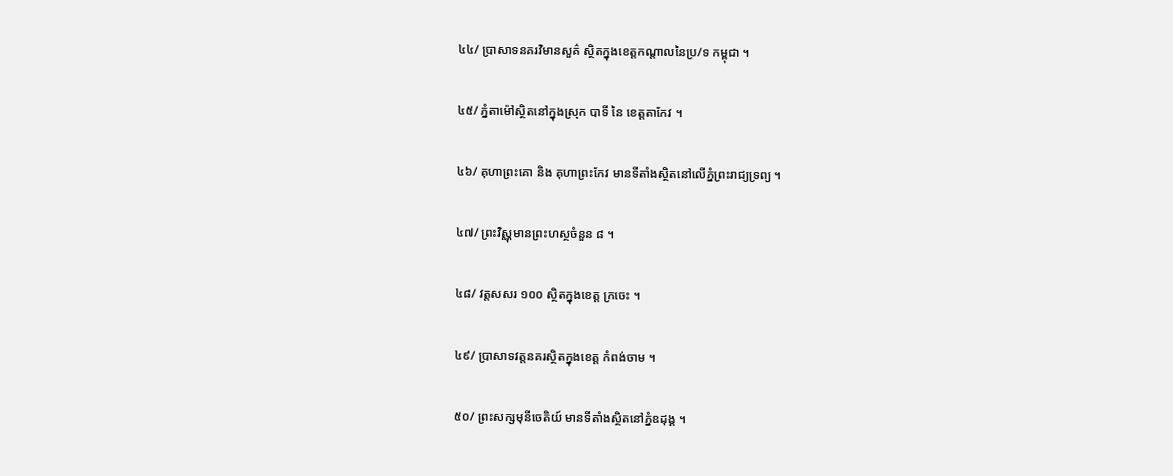៤៤/ ប្រាសាទនគរវិមានសួគ៌ ស្ថិតក្នុងខេត្តកណ្តាលនៃប្រ/ទ កម្ពុជា ។

៤៥/ ភ្នំតាម៉ៅស្ថិតនៅក្នុងស្រុក បាទី នៃ ខេត្តតាកែវ ។

៤៦/ គុហាព្រះគោ និង គុហាព្រះកែវ មានទីតាំងស្ថិតនៅលើភ្នំព្រះរាជ្យទ្រព្យ ។

៤៧/ ព្រះវិស្ណុមានព្រះហស្ថចំនួន ៨ ។

៤៨/ វត្តសសរ ១០០ ស្ថិតក្នុងខេត្ត ក្រចេះ ។

៤៩/ ប្រាសាទវត្តនគរស្ថិតក្នុងខេត្ត កំពង់ចាម ។

៥០/ ព្រះសក្សមុនីចេតិយ៍ មានទីតាំងស្ថិតនៅភ្នំឧដុង្គ ។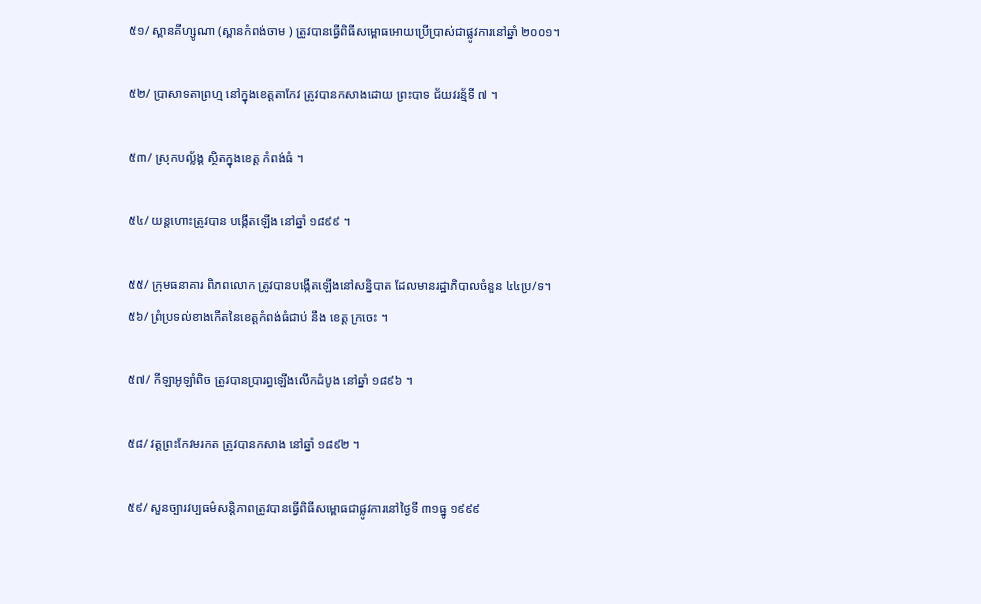៥១/ ស្ពានគីហ្សូណា (ស្ពានកំពង់ចាម ) ត្រូវបានធ្វើពិធីសម្ពោធអោយប្រើប្រាស់ជាផ្លូវការនៅឆ្នាំ ២០០១។

៥២/ ប្រាសាទតាព្រហ្ម នៅក្នុងខេត្តតាកែវ ត្រូវបានកសាងដោយ ព្រះបាទ ជ័យវរន្ម័ទី ៧ ។

៥៣/ ស្រុកបល្ល័ង្គ ស្ថិតក្នុងខេត្ត កំពង់ធំ ។

៥៤/ យន្តហោះត្រូវបាន បង្កើតឡើង នៅឆ្នាំ ១៨៩៩ ។

៥៥/ ក្រុមធនាគារ ពិភពលោក ត្រូវបានបង្កើតឡើងនៅសន្និបាត ដែលមានរដ្ឋាភិបាលចំនួន ៤៤ប្រ/ទ។
៥៦/ ព្រំប្រទល់ខាងកើតនៃខេត្តកំពង់ធំជាប់ នឹង ខេត្ត ក្រចេះ ។

៥៧/ កីឡាអូឡាំពិច ត្រូវបានប្រារព្ធឡើងលើកដំបូង នៅឆ្នាំ ១៨៩៦ ។

៥៨/ វត្តព្រះកែវមរកត ត្រូវបានកសាង នៅឆ្នាំ ១៨៩២ ។

៥៩/ សួនច្បារវប្បធម៌សនិ្តភាពត្រូវបានធើ្វពិធីសម្ពោធជាផ្លូវការនៅថ្ងៃទី ៣១ធ្នូ ១៩៩៩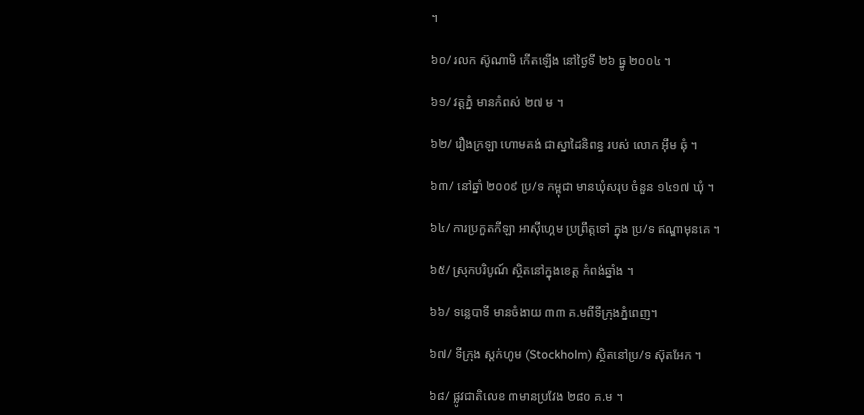។

៦០/ រលក ស៊ូណាមិ កើតឡើង នៅថ្ងៃទី ២៦ ធ្នូ ២០០៤ ។

៦១/ វត្តភ្នំ មានកំពស់ ២៧ ម ។

៦២/ រឿងក្រឡា ហោមគង់ ជាស្នាដៃនិពន្ធ របស់ លោក អ៊ឹម ឆុំ ។

៦៣/ នៅឆ្នាំ ២០០៩ ប្រ/ទ កម្ពុជា មានឃុំសរុប ចំនួន ១៤១៧ ឃុំ ។

៦៤/ ការប្រកួតកីឡា អាស៊ីហ្គេម ប្រព្រឹត្តទៅ ក្នុង ប្រ/ទ ឥណ្ឌាមុនគេ ។

៦៥/ សុ្រកបរិបូណ៍ ស្ថិតនៅក្នុងខេត្ត កំពង់ឆ្នាំង ។

៦៦/ ទន្លេបាទី មានចំងាយ ៣៣ គ.មពីទីក្រុងភ្នំពេញ។

៦៧/ ទីក្រុង ស្តក់ហូម (Stockholm) ស្ថិតនៅប្រ/ទ ស៊ុតអែក ។

៦៨/ ផ្លូវជាតិលេខ ៣មានប្រវែង ២៨០ គ.ម ។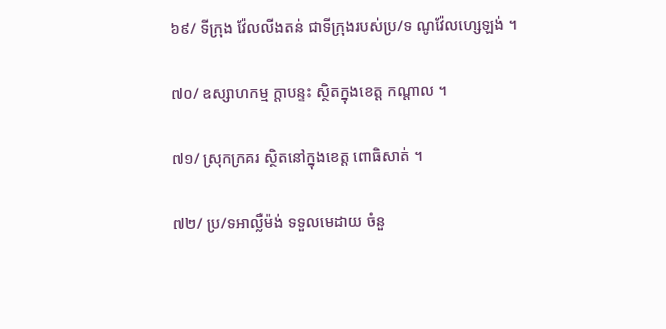៦៩/ ទីក្រុង វ៉ែលលីងតន់ ជាទីក្រុងរបស់ប្រ/ទ ណូវ៉ែលហ្សេឡង់ ។

៧០/ ឧស្សាហកម្ម ក្តាបន្ទះ ស្ថិតក្នុងខេត្ត កណ្តាល ។

៧១/ ស្រុកក្រគរ ស្ថិតនៅក្នុងខេត្ត ពោធិសាត់ ។

៧២/ ប្រ/ទអាល្លឺម៉ង់ ទទួលមេដាយ ចំនួ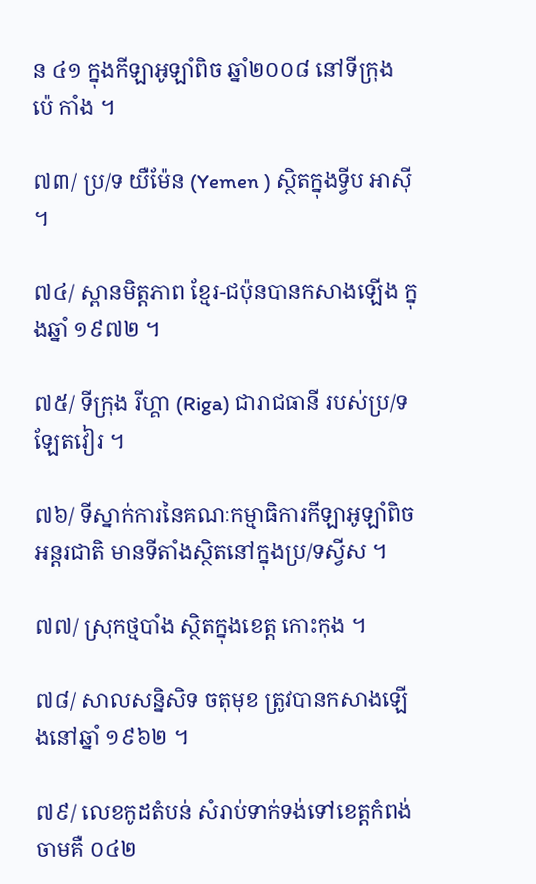ន ៤១ ក្នុងកីឡាអូឡាំពិច ឆ្នាំ២០០៨ នៅទីក្រុង ប៉េ កាំង ។

៧៣/ ប្រ/ទ យឺម៉ែន (Yemen ) ស្ថិតក្នុងទ្វីប អាស៊ី ។

៧៤/ ស្ពានមិត្តភាព ខ្មែរ-ជប៉ុនបានកសាងឡើង ក្នុងឆ្នាំ ១៩៧២ ។

៧៥/ ទីក្រុង រីហ្គា (Riga) ជារាជធានី របស់ប្រ/ទ ឡែតវៀរ ។

៧៦/ ទីស្នាក់ការនៃគណៈកម្មាធិការកីឡាអូឡាំពិចអន្តរជាតិ មានទីតាំងស្ថិតនៅក្នុងប្រ/ទស្វីស ។

៧៧/ ស្រុកថ្មបាំង ស្ថិតក្នុងខេត្ត កោះកុង ។

៧៨/ សាលសន្និសិទ ចតុមុខ ត្រូវបានកសាងឡើងនៅឆ្នាំ ១៩៦២ ។

៧៩/ លេខកូដតំបន់ សំរាប់ទាក់ទង់ទៅខេត្តកំពង់ចាមគឺ ០៤២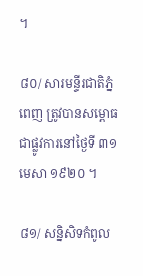។

៨០/ សារមន្ទីរជាតិភ្នំពេញ ត្រូវបានសម្ពោធ ជាផ្លូវការនៅថ្ងៃទី ៣១ មេសា ១៩២០ ។

៨១/ សន្និសិទកំពូល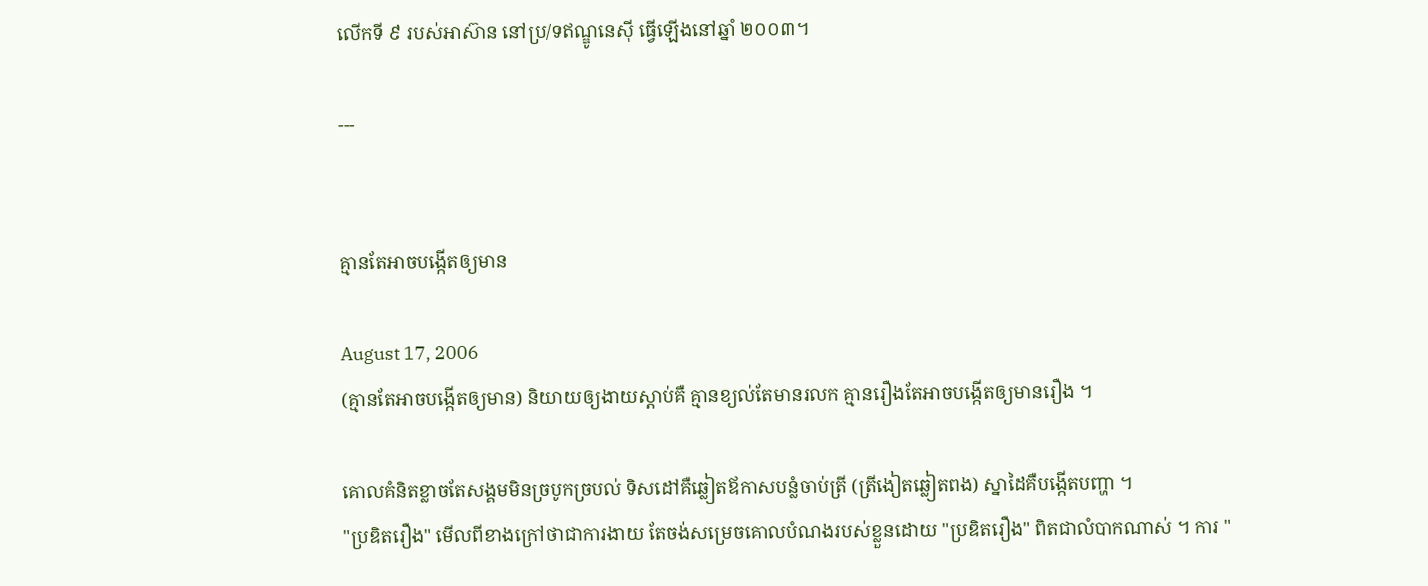លើកទី ៩ របស់អាស៊ាន នៅប្រ/ទឥណ្ឌូនេស៊ី ធ្វើឡើងនៅឆ្នាំ ២០០៣។

---


គ្មានតែអាចបង្កើតឲ្យមាន

August 17, 2006
(គ្មានតែអាចបង្កើតឲ្យមាន) និយាយឲ្យងាយស្ដាប់គឺ គ្មានខ្យល់តែមានរលក គ្មានរឿងតែអាចបង្កើតឲ្យមានរឿង ។

គោលគំនិតខ្លាចតែសង្គមមិនច្របូកច្របល់ ទិសដៅគឺឆ្លៀតឪកាសបន្លំចាប់ត្រី (ត្រីងៀតឆ្លៀតពង) ស្នាដៃគឺបង្កើតបញ្ហា ។
"ប្រឌិតរឿង" មើលពីខាងក្រៅថាជាការងាយ តែចង់សម្រេចគោលបំណងរបស់ខ្លួនដោយ "ប្រឌិតរឿង" ពិតជាលំបាកណាស់ ។ ការ "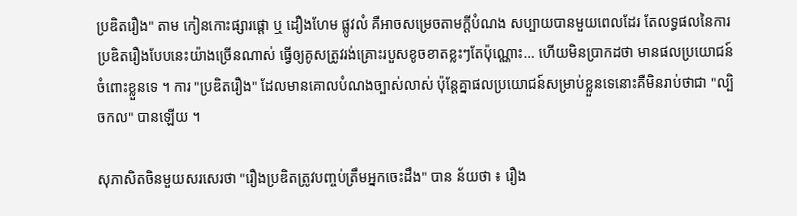ប្រឌិតរឿង" តាម កៀនកោះផ្សារផ្ដោ ឬ ដឿងហែម ផ្លូវលំ គឺអាចសម្រេចតាមក្ដីបំណង សប្បាយបានមួយពេលដែរ តែលទ្ធផលនៃការប្រឌិតរឿងបែបនេះយ៉ាងច្រើនណាស់ ធ្វើឲ្យគូសត្រូវរង់គ្រោះរបួសខូចខាតខ្លះៗតែប៉ុណ្ណោះ… ហើយមិនប្រាកដថា មានផលប្រយោជន៍ចំពោះខ្លួនទេ ។ ការ "ប្រឌិតរឿង" ដែលមានគោលបំណងច្បាស់លាស់ ប៉ុន្តែគ្នាផលប្រយោជន៍សម្រាប់ខ្លួនទេនោះគឺមិនរាប់ថាជា "ល្បិចកល" បានឡើយ ។

សុភាសិតចិនមួយសរសេរថា "រឿងប្រឌិតត្រូវបញ្ចប់ត្រឹមអ្នកចេះដឹង" បាន ន័យថា ៖ រឿង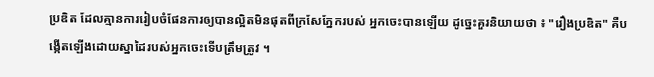ប្រឌិត ដែលគ្មានការរៀបចំផែនការឲ្យបានល្អិតមិនផុតពីក្រសែភ្នែករបស់ អ្នកចេះបានឡើយ ដូច្នេះគួរនិយាយថា ៖ "រឿងប្រឌិត" គឺបង្កើតឡើងដោយស្នាដៃរបស់អ្នកចេះទើបត្រឹមត្រូវ ។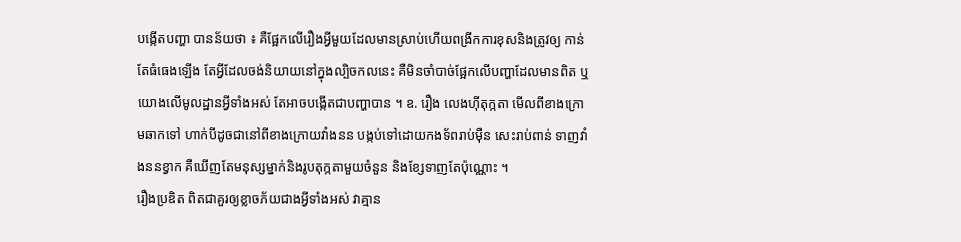បង្កើតបញ្ហា បានន័យថា ៖ គឺផ្អែកលើរឿងអ្វីមួយដែលមានស្រាប់ហើយពង្រីកការខុសនិងត្រូវឲ្យ កាន់តែធំធេងឡើង តែអ្វីដែលចង់និយាយនៅក្នុងល្បិចកលនេះ គឺមិនចាំបាច់ផ្អែកលើបញ្ហាដែលមានពិត ឬយោងលើមូលដ្ឋានអ្វីទាំងអស់ តែអាចបង្កើតជាបញ្ហាបាន ។ ឧ. រឿង លេងហ៊ីតុក្កតា មើលពីខាងក្រោមឆាកទៅ ហាក់បីដូចជានៅពីខាងក្រោយវាំងនន បង្កប់ទៅដោយកងទ័ពរាប់ម៉ឺន សេះរាប់ពាន់ ទាញវាំងននខ្វាក គឺឃើញតែមនុស្សម្នាក់និងរូបតុក្កតាមួយចំនួន និងខ្សែទាញតែប៉ុណ្ណោះ ។
រឿងប្រឌិត ពិតជាគួរឲ្យខ្លាចភ័យជាងអ្វីទាំងអស់ វាគ្មាន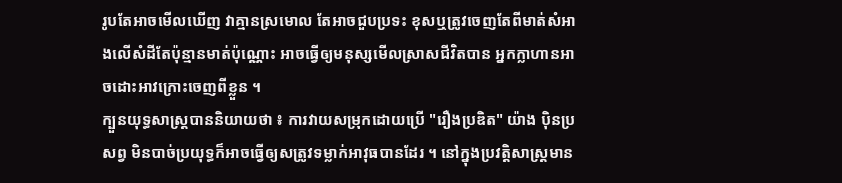រូបតែអាចមើលឃើញ វាគ្មានស្រមោល តែអាចជួបប្រទះ ខុសឬត្រូវចេញតែពីមាត់សំអាងលើសំដីតែប៉ុន្មានមាត់ប៉ុណ្ណោះ អាចធ្វើឲ្យមនុស្សមើលស្រាសជីវិតបាន អ្នកក្លាហានអាចដោះអាវក្រោះចេញពីខ្លួន ។
ក្បួនយុទ្ធសាស្ត្របាននិយាយថា ៖ ការវាយសម្រុកដោយប្រើ "រឿងប្រឌិត" យ៉ាង ប៉ិនប្រសព្វ មិនបាច់ប្រយុទ្ធក៏អាចធ្វើឲ្យសត្រូវទម្លាក់អាវុធបានដែរ ។ នៅក្នុងប្រវត្តិសាស្ត្រមាន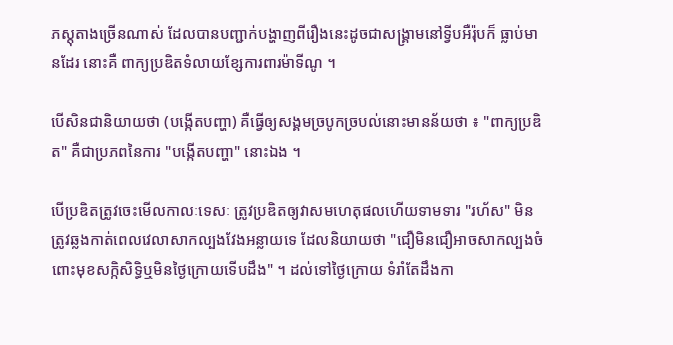ភស្ដុតាងច្រើនណាស់ ដែលបានបញ្ជាក់បង្ហាញពីរឿងនេះដូចជាសង្គ្រាមនៅទ្វីបអឺរ៉ុបក៏ ធ្លាប់មានដែរ នោះគឺ ពាក្យប្រឌិតទំលាយខ្សែការពារម៉ាទីណូ ។

បើសិនជានិយាយថា (បង្កើតបញ្ហា) គឺធ្វើឲ្យសង្គមច្របូកច្របល់នោះមានន័យថា ៖ "ពាក្យប្រឌិត" គឺជាប្រភពនៃការ "បង្កើតបញ្ហា" នោះឯង ។

បើប្រឌិតត្រូវចេះមើលកាលៈទេសៈ ត្រូវប្រឌិតឲ្យវាសមហេតុផលហើយទាមទារ "រហ័ស" មិនត្រូវឆ្លងកាត់ពេលវេលាសាកល្បងវែងអន្លាយទេ ដែលនិយាយថា "ជឿមិនជឿអាចសាកល្បងចំពោះមុខសក្កិសិទ្ធិឬមិនថ្ងៃក្រោយទើបដឹង" ។ ដល់ទៅថ្ងៃក្រោយ ទំរាំតែដឹងកា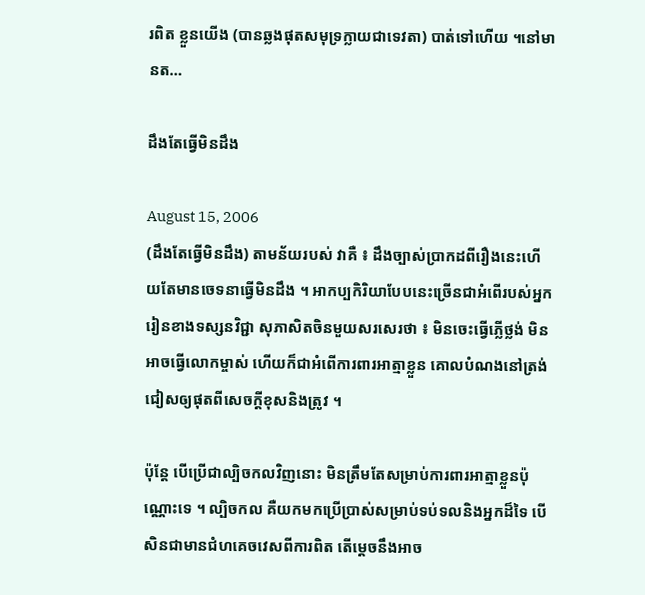រពិត ខ្លួនយើង (បានឆ្លងផុតសមុទ្រក្លាយជាទេវតា) បាត់ទៅហើយ ។នៅមានត…

ដឹងតែធ្វើមិនដឹង

August 15, 2006
(ដឹងតែធ្វើមិនដឹង) តាមន័យរបស់ វាគឺ ៖ ដឹងច្បាស់ប្រាកដពីរឿងនេះហើយតែមានចេទនាធ្វើមិនដឹង ។ អាកប្បកិរិយាបែបនេះច្រើនជាអំពើរបស់អ្នករៀនខាងទស្សនវិជ្ជា សុភាសិតចិនមួយសរសេរថា ៖ មិនចេះធ្វើភ្លើថ្លង់ មិនអាចធ្វើលោកម្ចាស់ ហើយក៏ជាអំពើការពារអាត្មាខ្លួន គោលបំណងនៅត្រង់ជៀសឲ្យផុតពីសេចក្ដីខុសនិងត្រូវ ។

ប៉ុន្តែ បើប្រើជាល្បិចកលវិញនោះ មិនត្រឹមតែសម្រាប់ការពារអាត្មាខ្លួនប៉ុណ្ណោះទេ ។ ល្បិចកល គឺយកមកប្រើប្រាស់សម្រាប់ទប់ទលនិងអ្នកដ៏ទៃ បើសិនជាមានជំហគេចវេសពីការពិត តើម្ដេចនឹងអាច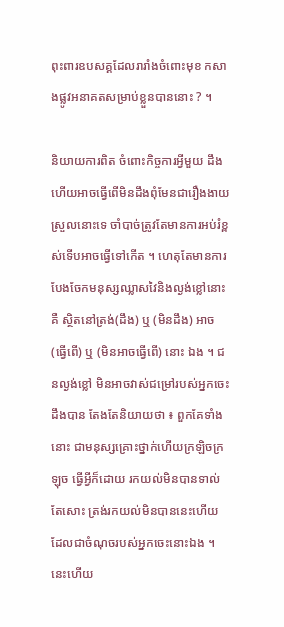ពុះពារឧបសគ្គដែលរារាំងចំពោះមុខ កសាងផ្លូវអនាគតសម្រាប់ខ្លួនបាននោះ ? ។

និយាយការពិត ចំពោះកិច្ចការអ្វីមួយ ដឹងហើយអាចធ្វើពើមិនដឹងពុំមែនជារឿងងាយស្រួលនោះទេ ចាំបាច់ត្រូវតែមានការអប់រំខ្ពស់ទើបអាចធ្វើទៅកើត ។ ហេតុតែមានការបែងចែកមនុស្សឈ្លាសវៃនិងល្ងង់ខ្លៅនោះ គឺ ស្ថិតនៅត្រង់(ដឹង) ឬ (មិនដឹង) អាច (ធ្វើពើ) ឬ (មិនអាចធ្វើពើ) នោះ ឯង ។ ជនល្ងង់ខ្លៅ មិនអាចវាស់ជម្រៅរបស់អ្នកចេះដឹងបាន តែងតែនិយាយថា ៖ ពួកគែទាំងនោះ ជាមនុស្សគ្រោះថ្នាក់ហើយក្រឡិចក្រឡុច ធ្វើអ្វីក៏ដោយ រកយល់មិនបានទាល់តែសោះ ត្រង់រកយល់មិនបាននេះហើយ ដែលជាចំណុចរបស់អ្នកចេះនោះឯង ។ នេះហើយ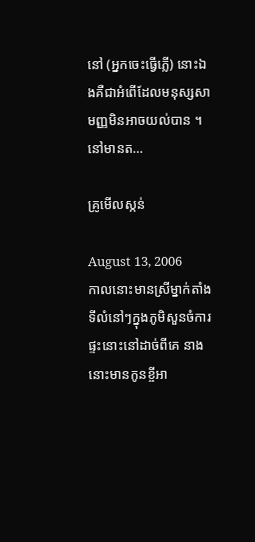នៅ (អ្នកចេះធ្វើភ្លើ) នោះឯងគឺជាអំពើដែលមនុស្សសាមញ្ញមិនអាចយល់បាន ។នៅមានត…

គ្រូមើលស្កន់

August 13, 2006
កាលនោះមានស្រីម្នាក់តាំងទីលំនៅៗក្នុងភូមិសួនចំការ ផ្ទះនោះនៅដាច់ពីគេ នាងនោះមានកូនខ្ចីអា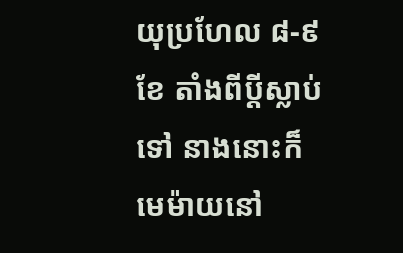យុប្រហែល ៨-៩ ខែ តាំងពីប្ដីស្លាប់ទៅ នាងនោះក៏មេម៉ាយនៅ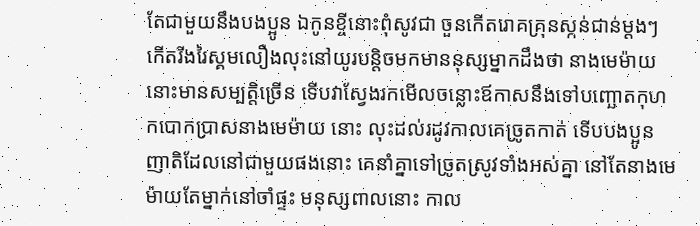តែជាមួយនឹងបងប្អូន ឯកូនខ្ចីនោះពុំសូវជា ចួនកើតរោគគ្រុនស្កន់ជាន់ម្ដងៗ កើតរីងរៃស្គមលឿងលុះនៅយូរបន្តិចមកមាននុស្សម្នាកដឹងថា នាងមេម៉ាយនោះមានសម្បត្តិច្រើន ទើបវាស្វែងរកមើលចន្លោះឪកាសនឹងទៅបញ្ឆោតកុហកបោកប្រាសនាងមេម៉ាយ នោះ លុះដល់រដូវកាលគេច្រូតកាត់ ទើបបងប្អូនញាតិដែលនៅជាមួយផងនោះ គេនាំគ្នាទៅច្រូតស្រូវទាំងអស់គ្នា នៅតែនាងមេម៉ាយតែម្នាក់នៅចាំផ្ទះ មនុស្សពាលនោះ កាល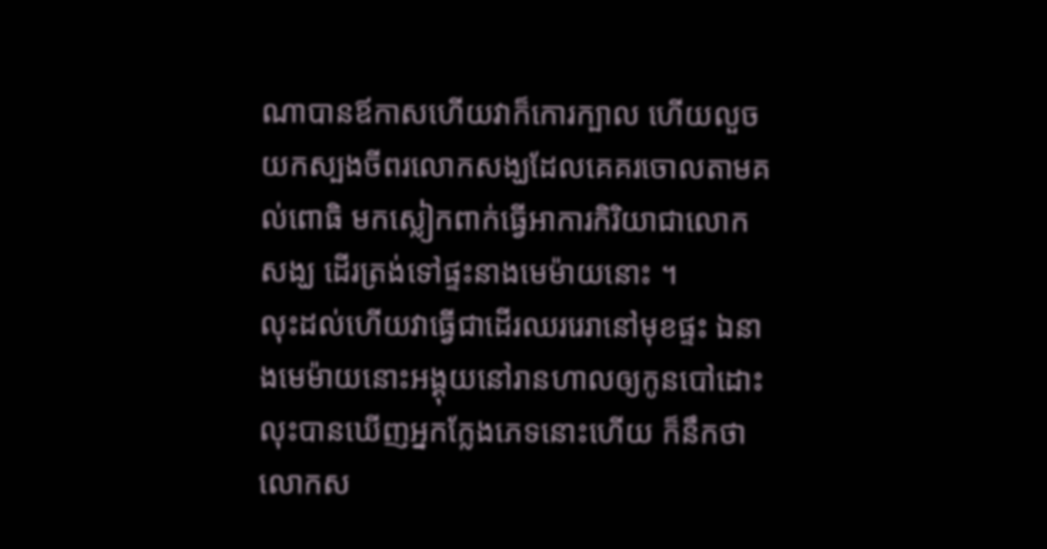ណាបានឪកាសហើយវាក៏កោរក្បាល ហើយលួចយកស្បងចីពរលោកសង្ឃដែលគេគរចោលតាមគល់ពោធិ មកស្លៀកពាក់ធ្វើអាការកិរិយាជាលោកសង្ឃ ដើរត្រង់ទៅផ្ទះនាងមេម៉ាយនោះ ។
លុះដល់ហើយវាធ្វើជាដើរឈររេរានៅមុខផ្ទះ ឯនាងមេម៉ាយនោះអង្គុយនៅរានហាលឲ្យកូនបៅដោះ លុះបានឃើញអ្នកក្លែងភេទនោះហើយ ក៏នឹកថាលោកស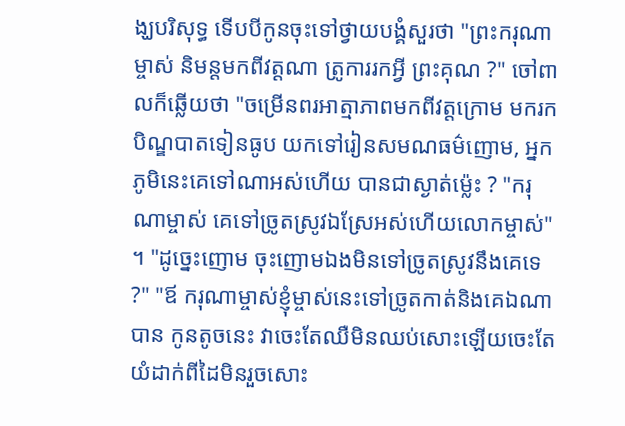ង្ឃបរិសុទ្ធ ទើបបីកូនចុះទៅថ្វាយបង្គំសួរថា "ព្រះករុណាម្ចាស់ និមន្តមកពីវត្តណា ត្រូការរកអ្វី ព្រះគុណ ?" ចៅពាលក៏ឆ្លើយថា "ចម្រើនពរអាត្មាភាពមកពីវត្តក្រោម មករកបិណ្ឌបាតទៀនធូប យកទៅរៀនសមណធម៌ញោម, អ្នកភូមិនេះគេទៅណាអស់ហើយ បានជាស្ងាត់ម្ល៉េះ ? "ករុណាម្ចាស់ គេទៅច្រូតស្រូវឯស្រែអស់ហើយលោកម្ចាស់" ។ "ដូច្នេះញោម ចុះញោមឯងមិនទៅច្រូតស្រូវនឹងគេទេ ?" "ឪ ករុណាម្ចាស់ខ្ញុំម្ចាស់នេះទៅច្រូតកាត់និងគេឯណាបាន កូនតូចនេះ វាចេះតែឈឺមិនឈប់សោះឡើយចេះតែយំដាក់ពីដៃមិនរួចសោះ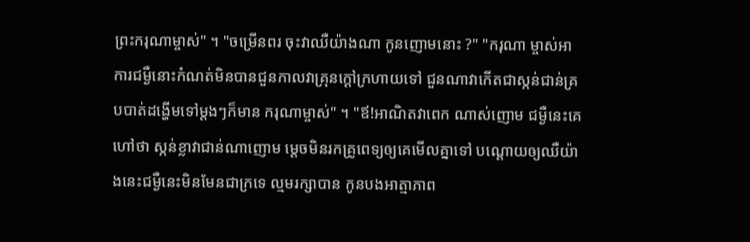ព្រះករុណាម្ចាស់" ។ "ចម្រើនពរ ចុះវាឈឺយ៉ាងណា កូនញោមនោះ ?" "ករុណា ម្ចាស់អាការជម្ងឺនោះកំណត់មិនបានជួនកាលវាគ្រុនក្ដៅក្រហាយទៅ ជួនណាវាកើតជាស្កន់ជាន់គ្របបាត់ដង្ហើមទៅម្ដងៗក៏មាន ករុណាម្ចាស់" ។ "ឪ!អាណិតវាពេក ណាស់ញោម ជម្ងឺនេះគេហៅថា ស្កន់ខ្លាវាជាន់ណាញោម ម្ដេចមិនរកគ្រូពេទ្យឲ្យគេមើលគ្នាទៅ បណ្ដោយឲ្យឈឺយ៉ាងនេះជម្ងឺនេះមិនមែនជាក្រទេ ល្មមរក្សាបាន កូនបងអាត្មាភាព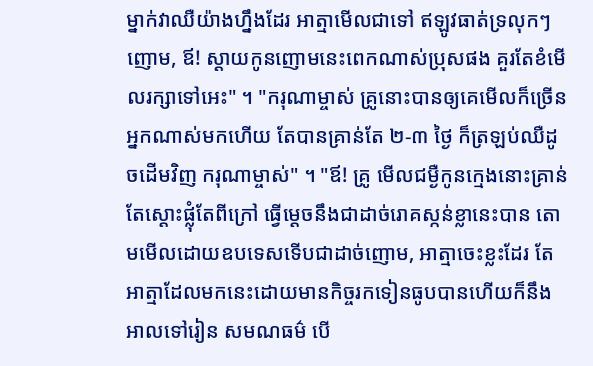ម្នាក់វាឈឺយ៉ាងហ្នឹងដែរ អាត្មាមើលជាទៅ ឥឡូវធាត់ទ្រលុកៗ ញោម, ឪ! ស្ដាយកូនញោមនេះពេកណាស់ប្រុសផង គួរតែខំមើលរក្សាទៅអេះ" ។ "ករុណាម្ចាស់ គ្រូនោះបានឲ្យគេមើលក៏ច្រើនអ្នកណាស់មកហើយ តែបានគ្រាន់តែ ២-៣ ថ្ងៃ ក៏ត្រឡប់ឈឺដូចដើមវិញ ករុណាម្ចាស់" ។ "ឪ! គ្រូ មើលជម្ងឺកូនក្មេងនោះគ្រាន់តែស្ដោះផ្លុំតែពីក្រៅ ធ្វើម្ដេចនឹងជាដាច់រោគស្កន់ខ្លានេះបាន តោមមើលដោយឧបទេសទើបជាដាច់ញោម, អាត្មាចេះខ្លះដែរ តែអាត្មាដែលមកនេះដោយមានកិច្ចរកទៀនធូបបានហើយក៏នឹងអាលទៅរៀន សមណធម៌ បើ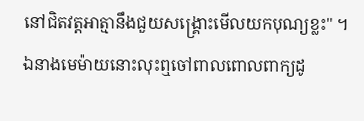នៅជិតវត្តអាត្មានឹងជួយសង្គ្រោះមើលយកបុណ្យខ្លះ" ។
ឯនាងមេម៉ាយនោះលុះឮចៅពាលពោលពាក្យដូ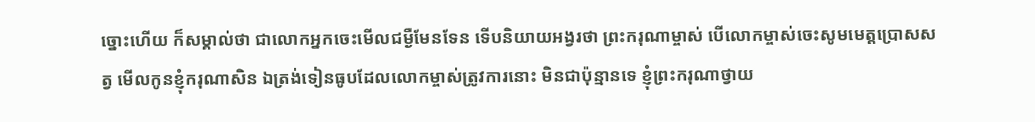ច្នោះហើយ ក៏សម្គាល់ថា ជាលោកអ្នកចេះមើលជម្ងឺមែនទែន ទើបនិយាយអង្វរថា ព្រះករុណាម្ចាស់ បើលោកម្ចាស់ចេះសូមមេត្តប្រោសសត្វ មើលកូនខ្ញុំករុណាសិន ឯត្រង់ទៀនធូបដែលលោកម្ចាស់ត្រូវការនោះ មិនជាប៉ុន្មានទេ ខ្ញុំព្រះករុណាថ្វាយ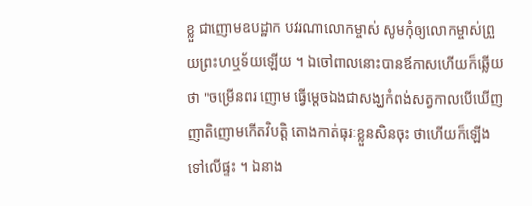ខ្លួ ជាញោមឧបដ្ឋាក បវរណាលោកម្ចាស់ សូមកុំឲ្យលោកម្ចាស់ព្រួយព្រះហឬទ័យឡើយ ។ ឯចៅពាលនោះបានឪកាសហើយក៏ឆ្លើយថា "ចម្រើនពរ ញោម ធ្វើម្ដេចឯងជាសង្ឃកំពង់សត្វកាលបើឃើញញាតិញោមកើតវិបត្តិ តោងកាត់ធុរៈខ្លួនសិនចុះ ថាហើយក៏ឡើងទៅលើផ្ទះ ។ ឯនាង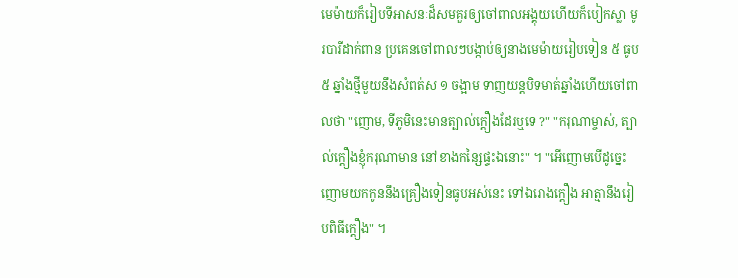មេម៉ាយក៏រៀបទីអាសនៈដ៏សមគួរឲ្យចៅពាលអង្គុយហើយក៏បៀកស្លា មូរបារីដាក់ពាន ប្រគេនចៅពាលៗបង្កាប់ឲ្យនាងមេម៉ាយរៀបទៀន ៥ ធូប ៥ ឆ្នាំងថ្មីមួយនឹងសំពត់ស ១ ចង្អាម ទាញយន្ដបិទមាត់ឆ្នាំងហើយចៅពាលថា "ញោម, ទីភូមិនេះមានត្បាល់ក្ដឿងដែរឬទេ ?" "ករុណាម្ចាស់, ត្បាល់ក្ដឿងខ្ញុំករុណាមាន នៅខាងកន្សៃផ្ទះឯនោះ" ។ "អើញោមបើដូច្នេះ ញោមយកកូននឹងគ្រឿងទៀនធូបអស់នេះ ទៅឯរោងក្ដឿង អាត្មានឹងរៀបពិធីក្ដឿង" ។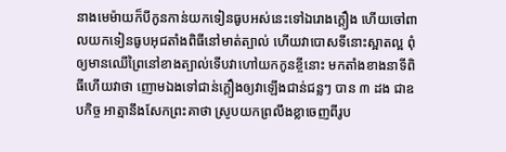នាងមេម៉ាយក៏បីកូនកាន់យកទៀនធូបអស់នេះទៅឯរោងក្ដឿង ហើយចៅពាលយកទៀនធូបអុជតាំងពិធីនៅមាត់ត្បាល់ ហើយវាបោសទីនោះស្អាតល្អ ពុំឲ្យមានឈើព្រៃនៅខាងត្បាល់ទើបវាហៅយកកូនខ្ចីនោះ មកតាំងខាងនាទីពិធីហើយវាថា ញោមឯងទៅជាន់ក្ដឿងឲ្យវាឡើងជាន់ជន្លៗ បាន ៣ ដង ជាឧបកិច្ច អាត្មានឹងសែកព្រះគាថា ស្រូបយកព្រលឹងខ្លាចេញពីរូប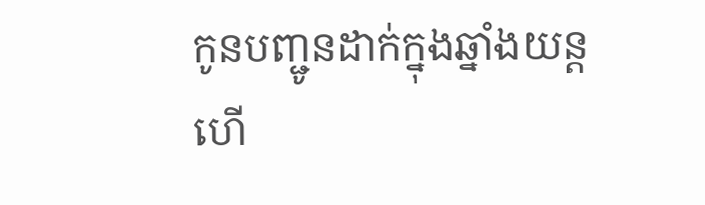កូនបញ្ជូនដាក់ក្នុងឆ្នាំងយន្ដ ហើ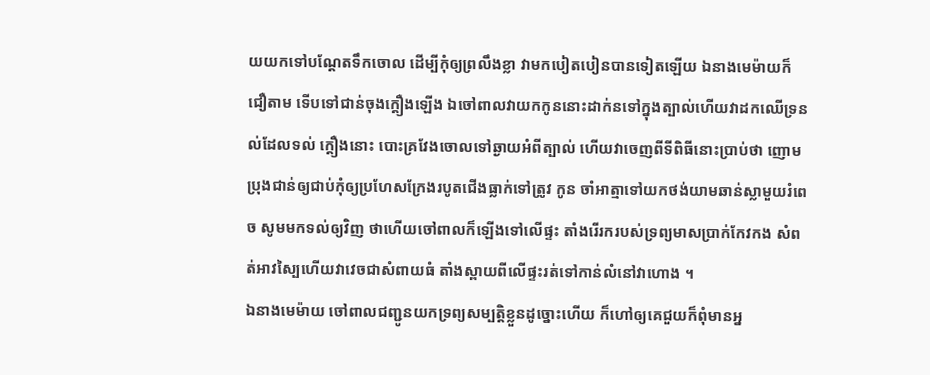យយកទៅបណ្ដែតទឹកចោល ដើម្បីកុំឲ្យព្រលឹងខ្លា វាមកបៀតបៀនបានទៀតឡើយ ឯនាងមេម៉ាយក៏ជឿតាម ទើបទៅជាន់ចុងក្ដឿងឡើង ឯចៅពាលវាយកកូននោះដាក់នទៅក្នុងត្បាល់ហើយវាដកឈើទ្រនល់ដែលទល់ ក្ដឿងនោះ បោះគ្រវែងចោលទៅឆ្ងាយអំពីត្បាល់ ហើយវាចេញពីទីពិធីនោះប្រាប់ថា ញោមប្រុងជាន់ឲ្យជាប់កុំឲ្យប្រហែសក្រែងរបូតជើងធ្លាក់ទៅត្រូវ កូន ចាំអាត្មាទៅយកថង់យាមឆាន់ស្លាមួយរំពេច សូមមកទល់ឲ្យវិញ ថាហើយចៅពាលក៏ឡើងទៅលើផ្ទះ តាំងរើរករបស់ទ្រព្យមាសប្រាក់កែវកង សំពត់អាវស្បៃហើយវាវេចជាសំពាយធំ តាំងស្ពាយពីលើផ្ទះរត់ទៅកាន់លំនៅវាហោង ។
ឯនាងមេម៉ាយ ចៅពាលជញ្ជូនយកទ្រព្យសម្បត្តិខ្លួនដូច្នោះហើយ ក៏ហៅឲ្យគេជួយក៏ពុំមានអ្ន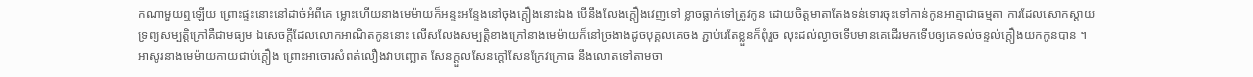កណាមួយឮឡើយ ព្រោះផ្ទះនោះនៅដាច់អំពីគេ ម្លោះហើយនាងមេម៉ាយក៏អន្ទះអន្ទែងនៅចុងក្ដឿងនោះឯង បើនឹងលែងក្ដឿងវេញទៅ ខ្លាចធ្លាក់ទៅត្រូវកូន ដោយចិត្តមាតាតែងទន់ទោរចុះទៅកាន់កូនអាត្មាជាធម្មតា ការដែលសោកស្ដាយទ្រព្យសម្បត្តិក្រៅគឺជាមធ្យម ឯសេចក្ដីដែលលោកអាណិតកូននោះ លើសលែងសម្បត្តិខាងក្រៅនាងមេម៉ាយក៏នៅច្រងាងដូចបុគ្គលគេចង ភ្ជាប់រេតែខ្លួនក៏ពុំរួច លុះដល់ល្ងាចទើបមានគេដើរមកទើបឲ្យគេទល់ចន្ទល់ក្ដឿងយកកូនបាន ។
អាសូរនាងមេម៉ាយកាយជាប់ក្ដឿង ព្រោះអាចោរសំពត់លឿងវាបញ្ឆោត សែនក្ដួលសែនក្ដៅសែនក្រែវក្រោធ នឹងលោតទៅតាមចា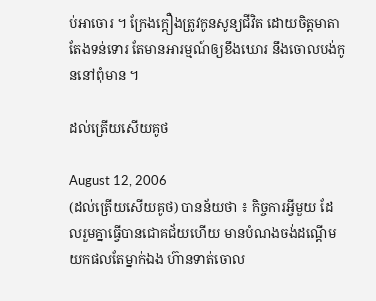ប់អាចោរ ។ ក្រែងក្ដឿងត្រូវកូនសូន្យជីវិត ដោយចិត្តមាតាតែងទន់ទោរ តែមានអារម្មណ៍ឲ្យខឹងឃោរ នឹងចោលបង់កូននៅពុំមាន ។

ដល់ត្រើយសើយគូថ

August 12, 2006
(ដល់ត្រើយសើយគូថ) បានន័យថា ៖ កិច្ចការអ្វីមួយ ដែលរួមគ្នាធ្វើបានជោគជ័យហើយ មានបំណងចង់ដណ្ដើមយកផលតែម្នាក់ឯង ហ៊ានទាត់ចោល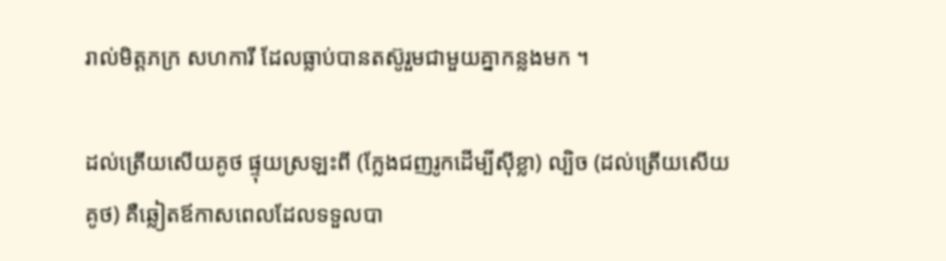រាល់មិត្តភក្រ សហការី ដែលធ្លាប់បានតស៊ូរួមជាមួយគ្នាកន្លងមក ។

ដល់ត្រើយសើយគូថ ផ្ទុយស្រឡះពី (ក្លែងជញរូកដើម្បីស៊ីខ្លា) ល្បិច (ដល់ត្រើយសើយគូថ) គឺឆ្លៀតឪកាសពេលដែលទទួលបា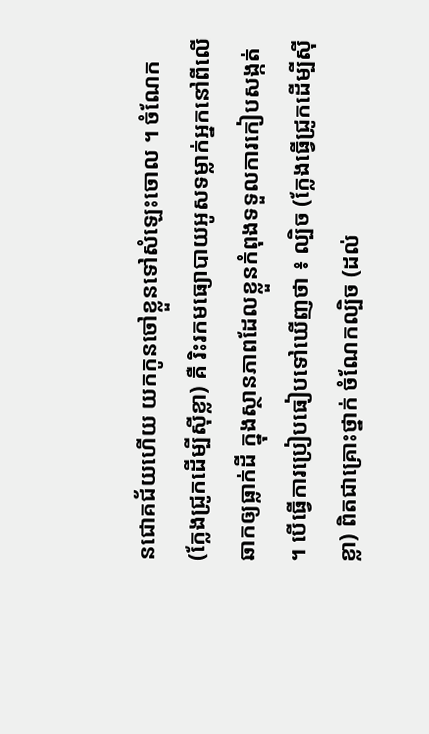នជោគជ័យហើយ យកកូនចៅខ្លួនទៅសំឡេះចោល ។ ចំណែក (ក្លែងជ្រូកដើម្បីស៊ីខ្លា) គឺ រិះរកមធ្យោបាយអូសទម្លាក់អ្នកនៅពីលើឆាកឲ្យធ្លាក់ដី ក្នុងស្ថានភាពដែលខ្លួនកំពុងទទួលការកៀបសង្កត់ ។ បើធ្វើការប្រៀបធៀបទៅឃើញថា ៖ ល្បិច (ក្លែងធ្វើជ្រូកដើម្បីស៊ីខ្លា) ពិតជាគ្រោះថ្នាក់ ចំណែកល្បិច (ដល់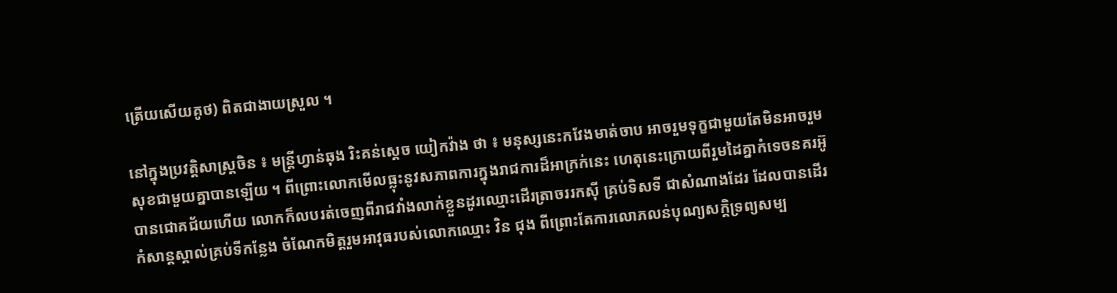ត្រើយសើយគូថ) ពិតជាងាយស្រួល ។

នៅក្នុងប្រវត្តិសាស្ត្រចិន ៖ មន្ត្រីហ្វាន់ឆុង រិះគន់ស្ដេច យៀកវ៉ាង ថា ៖ មនុស្សនេះកវែងមាត់ចាប អាចរួមទុក្ខជាមួយតែមិនអាចរួមសុខជាមួយគ្នាបានឡើយ ។ ពីព្រោះលោកមើលធ្លុះនូវសភាពការក្នុងរាជការដ៏អាក្រក់នេះ ហេតុនេះក្រោយពីរួមដៃគ្នាកំទេចនគរអ៊ូបានជោគជ័យហើយ លោកក៏លបរត់ចេញពីរាជវាំងលាក់ខ្លួនដូរឈ្មោះដើរត្រាចររកស៊ី គ្រប់ទិសទី ជាសំណាងដែរ ដែលបានដើរកំសាន្តស្គាល់គ្រប់ទីកន្លែង ចំណែកមិត្តរួមអាវុធរបស់លោកឈ្មោះ វិន ជុង ពីព្រោះតែការលោភលន់បុណ្យសក្តិទ្រព្យសម្ប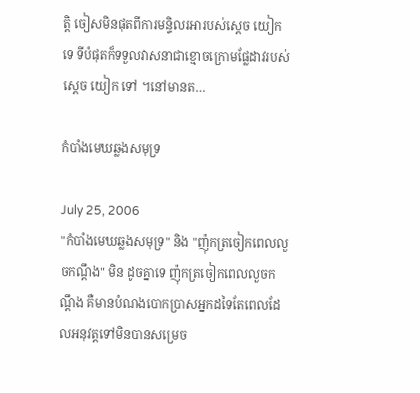ត្តិ ចៀសមិនផុតពីការមន្ទិលរអារបស់ស្ដេច យៀក ទេ ទីបំផុតក៏ទទួលវាសនាជាខ្មោចក្រោមផ្លែដាវរបស់ស្ដេច យៀក ទៅ ។នៅមានត…

កំបាំងមេឃឆ្លងសមុទ្រ

July 25, 2006
"កំបាំងមេឃឆ្លងសមុទ្រ" និង "ញ៉ុកត្រចៀកពេលលួចកណ្ដឹង" មិន ដូចគ្នាទេ ញ៉ុកត្រចៀកពេលលួចកណ្ដឹង គឺមានបំណងបោកប្រាសអ្នកដទៃតែពេលដែលអនុវត្តទៅមិនបានសម្រេច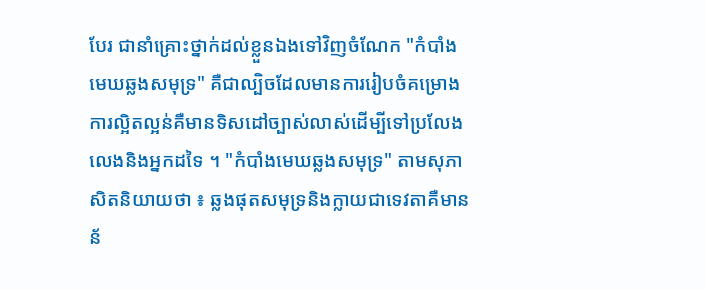បែរ ជានាំគ្រោះថ្នាក់ដល់ខ្លួនឯងទៅវិញចំណែក "កំបាំងមេឃឆ្លងសមុទ្រ" គឺជាល្បិចដែលមានការរៀបចំគម្រោងការល្អិតល្អន់គឺមានទិសដៅច្បាស់លាស់ដើម្បីទៅប្រលែងលេងនិងអ្នកដទៃ ។ "កំបាំងមេឃឆ្លងសមុទ្រ" តាមសុភាសិតនិយាយថា ៖ ឆ្លងផុតសមុទ្រនិងក្លាយជាទេវតាគឺមានន័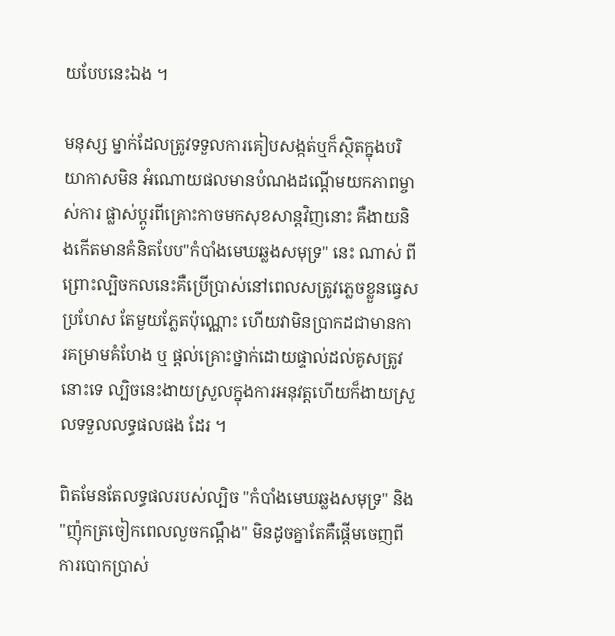យបែបនេះឯង ។

មនុស្ស ម្នាក់ដែលត្រូវទទួលការគៀបសង្កត់ឬក៏ស្ថិតក្នុងបរិយាកាសមិន អំណោយផលមានបំណងដណ្ដើមយកភាពម្ចាស់ការ ផ្លាស់ប្ដូរពីគ្រោះកាចមកសុខសាន្តវិញនោះ គឺងាយនិងកើតមានគំនិតបែប"កំបាំងមេឃឆ្លងសមុទ្រ" នេះ ណាស់ ពីព្រោះល្បិចកលនេះគឺប្រើប្រាស់នៅពេលសត្រូវភ្លេចខ្លួនធ្វេសប្រហែស តែមួយភ្លែតប៉ុណ្ណោះ ហើយវាមិនប្រាកដជាមានការគម្រាមគំហែង ឬ ផ្ដល់គ្រោះថ្នាក់ដោយផ្ទាល់ដល់គូសត្រូវនោះទេ ល្បិចនេះងាយស្រួលក្នុងការអនុវត្តហើយក៏ងាយស្រួលទទួលលទ្ធផលផង ដែរ ។

ពិតមែនតែលទ្ធផលរបស់ល្បិច "កំបាំងមេឃឆ្លងសមុទ្រ" និង "ញ៉ុកត្រចៀកពេលលួចកណ្ដឹង" មិនដូចគ្នាតែគឺផ្ដើមចេញពីការបោកប្រាស់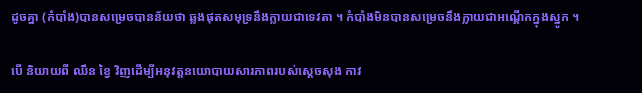ដូចគ្នា (កំបាំង)បានសម្រេចបានន័យថា ឆ្លងផុតសមុទ្រនឹងក្លាយជាទេវតា ។ កំបាំងមិនបានសម្រេចនឹងក្លាយជាអណ្ដើកក្នុងស្នូក ។

បើ និយាយពី ឈឹន ខ្វៃ វិញដើម្បីអនុវត្តនយោបាយសារភាពរបស់ស្ដេចសុង កាវ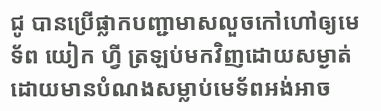ជូ បានប្រើផ្លាកបញ្ជាមាសលួចកៅហៅឲ្យមេទ័ព យៀក ហ្វី ត្រឡប់មកវិញដោយសម្ងាត់ដោយមានបំណងសម្លាប់មេទ័ពអង់អាច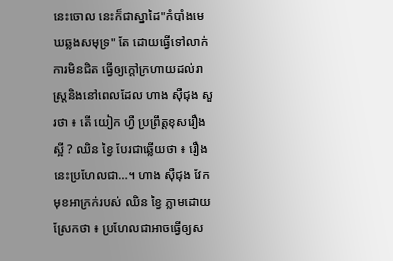នេះចោល នេះក៏ជាស្នាដៃ"កំបាំងមេឃឆ្លងសមុទ្រ" តែ ដោយធ្វើទៅលាក់ការមិនជិត ធ្វើឲ្យក្ដៅក្រហាយដល់រាស្ត្រនិងនៅពេលដែល ហាង ស៊ឺជុង សួរថា ៖ តើ យៀក ហ្វឺ ប្រព្រឹត្តខុសរឿងស្អី ? ឈិន ខ្វៃ បែរជាឆ្លើយថា ៖ រឿងនេះប្រហែលជា…។ ហាង ស៊ឺជុង វែកមុខអាក្រក់របស់ ឈិន ខ្វៃ ភ្លាមដោយស្រែកថា ៖ ប្រហែលជាអាចធ្វើឲ្យស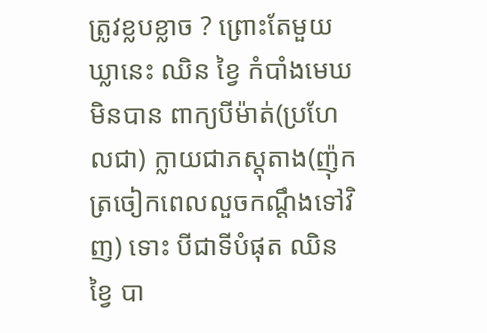ត្រូវខ្លបខ្លាច ? ព្រោះតែមួយឃ្លានេះ ឈិន ខ្វៃ កំបាំងមេឃមិនបាន ពាក្យបីម៉ាត់(ប្រហែលជា) ក្លាយជាភស្តុតាង(ញ៉ុកត្រចៀកពេលលួចកណ្ដឹងទៅវិញ) ទោះ បីជាទីបំផុត ឈិន ខ្វៃ បា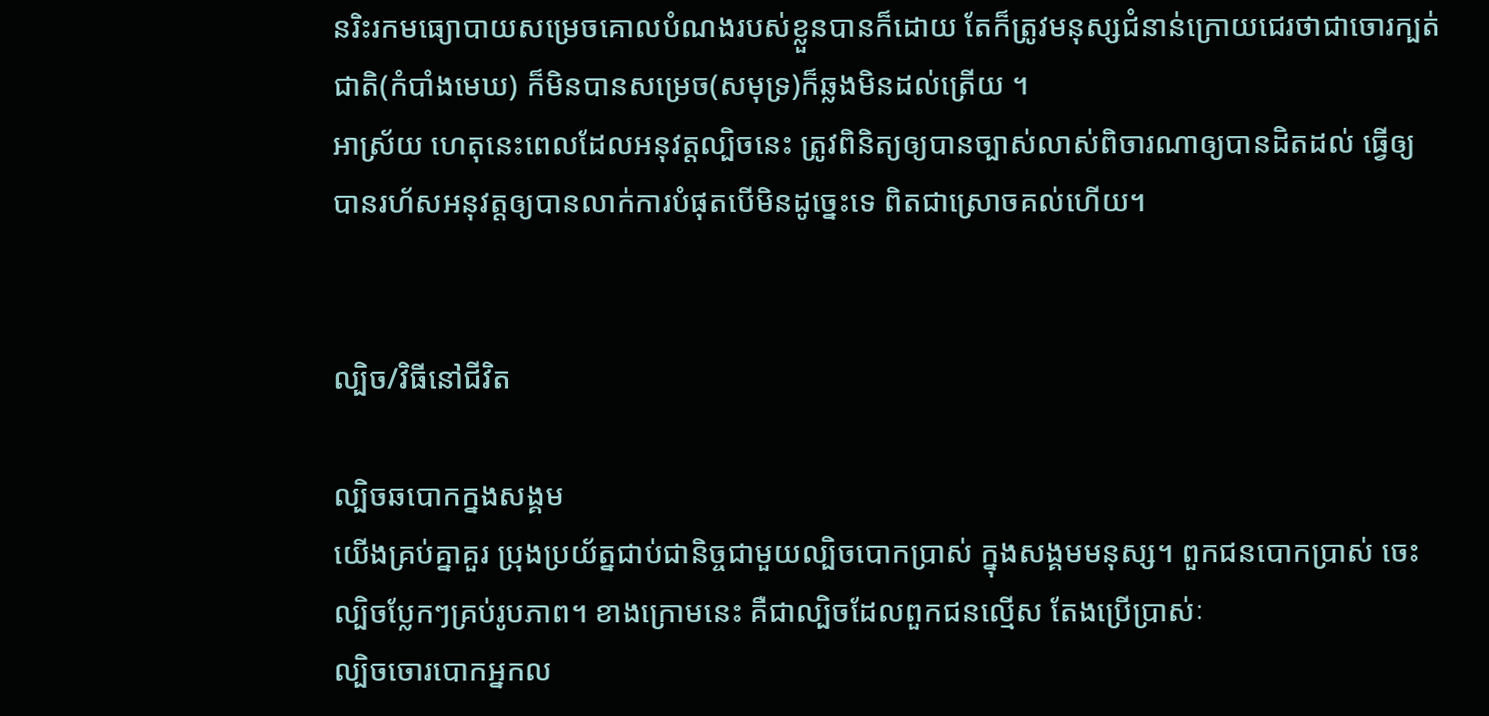នរិះរកមធ្យោបាយសម្រេចគោលបំណងរបស់ខ្លួនបានក៏ដោយ តែក៏ត្រូវមនុស្សជំនាន់ក្រោយជេរថាជាចោរក្បត់ជាតិ(កំបាំងមេឃ) ក៏មិនបានសម្រេច(សមុទ្រ)ក៏ឆ្លងមិនដល់ត្រើយ ។
អាស្រ័យ ហេតុនេះពេលដែលអនុវត្តល្បិចនេះ ត្រូវពិនិត្យឲ្យបានច្បាស់លាស់ពិចារណាឲ្យបានដិតដល់ ធ្វើឲ្យបានរហ័សអនុវត្តឲ្យបានលាក់ការបំផុតបើមិនដូច្នេះទេ ពិតជាស្រោចគល់ហើយ។


ល្បិច/វិធីនៅជីវិត

ល្បិចឆបោកក្នងសង្គម
យើងគ្រប់គ្នាគួរ ប្រុងប្រយ័ត្នជាប់ជានិច្ចជាមួយល្បិចបោកប្រាស់ ក្នុងសង្គមមនុស្ស។ ពួកជនបោកប្រាស់ ចេះល្បិចប្លែកៗគ្រប់រូបភាព។ ខាងក្រោមនេះ គឺជាល្បិចដែលពួកជនល្មើស តែងប្រើប្រាស់ៈ
ល្បិចចោរបោកអ្នកល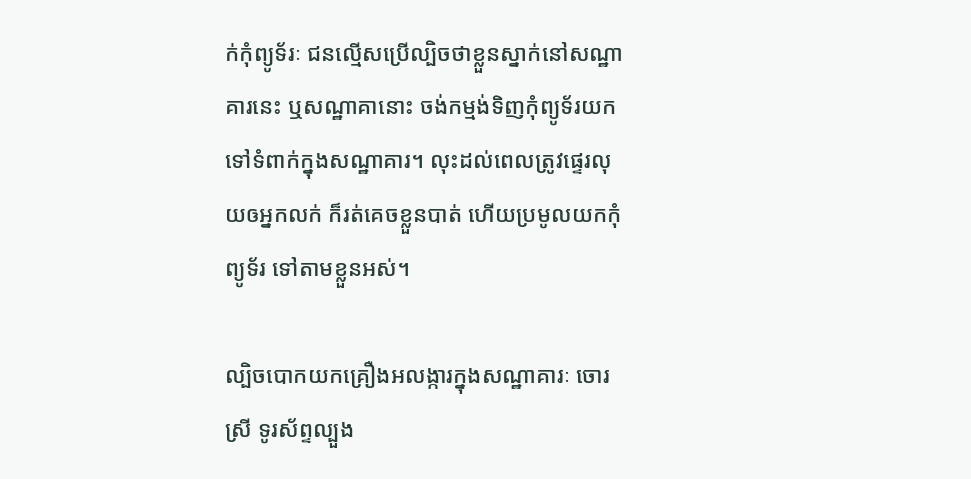ក់កុំព្យូទ័រៈ ជនល្មើសប្រើល្បិចថាខ្លួនស្នាក់នៅសណ្ឋាគារនេះ ឬសណ្ឋាគានោះ ចង់កម្មង់ទិញកុំព្យូទ័រយកទៅទំពាក់ក្នុងសណ្ឋាគារ។ លុះដល់ពេលត្រូវផ្ទេរលុយឲអ្នកលក់ ក៏រត់គេចខ្លួនបាត់ ហើយប្រមូលយកកុំព្យូទ័រ ទៅតាមខ្លួនអស់។

ល្បិចបោកយកគ្រឿងអលង្ការក្នុងសណ្ឋាគារៈ ចោរស្រី ទូរស័ព្ទល្បួង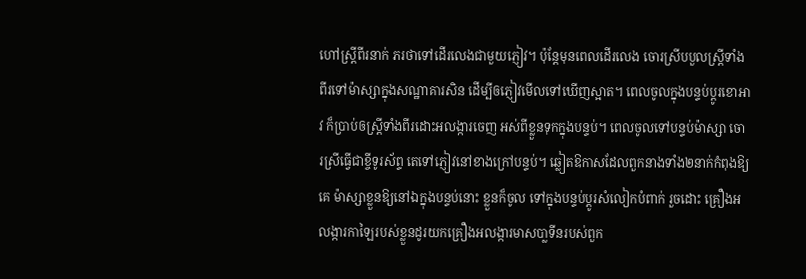ហៅស្រ្តីពីរនាក់ ភរថាទៅដើរលេងជាមួយភ្ញៀវ។ ប៉ុន្តែមុនពេលដើរលេង ចោរស្រីបបួលស្រ្តីទាំងពីរទៅម៉ាស្សាក្នុងសណ្ឋាគារសិន ដើម្បីឲភ្ញៀវមើលទៅឃើញស្អាត។ ពេលចូលក្នុងបន្ទប់ប្តូរខោអាវ ក៏ប្រាប់ឲស្រ្តីទាំងពីរដោះអលង្ការចេញ អស់ពីខ្លួនទុកក្នុងបន្ទប់។ ពេលចូលទៅបន្ទប់ម៉ាស្សា ចោរស្រីធ្វើជាខ្ចីទូរស័ព្ទ តេទៅភ្ញៀវនៅខាងក្រៅបន្ទប់។ ឆ្លៀតឱកាសដែលពួកនាងទាំង២នាក់កំពុងឱ្យគេ ម៉ាស្សាខ្លួនឱ្យនៅឯក្នុងបន្ទប់នោះ ខ្លួនក៏ចូល ទៅក្នុងបន្ទប់ប្ដូរសំលៀកបំពាក់ រួចដោះ គ្រឿងអលង្ការកាឡៃរបស់ខ្លួនដូរយកគ្រឿងអលង្ការមាសបា្លទីនរបស់ពួក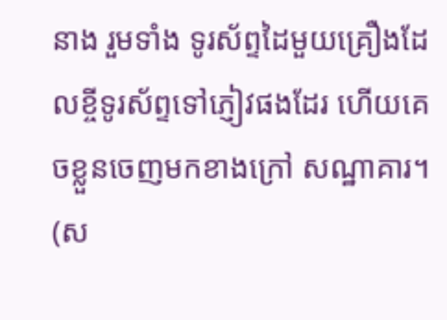នាង រួមទាំង ទូរស័ព្ទដៃមួយគ្រឿងដែលខ្ចីទូរស័ព្ទទៅភ្ញៀវផងដែរ ហើយគេចខ្លួនចេញមកខាងក្រៅ សណ្ឋាគារ។ (ស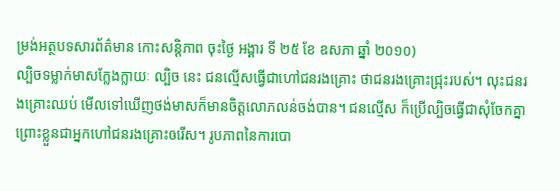ម្រង់អត្ថបទសារព័ត៌មាន កោះសន្តិភាព ចុះថ្ងៃ អង្គារ ទី ២៥ ខែ ឧសភា ឆ្នាំ ២០១០)
ល្បិចទម្លាក់មាសក្លែងក្លាយៈ ល្បិច នេះ ជនល្មើសធ្វើជាហៅជនរងគ្រោះ ថាជនរងគ្រោះជ្រុះរបស់។ លុះជនរងគ្រោះឈប់ មើលទៅឃើញថង់មាសក៏មានចិត្តលោភលន់ចង់បាន។ ជនល្មើស ក៏ប្រើល្បិចធ្វើជាសុំចែកគ្នា ព្រោះខ្លួនជាអ្នកហៅជនរងគ្រោះឲរើស។ រូបភាពនៃការបោ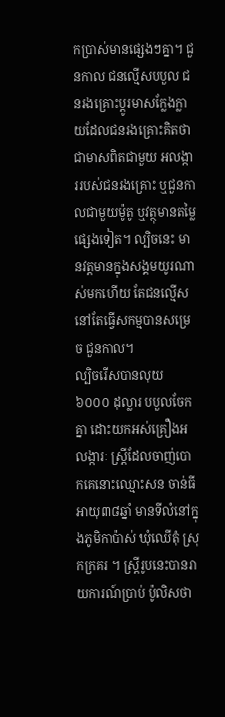កប្រាស់មានផ្សេងៗគ្នា។ ជួនកាល ជនល្មើសបបួល ជនរងគ្រោះប្តូរមាសក្លែងក្លាយដែលជនរងគ្រោះគិតថាជាមាសពិតជាមួយ អលង្ការរបស់ជនរងគ្រោះ ឬជួនកាលជាមួយម៉ូតូ ឬវត្ថុមានតម្លៃផ្សេងទៀត។ ល្បិចនេះ មានវត្តមានក្នុងសង្គមយូរណាស់មកហើយ តែជនល្មើសនៅតែធ្វើសកម្មបានសម្រេច ជួនកាល។
ល្បិចរើសបានលុយ ៦០០០ ដុល្លារ បបួលចែកគ្នា ដោះយកអស់គ្រឿងអលង្ការៈ ស្ដ្រីដែលចាញ់បោកគេនោះឈ្មោះសន ចាន់ធី អាយុ៣៨ឆ្នាំ មានទីលំនៅក្នុងភូមិកាប៉ាស់ ឃុំឈើតុំ ស្រុកក្រគរ ។ ស្ដ្រីរូបនេះបានរាយការណ៍ប្រាប់ ប៉ូលិសថា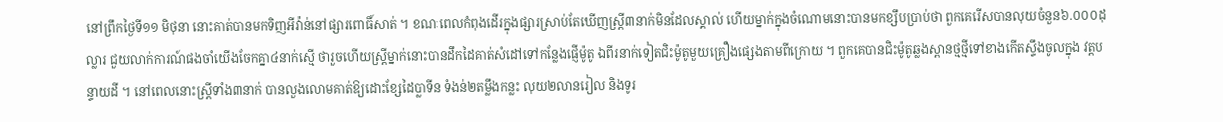នៅព្រឹកថ្ងៃទី១១ មិថុនា នោះគាត់បានមកទិញអីវ៉ាន់នៅផ្សារពោធិ៍សាត់ ។ ខណៈពេលកំពុងដើរក្នុងផ្សារស្រាប់តែឃើញស្ដ្រី៣នាក់មិនដែលស្គាល់ ហើយម្នាក់ក្នុងចំណោមនោះបានមកខ្សឹបប្រាប់ថា ពួកគេរើសបានលុយចំនួន៦.០០០ដុល្លារ ជួយលាក់ការណ៍ផងចាំយើងចែកគ្នា៤នាក់ស្មើ ថារួចហើយស្ដ្រីម្នាក់នោះបានដឹកដៃគាត់សំដៅទៅកន្លែងផ្ញើម៉ូតូ ឯពីរនាក់ទៀតជិះម៉ូតូមួយគ្រឿងផ្សេងតាមពីក្រោយ ។ ពួកគេបានជិះម៉ូតូឆ្លងស្ពានថ្មថ្មីទៅខាងកើតស្ទឹងចូលក្នុង វត្ដបន្ទាយដី ។ នៅពេលនោះស្ដ្រីទាំង៣នាក់ បានលួងលោមគាត់ឱ្យដោះខ្សែដៃប្លាទីន ទំងន់២តម្លឹងកន្លះ លុយ២លានរៀល និងទូរ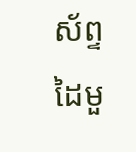ស័ព្ទដៃមួ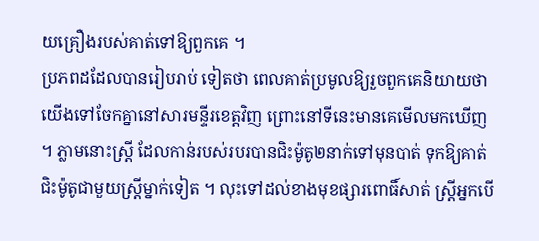យគ្រឿងរបស់គាត់ទៅឱ្យពួកគេ ។
ប្រភពដដែលបានរៀបរាប់ ទៀតថា ពេលគាត់ប្រមូលឱ្យរួចពួកគេនិយាយថា យើងទៅចែកគ្នានៅសារមន្ទីរខេត្ដវិញ ព្រោះនៅទីនេះមានគេមើលមកឃើញ។ ភ្លាមនោះស្ដ្រី ដែលកាន់របស់របរបានជិះម៉ូតូ២នាក់ទៅមុនបាត់ ទុកឱ្យគាត់ជិះម៉ូតូជាមួយស្ដ្រីម្នាក់ទៀត ។ លុះទៅដល់ខាងមុខផ្សារពោធិ៍សាត់ ស្ដ្រីអ្នកបើ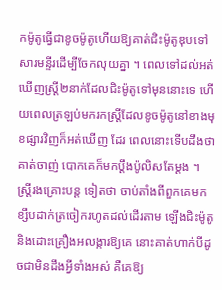កម៉ូតូធ្វើជាខូចម៉ូតូហើយឱ្យគាត់ជិះម៉ូតូឌុបទៅ សារមន្ទីរដើម្បីចែកលុយគ្នា ។ ពេលទៅដល់អត់ឃើញស្ដ្រី២នាក់ដែលជិះម៉ូតូទៅមុននោះទេ ហើយពេលត្រឡប់មករកស្ដ្រីដែលខូចម៉ូតូនៅខាងមុខផ្សារវិញក៏អត់ឃើញ ដែរ ពេលនោះទើបដឹងថាគាត់ចាញ់ បោកគេក៏មកប្ដឹងប៉ូលិសតែម្ដង ។
ស្ដ្រីរងគ្រោះបន្ដ ទៀតថា ចាប់តាំងពីពួកគេមកខ្សឹបដាក់ត្រចៀករហូតដល់ដើរតាម ឡើងជិះម៉ូតូនិងដោះគ្រឿងអលង្ការឱ្យគេ នោះគាត់ហាក់បីដូចជាមិនដឹងអ្វីទាំងអស់ គឺគេឱ្យ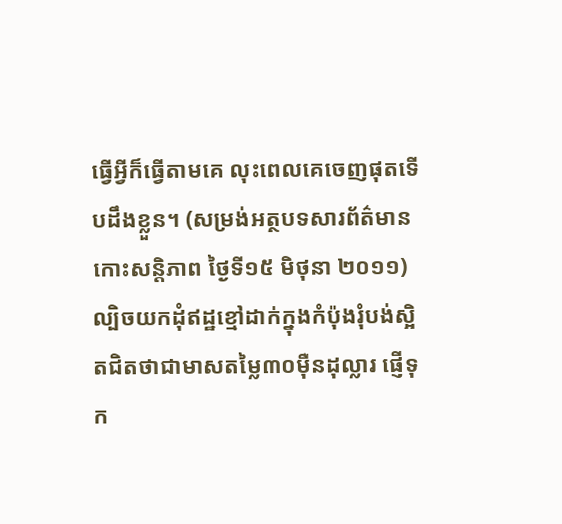ធ្វើអ្វីក៏ធ្វើតាមគេ លុះពេលគេចេញផុតទើបដឹងខ្លួន។ (សម្រង់អត្ថបទសារព័ត៌មាន កោះសន្តិភាព ថ្ងៃទី១៥ មិថុនា ២០១១)
ល្បិចយកដុំឥដ្ឋខ្មៅដាក់ក្នុងកំប៉ុងរុំបង់ស្អិតជិតថាជាមាសតម្លៃ៣០ម៉ឺនដុល្លារ ផ្ញើទុក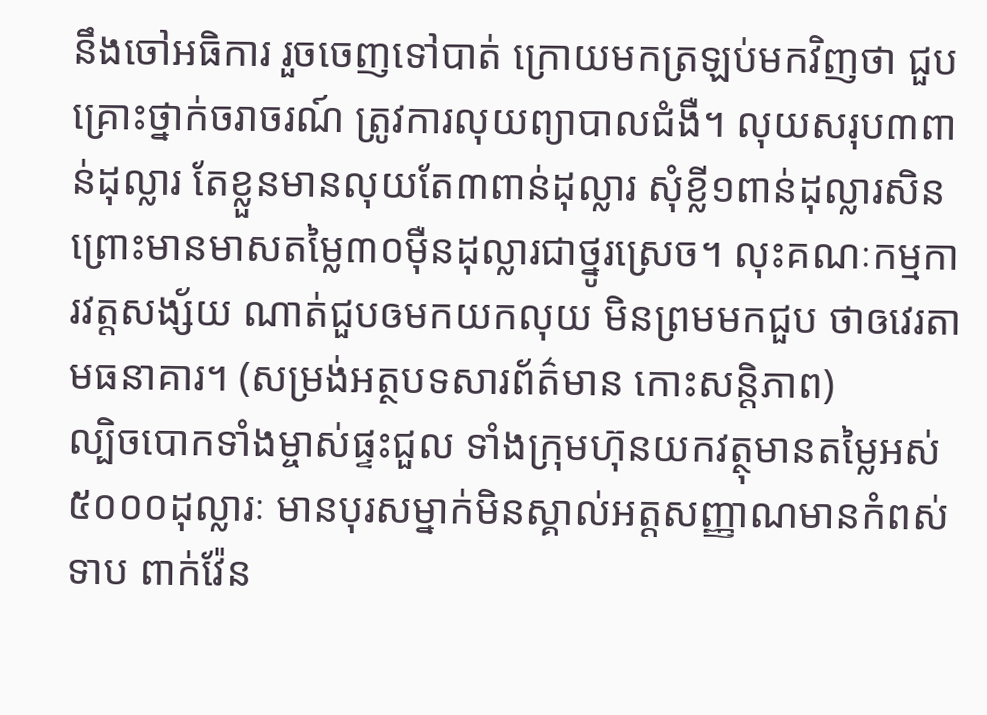នឹងចៅអធិការ រួចចេញទៅបាត់ ក្រោយមកត្រឡប់មកវិញថា ជួបគ្រោះថ្នាក់ចរាចរណ៍ ត្រូវការលុយព្យាបាលជំងឺ។ លុយសរុប៣ពាន់ដុល្លារ តែខ្លួនមានលុយតែ៣ពាន់ដុល្លារ សុំខ្លី១ពាន់ដុល្លារសិន ព្រោះមានមាសតម្លៃ៣០ម៉ឺនដុល្លារជាថ្នូរស្រេច។ លុះគណៈកម្មការវត្តសង្ស័យ ណាត់ជួបឲមកយកលុយ មិនព្រមមកជួប ថាឲវេរតាមធនាគារ។ (សម្រង់អត្ថបទសារព័ត៌មាន កោះសន្តិភាព)
ល្បិចបោកទាំងម្ចាស់ផ្ទះជួល ទាំងក្រុមហ៊ុនយកវត្ថុមានតម្លៃអស់ ៥០០០ដុល្លារៈ មានបុរសម្នាក់មិនស្គាល់អត្តសញ្ញាណមានកំពស់ទាប ពាក់វ៉ែន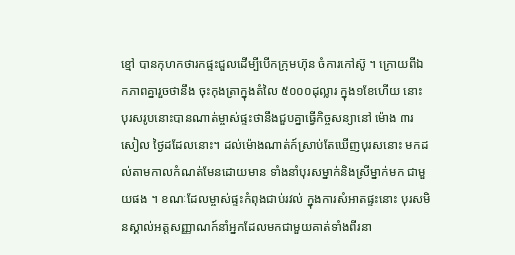ខ្មៅ បានកុហកថារកផ្ទះជួលដើម្បីបើកក្រុមហ៊ុន ចំការកៅស៊ូ ។ ក្រោយពីឯកភាពគ្នារួចថានឹង ចុះកុងត្រាក្នុងតំលៃ ៥០០០ដុល្លារ ក្នុង១ខែហើយ នោះ បុរសរូបនោះបានណាត់ម្ចាស់ផ្ទះថានឹងជួបគ្នាធ្វើកិច្ចសន្យានៅ ម៉ោង ៣រសៀល ថ្ងៃដដែលនោះ។ ដល់ម៉ោងណាត់ក៍ស្រាប់តែឃើញបុរសនោះ មកដល់តាមកាលកំណត់មែនដោយមាន ទាំងនាំបុរសម្នាក់និងស្រីម្នាក់មក ជាមួយផង ។ ខណៈដែលម្ចាស់ផ្ទះកំពុងជាប់រវល់ ក្នុងការសំអាតផ្ទះនោះ បុរសមិនស្គាល់អត្តសញ្ញាណក៍នាំអ្នកដែលមកជាមួយគាត់ទាំងពីរនា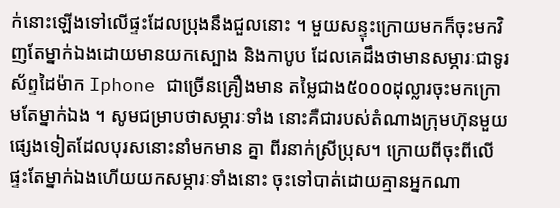ក់នោះឡើងទៅលើផ្ទះដែលប្រុងនឹងជួលនោះ ។ មួយសន្ទុះក្រោយមកក៏ចុះមកវិញតែម្នាក់ឯងដោយមានយកស្បោង និងកាបូប ដែលគេដឹងថាមានសម្ភារៈជាទូរស័ព្ទដៃម៉ាក Iphone ជាច្រើនគ្រឿងមាន តម្លៃជាង៥០០០ដុល្លារចុះមកក្រោមតែម្នាក់ឯង ។ សូមជម្រាបថាសម្ភារៈទាំង នោះគឺជារបស់តំណាងក្រុមហ៊ុនមួយផ្សេងទៀតដែលបុរសនោះនាំមកមាន គ្នា ពីរនាក់ស្រីប្រុស។ ក្រោយពីចុះពីលើផ្ទះតែម្នាក់ឯងហើយយកសម្ភារៈទាំងនោះ ចុះទៅបាត់ដោយគ្មានអ្នកណា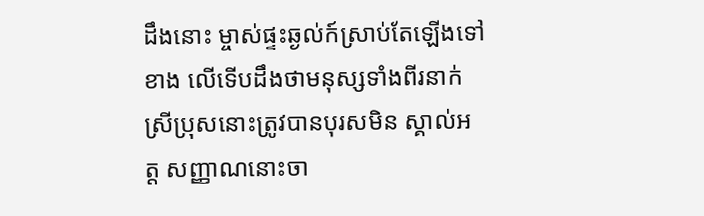ដឹងនោះ ម្ចាស់ផ្ទះឆ្ងល់ក៍ស្រាប់តែឡើងទៅខាង លើទើបដឹងថាមនុស្សទាំងពីរនាក់ស្រីប្រុសនោះត្រូវបានបុរសមិន ស្គាល់អត្ត សញ្ញាណនោះចា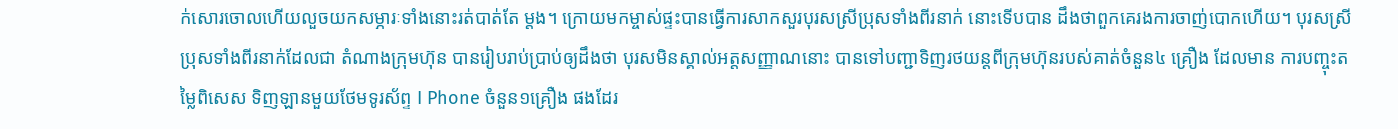ក់សោរចោលហើយលួចយកសម្ភារៈទាំងនោះរត់បាត់តែ ម្តង។ ក្រោយមកម្ចាស់ផ្ទះបានធ្វើការសាកសួរបុរសស្រីប្រុសទាំងពីរនាក់ នោះទើបបាន ដឹងថាពួកគេរងការចាញ់បោកហើយ។ បុរសស្រីប្រុសទាំងពីរនាក់ដែលជា តំណាងក្រុមហ៊ុន បានរៀបរាប់ប្រាប់ឲ្យដឹងថា បុរសមិនស្គាល់អត្តសញ្ញាណនោះ បានទៅបញ្ជាទិញរថយន្តពីក្រុមហ៊ុនរបស់គាត់ចំនួន៤ គ្រឿង ដែលមាន ការបញ្ចុះតម្លៃពិសេស ទិញឡានមួយថែមទូរស័ព្ទ I Phone ចំនួន១គ្រឿង ផងដែរ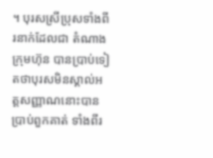។ បុរសស្រីប្រុសទាំងពីរនាក់ដែលជា តំណាងក្រុមហ៊ុន បានប្រាប់ទៀតថាបុរសមិនស្គាល់អត្តសញ្ញាណនោះបានប្រាប់ពួកគាត់ ទាំងពីរ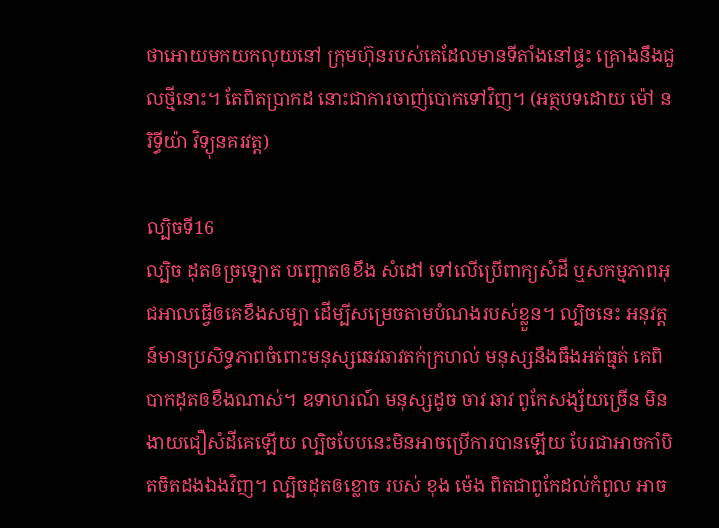ថាអោយមកយកលុយនៅ ក្រុមហ៊ុនរបស់គេដែលមានទីតាំងនៅផ្ទះ គ្រោងនឹងជួលថ្មីនោះ។ តែពិតប្រាកដ នោះជាការចាញ់បោកទៅវិញ។ (អត្ថបទដោយ ម៉ៅ នរិទ្ធីយ៉ា វិទ្យុនគរវត្ត)

ល្បិចទី16
ល្បិច ដុតឲច្រឡោត បញ្ឆោតឲខឹង សំដៅ ទៅលើប្រើពាក្យសំដី ឬសកម្មភាពអុជអាលធ្វើឲគេខឹងសម្បា ដើម្បីសម្រេចតាមបំណងរបស់ខ្លួន។ ល្បិចនេះ អនុវត្តន៍មានប្រសិទ្ធភាពចំពោះមនុស្សឆេវឆាវតក់ក្រហល់ មនុស្សនឹងធឹងអត់ធ្មត់ គេពិបាកដុតឲខឹងណាស់។ ឧទាហរណ៍ មនុស្សដូច ចាវ ឆាវ ពូកែសង្ស័យច្រើន មិនងាយជឿសំដីគេឡើយ ល្បិចបែបនេះមិនអាចប្រើការបានឡើយ បែរជាអាចកាំបិតចិតដងឯងវិញ។ ល្បិចដុតឲខ្លោច របស់ ខុង ម៉េង ពិតជាពូកែដល់កំពូល អាច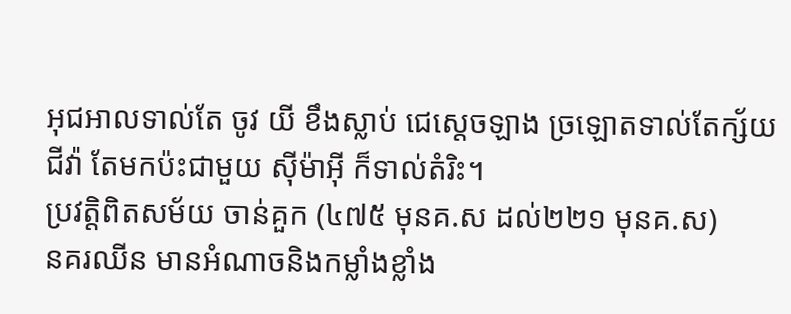អុជអាលទាល់តែ ចូវ យី ខឹងស្លាប់ ជេស្តេចឡាង ច្រឡោតទាល់តែក្ស័យជីវ៉ា តែមកប៉ះជាមួយ ស៊ីម៉ាអ៊ី ក៏ទាល់តំរិះ។
ប្រវត្តិពិតសម័យ ចាន់គួក (៤៧៥ មុនគ.ស ដល់២២១ មុនគ.ស)
នគរឈីន មានអំណាចនិងកម្លាំងខ្លាំង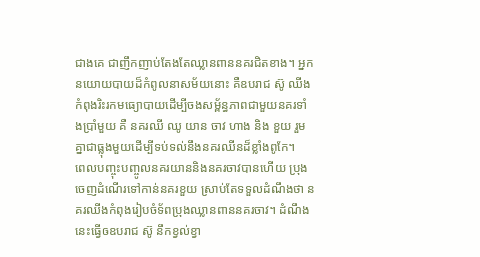ជាងគេ ជាញឹកញាប់តែងតែឈ្លានពាននគរជិតខាង។ អ្នកនយោយបាយដ៏កំពូលនាសម័យនោះ គឺឧបរាជ ស៊ូ ឈីង កំពុងរិះរកមធ្យោបាយដើម្បីចងសម្ព័ន្ធភាពជាមួយនគរទាំងប្រាំមួយ គឺ នគរឈី ឈូ យាន ចាវ ហាង និង ខួយ រួមគ្នាជាធ្លុងមួយដើម្បីទប់ទល់នឹងនគរឈីនដ៏ខ្លាំងពូកែ។
ពេលបញ្ចុះបញ្ចូលនគរយាននិងនគរចាវបានហើយ ប្រុងចេញដំណើរទៅកាន់នគរខួយ ស្រាប់តែទទួលដំណឹងថា នគរឈីងកំពុងរៀបចំទ័ពប្រុងឈ្លានពាននគរចាវ។ ដំណឹងនេះធ្វើឲឧបរាជ ស៊ូ នឹកខ្វល់ខ្វា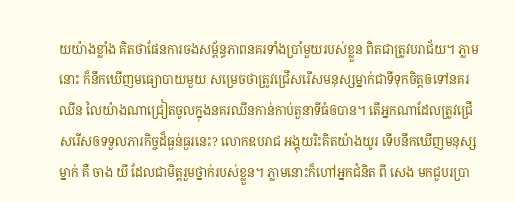យយ៉ាងខ្លាំង គិតថាផែនការចងសម្ព័ន្ធភាពនគរទាំងប្រាំមួយរបស់ខ្លួន ពិតជាត្រូវបរាជ័យ។ ភ្លាមនោះ ក៏នឹកឃើញមធ្យោបាយមួយ សម្រេចថាត្រូវជ្រើសរើសមនុស្សម្នាក់ជាទីទុកចិត្តឲទៅនគរឈីន លៃយ៉ាងណាជ្រៀតចូលក្នុងនគរឈីនកាន់កាប់តួនាទីធំឲបាន។ តើអ្នកណាដែលត្រូវជ្រើសរើសឲទទួលភារកិច្ចដ៏ធ្ងន់ធ្ងរនេះ? លោកឧបរាជ អង្គុយរិះគិតយ៉ាងយូរ ទើបនឹកឃើញមនុស្សម្នាក់ គឺ ចាង យី ដែលជាមិត្តរួមថ្នាក់របស់ខ្លួន។ ភ្លាមនោះក៏ហៅអ្នកជំនិត ពី សេង មកជួបរប្រា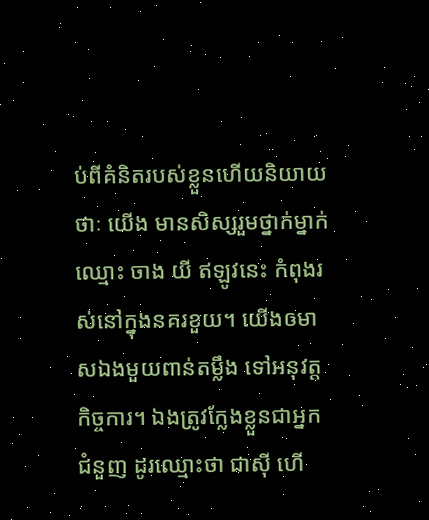ប់ពីគំនិតរបស់ខ្លួនហើយនិយាយថាៈ យើង មានសិស្សរួមថ្នាក់ម្នាក់ឈ្មោះ ចាង យី ឥឡូវនេះ កំពុងរស់នៅក្នុងនគរខួយ។ យើងឲមាសឯងមួយពាន់តម្លឹង ទៅអនុវត្តកិច្ចការ។ ឯងត្រូវក្លែងខ្លួនជាអ្នកជំនួញ ដូរឈ្មោះថា ជាស៊ី ហើ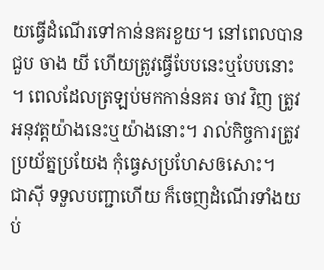យធ្វើដំណើរទៅកាន់នគរខួយ។ នៅពេលបានជួប ចាង យី ហើយត្រូវធ្វើបែបនេះឬបែបនោះ។ ពេលដែលត្រឡប់មកកាន់នគរ ចាវ វិញ ត្រូវអនុវត្តយ៉ាងនេះឬយ៉ាងនោះ។ រាល់កិច្ចការត្រូវប្រយ័ត្នប្រយែង កុំធ្វេសប្រហែសឲសោះ។
ជាស៊ី ទទួលបញ្ជាហើយ ក៏ចេញដំណើរទាំងយប់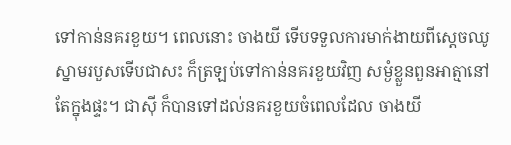ទៅកាន់នគរខួយ។ ពេលនោះ ចាងយី ទើបទទួលការមាក់ងាយពីស្តេចឈូ ស្នាមរបួសទើបជាសះ ក៏ត្រឡប់ទៅកាន់នគរខួយវិញ សម្ងំខ្លួនពួនអាត្មានៅតែក្នុងផ្ទះ។ ជាស៊ី ក៏បានទៅដល់នគរខួយចំពេលដែល ចាងយី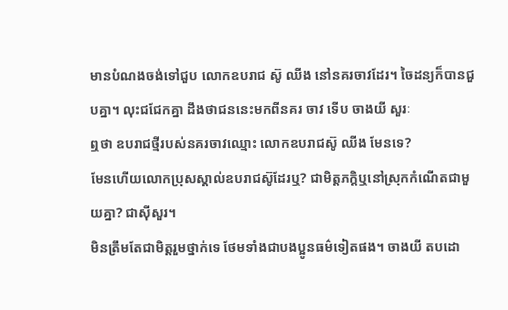មានបំណងចង់ទៅជួប លោកឧបរាជ ស៊ូ ឈីង នៅនគរចាវដែរ។ ចៃដន្យក៏បានជួបគ្នា។ លុះជជែកគ្នា ដឹងថាជននេះមកពីនគរ ចាវ ទើប ចាងយី សួរៈ
ឮថា ឧបរាជថ្មីរបស់នគរចាវឈ្មោះ លោកឧបរាជស៊ូ ឈីង មែនទេ?
មែនហើយលោកប្រុសស្គាល់ឧបរាជស៊ូដែរឬ? ជាមិត្តភក្តិឬនៅស្រុកកំណើតជាមួយគ្នា? ជាស៊ីសួរ។
មិនត្រឹមតែជាមិត្តរួមថ្នាក់ទេ ថែមទាំងជាបងប្អូនធម៌ទៀតផង។ ចាងយី តបដោ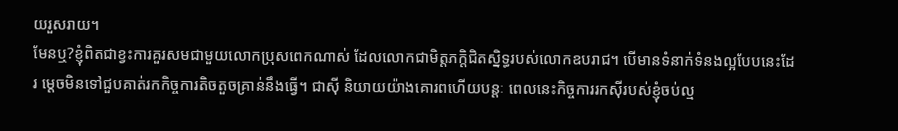យរួសរាយ។
មែនឬ?ខ្ញុំពិតជាខ្វះការគួរសមជាមួយលោកប្រុសពេកណាស់ ដែលលោកជាមិត្តភក្តិជិតស្និទ្ធរបស់លោកឧបរាជ។ បើមានទំនាក់ទំនងល្អបែបនេះដែរ ម្តេចមិនទៅជួបគាត់រកកិច្ចការតិចតួចគ្រាន់នឹងធ្វើ។ ជាស៊ី និយាយយ៉ាងគោរពហើយបន្តៈ ពេលនេះកិច្ចការរកស៊ីរបស់ខ្ញុំចប់ល្ម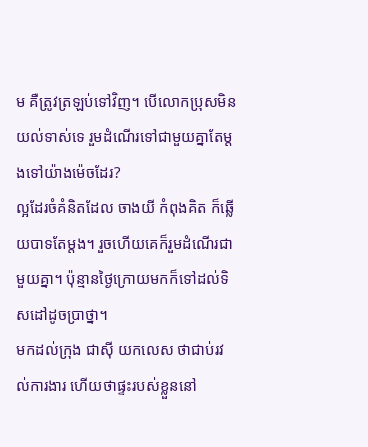ម គឺត្រូវត្រឡប់ទៅវិញ។ បើលោកប្រុសមិនយល់ទាស់ទេ រួមដំណើរទៅជាមួយគ្នាតែម្តងទៅយ៉ាងម៉េចដែរ?
ល្អដែរចំគំនិតដែល ចាងយី កំពុងគិត ក៏ឆ្លើយបាទតែម្តង។ រួចហើយគេក៏រួមដំណើរជាមួយគ្នា។ ប៉ុន្មានថ្ងៃក្រោយមកក៏ទៅដល់ទិសដៅដូចប្រាថ្នា។
មកដល់ក្រុង ជាស៊ី យកលេស ថាជាប់រវល់ការងារ ហើយថាផ្ទះរបស់ខ្លួននៅ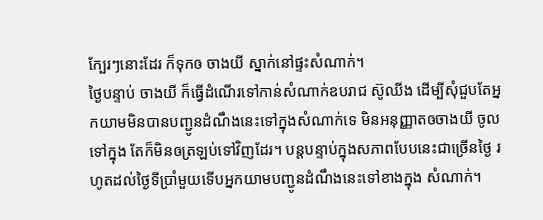ក្បែរៗនោះដែរ ក៏ទុកឲ ចាងយី ស្នាក់នៅផ្ទះសំណាក់។
ថ្ងៃបន្ទាប់ ចាងយី ក៏ធ្វើដំណើរទៅកាន់សំណាក់ឧបរាជ ស៊ូឈីង ដើម្បីសុំជួបតែអ្នកយាមមិនបានបញ្ជូនដំណឹងនេះទៅក្នុងសំណាក់ទេ មិនអនុញ្ញាតឲចាងយី ចូលទៅក្នុង តែក៏មិនឲត្រឡប់ទៅវិញដែរ។ បន្តបន្ទាប់ក្នុងសភាពបែបនេះជាច្រើនថ្ងៃ រហូតដល់ថ្ងៃទីប្រាំមួយទើបអ្នកយាមបញ្ជូនដំណឹងនេះទៅខាងក្នុង សំណាក់។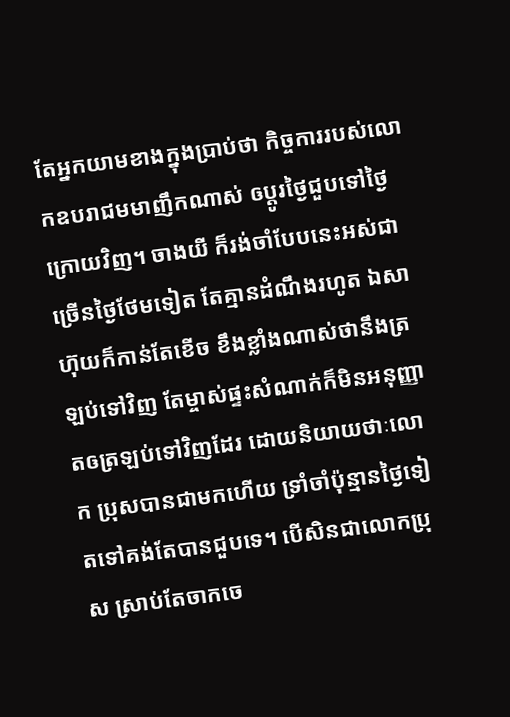តែអ្នកយាមខាងក្នុងប្រាប់ថា កិច្ចការរបស់លោកឧបរាជមមាញឹកណាស់ ឲប្តូរថ្ងៃជួបទៅថ្ងៃក្រោយវិញ។ ចាងយី ក៏រង់ចាំបែបនេះអស់ជាច្រើនថ្ងៃថែមទៀត តែគ្មានដំណឹងរហូត ឯសាហ៊ុយក៏កាន់តែខើច ខឹងខ្លាំងណាស់ថានឹងត្រឡប់ទៅវិញ តែម្ចាស់ផ្ទះសំណាក់ក៏មិនអនុញ្ញាតឲត្រឡប់ទៅវិញដែរ ដោយនិយាយថាៈលោក ប្រុសបានជាមកហើយ ទ្រាំចាំប៉ុន្មានថ្ងៃទៀតទៅគង់តែបានជួបទេ។ បើសិនជាលោកប្រុស ស្រាប់តែចាកចេ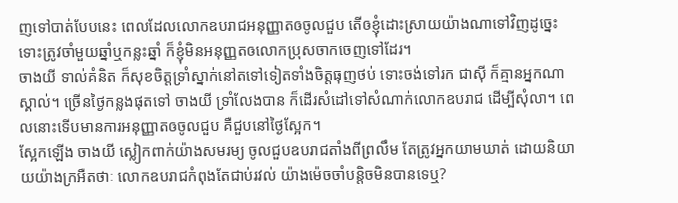ញទៅបាត់បែបនេះ ពេលដែលលោកឧបរាជអនុញ្ញាតឲចូលជួប តើឲខ្ញុំដោះស្រាយយ៉ាងណាទៅវិញដូច្នេះទោះត្រូវចាំមួយឆ្នាំឬកន្លះឆ្នាំ ក៏ខ្ញុំមិនអនុញ្ញតឲលោកប្រុសចាកចេញទៅដែរ។
ចាងយី ទាល់គំនិត ក៏សុខចិត្តទ្រាំស្នាក់នៅតទៅទៀតទាំងចិត្តធុញថប់ ទោះចង់ទៅរក ជាស៊ី ក៏គ្មានអ្នកណាស្គាល់។ ច្រើនថ្ងៃកន្លងផុតទៅ ចាងយី ទ្រាំលែងបាន ក៏ដើរសំដៅទៅសំណាក់លោកឧបរាជ ដើម្បីសុំលា។ ពេលនោះទើបមានការអនុញ្ញាតឲចូលជួប គឺជួបនៅថ្ងៃស្អែក។
ស្អែកឡើង ចាងយី ស្លៀកពាក់យ៉ាងសមរម្យ ចូលជួបឧបរាជតាំងពីព្រលឹម តែត្រូវអ្នកយាមឃាត់ ដោយនិយាយយ៉ាងក្រអឺតថាៈ លោកឧបរាជកំពុងតែជាប់រវល់ យ៉ាងម៉េចចាំបន្តិចមិនបានទេឬ?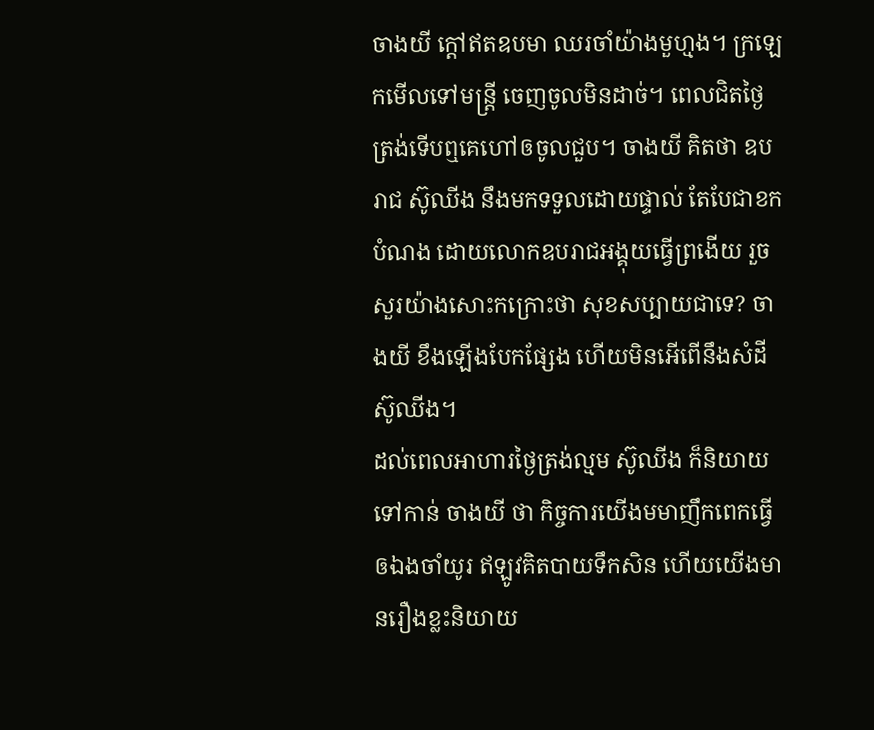ចាងយី ក្តៅឥតឧបមា ឈរចាំយ៉ាងមួហ្មង។ ក្រឡេកមើលទៅមន្រ្តី ចេញចូលមិនដាច់។ ពេលជិតថ្ងៃត្រង់ទើបឮគេហៅឲចូលជួប។ ចាងយី គិតថា ឧបរាជ ស៊ូឈីង នឹងមកទទួលដោយផ្ទាល់ តែបែជាខកបំណង ដោយលោកឧបរាជអង្គុយធ្វើព្រងើយ រួចសួរយ៉ាងសោះកក្រោះថា សុខសប្បាយជាទេ? ចាងយី ខឹងឡើងបែកផ្សែង ហើយមិនអើពើនឹងសំដី ស៊ូឈីង។
ដល់ពេលអាហារថ្ងៃត្រង់ល្មម ស៊ូឈីង ក៏និយាយទៅកាន់ ចាងយី ថា កិច្ចការយើងមមាញឹកពេកធ្វើឲឯងចាំយូរ ឥឡូវគិតបាយទឹកសិន ហើយយើងមានរឿងខ្លះនិយាយ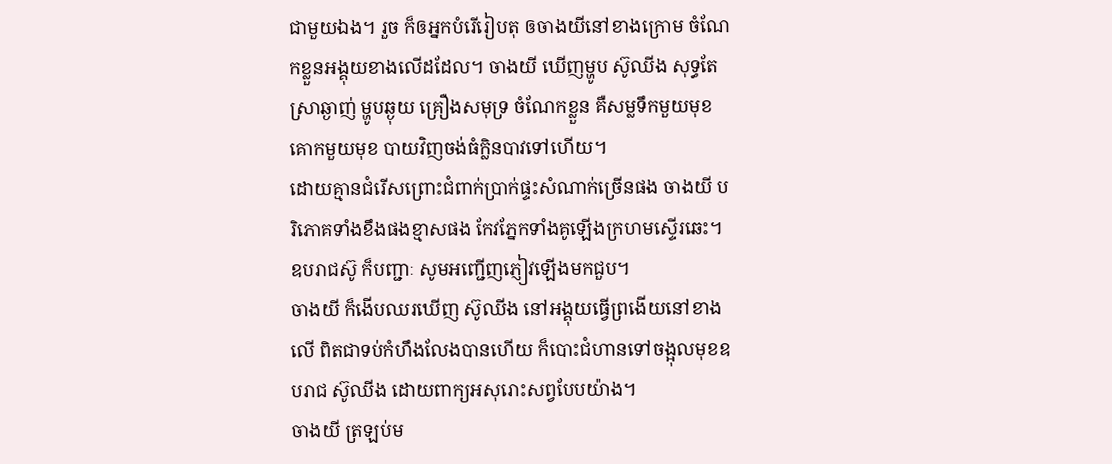ជាមួយឯង។ រួច ក៏ឲអ្នកបំរើរៀបតុ ឲចាងយីនៅខាងក្រោម ចំណែកខ្លួនអង្គុយខាងលើដដែល។ ចាងយី ឃើញម្ហូប ស៊ូឈីង សុទ្ធតែស្រាឆ្ងាញ់ ម្ហូបឆ្ងុយ គ្រឿងសមុទ្រ ចំណែកខ្លួន គឺសម្លទឹកមួយមុខ គោកមួយមុខ បាយវិញចង់ធំក្លិនបាវទៅហើយ។
ដោយគ្មានជំរើសព្រោះជំពាក់ប្រាក់ផ្ទះសំណាក់ច្រើនផង ចាងយី បរិភោគទាំងខឹងផងខ្មាសផង កែវភ្នែកទាំងគូឡើងក្រហមស្ទើរឆេះ។
ឧបរាជស៊ូ ក៏បញ្ជាៈ សូមអញ្ជើញភ្ញៀវឡើងមកជួប។
ចាងយី ក៏ងើបឈរឃើញ ស៊ូឈីង នៅអង្គុយធ្វើព្រងើយនៅខាងលើ ពិតជាទប់កំហឹងលែងបានហើយ ក៏បោះជំហានទៅចង្អុលមុខឧបរាជ ស៊ូឈីង ដោយពាក្យអសុរោះសព្វបែបយ៉ាង។
ចាងយី ត្រឡប់ម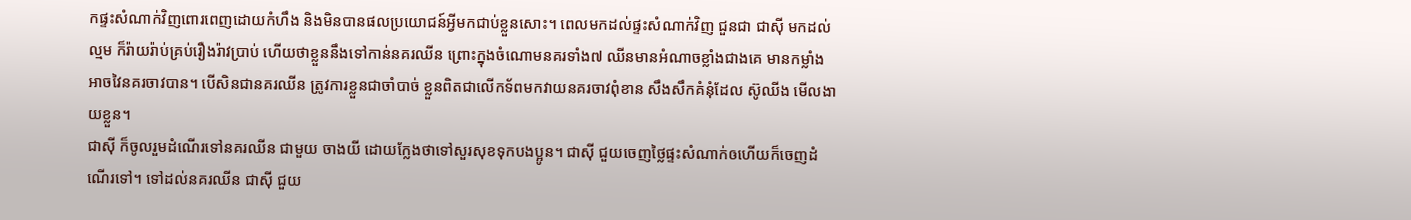កផ្ទះសំណាក់វិញពោរពេញដោយកំហឹង និងមិនបានផលប្រយោជន៍អ្វីមកជាប់ខ្លួនសោះ។ ពេលមកដល់ផ្ទះសំណាក់វិញ ជួនជា ជាស៊ី មកដល់ល្មម ក៏រ៉ាយរ៉ាប់គ្រប់រឿងរ៉ាវប្រាប់ ហើយថាខ្លួននឹងទៅកាន់នគរឈីន ព្រោះក្នុងចំណោមនគរទាំង៧ ឈីនមានអំណាចខ្លាំងជាងគេ មានកម្លាំងអាចវៃនគរចាវបាន។ បើសិនជានគរឈីន ត្រូវការខ្លួនជាចាំបាច់ ខ្លួនពិតជាលើកទ័ពមកវាយនគរចាវពុំខាន សឹងសឹកគំនុំដែល ស៊ូឈីង មើលងាយខ្លួន។
ជាស៊ី ក៏ចូលរួមដំណើរទៅនគរឈីន ជាមួយ ចាងយី ដោយក្លែងថាទៅសួរសុខទុកបងប្អូន។ ជាស៊ី ជួយចេញថ្លៃផ្ទះសំណាក់ឲហើយក៏ចេញដំណើរទៅ។ ទៅដល់នគរឈីន ជាស៊ី ជួយ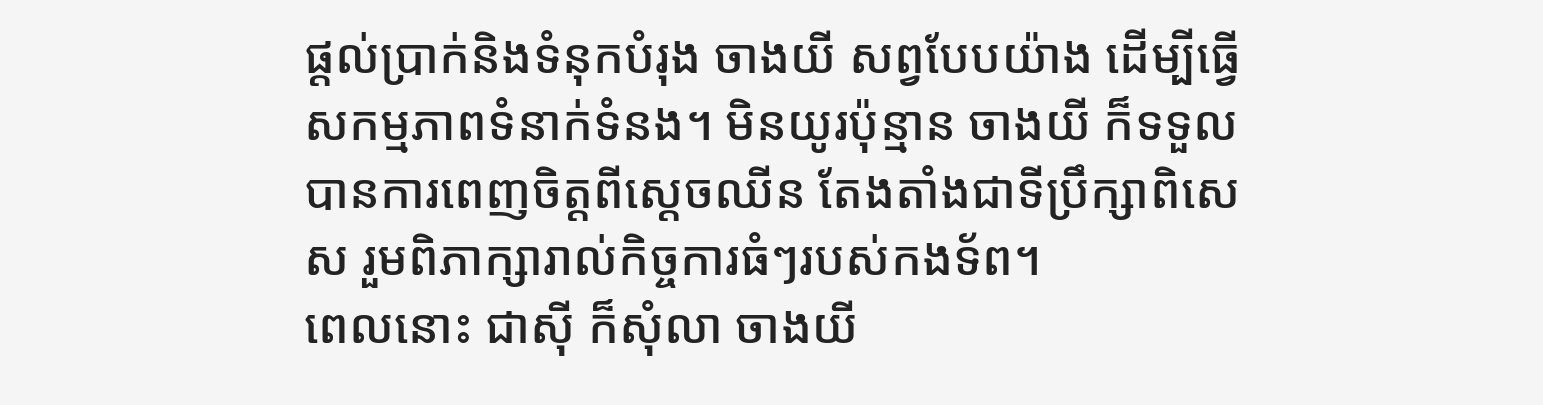ផ្តល់ប្រាក់និងទំនុកបំរុង ចាងយី សព្វបែបយ៉ាង ដើម្បីធ្វើសកម្មភាពទំនាក់ទំនង។ មិនយូរប៉ុន្មាន ចាងយី ក៏ទទួលបានការពេញចិត្តពីស្តេចឈីន តែងតាំងជាទីប្រឹក្សាពិសេស រួមពិភាក្សារាល់កិច្ចការធំៗរបស់កងទ័ព។
ពេលនោះ ជាស៊ី ក៏សុំលា ចាងយី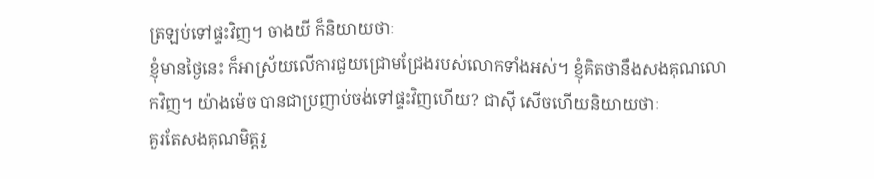ត្រឡប់ទៅផ្ទះវិញ។ ចាងយី ក៏និយាយថាៈ
ខ្ញុំមានថ្ងៃនេះ ក៏អាស្រ័យលើការជួយជ្រោមជ្រែងរបស់លោកទាំងអស់។ ខ្ញុំគិតថានឹងសងគុណលោកវិញ។ យ៉ាងម៉េច បានជាប្រញាប់ចង់ទៅផ្ទះវិញហើយ? ជាស៊ី សើចហើយនិយាយថាៈ
គួរតែសងគុណមិត្តរួ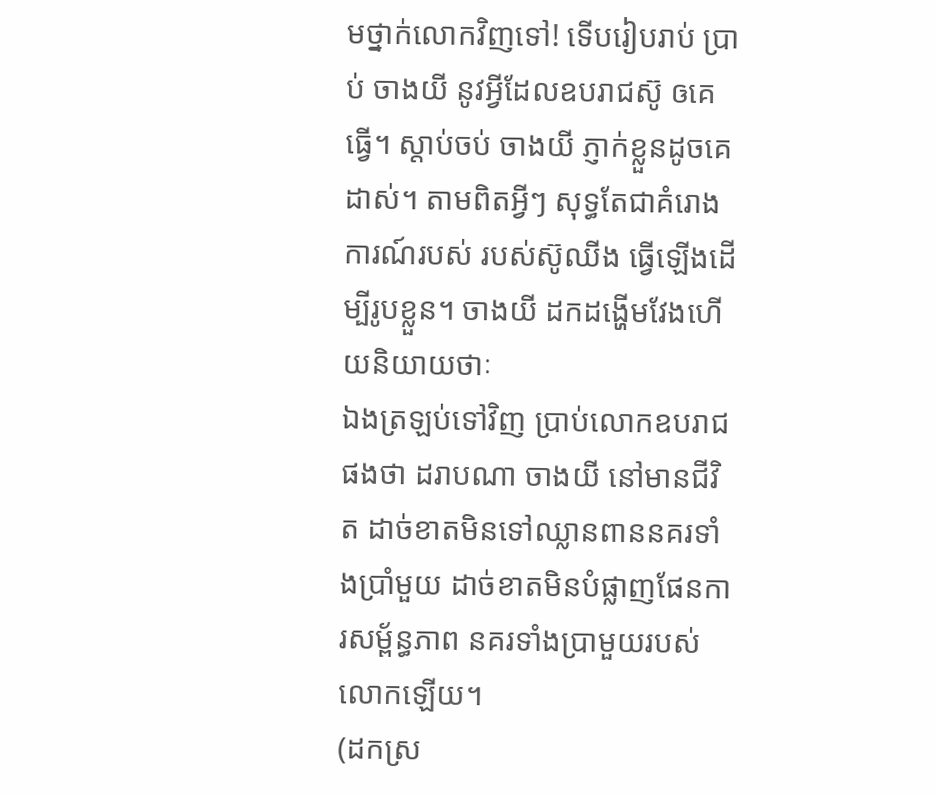មថ្នាក់លោកវិញទៅ! ទើបរៀបរាប់ ប្រាប់ ចាងយី នូវអ្វីដែលឧបរាជស៊ូ ឲគេធ្វើ។ ស្តាប់ចប់ ចាងយី ភ្ញាក់ខ្លួនដូចគេដាស់។ តាមពិតអ្វីៗ សុទ្ធតែជាគំរោងការណ៍របស់ របស់ស៊ូឈីង ធ្វើឡើងដើម្បីរូបខ្លួន។ ចាងយី ដកដង្ហើមវែងហើយនិយាយថាៈ
ឯងត្រឡប់ទៅវិញ ប្រាប់លោកឧបរាជផងថា ដរាបណា ចាងយី នៅមានជីវិត ដាច់ខាតមិនទៅឈ្លានពាននគរទាំងប្រាំមួយ ដាច់ខាតមិនបំផ្លាញផែនការសម្ព័ន្ធភាព នគរទាំងប្រាមួយរបស់លោកឡើយ។
(ដកស្រ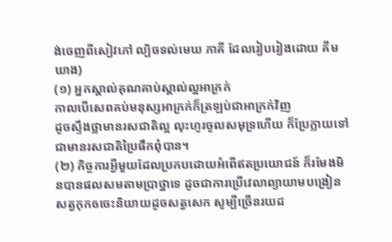ង់ចេញពីសៀវភៅ ល្បិចទល់មេឃ ភាគី ដែលរៀបរៀងដោយ គីម ឃាង)
(១) អ្នកស្គាល់គុណគាប់ស្គាល់ល្អអាក្រក់
កាលបើសេពគប់មនុស្សអាក្រក់ក៏ត្រឡប់ជាអាក្រក់វិញ
ដូចស្ទឹងថ្លាមានរសជាតិល្អ លុះហូរចូលសមុទ្រហើយ ក៏ប្រែក្លាយទៅជាមានរសជាតិប្រៃផឹកពុំបាន។
(២) កិច្ចការអ្វីមួយដែលប្រកបដោយអំពើឥតប្រយោជន៍ ក៏រមែងមិនបានផលសមតាមប្រាថ្នាទេ ដូចជាការប្រើវេលាព្យាយាមបង្រៀនសត្វកុកឲចេះនិយាយដូចសត្វសេក សូម្បីច្រើនរយដ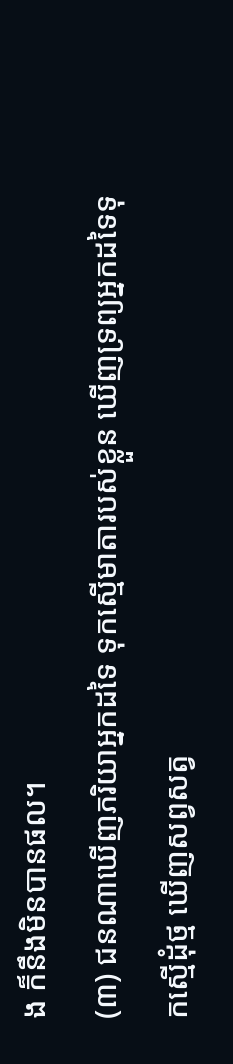ង ក៏នឹងមិនបានផល។
(៣) ជនណាឃើញភរិយាអ្នកដទៃ ទុកស្មើមាតារបស់ខ្លួន ឃើញទ្រព្យអ្នកដទៃទុកស្មើដុំថ្ម ឃើញសព្វសត្វ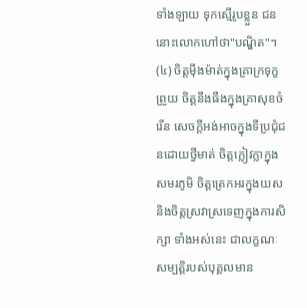ទាំងឡាយ ទុកស្មើរូបខ្លួន ជននោះលោកហៅថា"បណ្ឌិត"។
(៤) ចិត្តម៉ឹងម៉ាត់ក្នុងគ្រាក្រទុក្ខព្រួយ ចិត្តនឹងធឹងក្នុងគ្រាសុខចំរើន សេចក្តីអង់អាចក្នុងទីប្រជុំជនដោយថ្វីមាត់ ចិត្តក្លៀវក្លាក្នុងសមរភូមិ ចិត្តត្រេកអរក្នុងយស និងចិត្តស្រវាស្រទេញក្នុងការសិក្សា ទាំងអស់នេះ ជាលក្ខណៈសម្បត្តិរបស់បុគ្គលមាន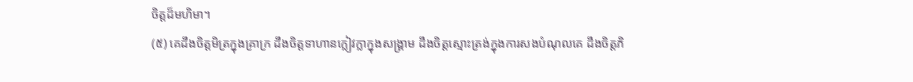ចិត្តដ៏មហិមា។
(៥) គេដឹងចិត្តមិត្រក្នុងគ្រាក្រ ដឹងចិត្តទាហានក្លៀវក្លាក្នុងសង្រ្គាម ដឹងចិត្តស្មោះត្រង់ក្នុងការសងបំណុលគេ ដឹងចិត្តភិ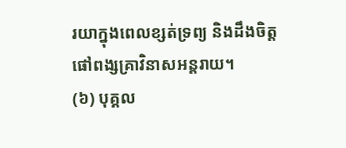រយាក្នុងពេលខ្សត់ទ្រព្យ និងដឹងចិត្តផៅពង្សគ្រាវិនាសអន្តរាយ។
(៦) បុគ្គល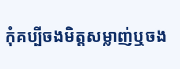កុំគប្បីចងមិត្តសម្លាញ់ឬចង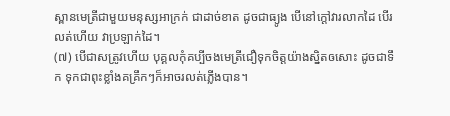ស្ពានមេត្រីជាមួយមនុស្សអាក្រក់ ជាដាច់ខាត ដូចជាធ្យូង បើនៅក្តៅវារលាកដៃ បើរលត់ហើយ វាប្រឡាក់ដៃ។
(៧) បើជាសត្រូវហើយ បុគ្គលកុំគប្បីចងមេត្រីជឿទុកចិត្តយ៉ាងស្និតឲសោះ ដូចជាទឹក ទុកជាពុះខ្លាំងគគ្រឹកៗក៏អាចរលត់ភ្លើងបាន។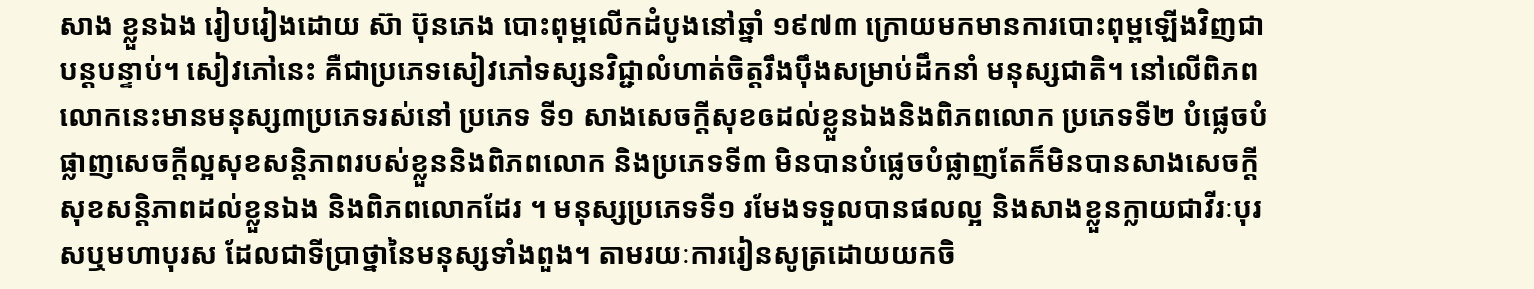សាង ខ្លួនឯង រៀបរៀងដោយ ស៊ា ប៊ុនភេង បោះពុម្ពលើកដំបូងនៅឆ្នាំ ១៩៧៣ ក្រោយមកមានការបោះពុម្ពឡើងវិញជាបន្តបន្ទាប់។ សៀវភៅនេះ គឺជាប្រភេទសៀវភៅទស្សនវិជ្ជាលំហាត់ចិត្តរឹងប៉ឹងសម្រាប់ដឹកនាំ មនុស្សជាតិ។ នៅលើពិភពលោកនេះមានមនុស្ស៣ប្រភេទរស់នៅ ប្រភេទ ទី១ សាងសេចក្តីសុខឲដល់ខ្លួនឯងនិងពិភពលោក ប្រភេទទី២ បំផ្លេចបំផ្លាញសេចក្តីល្អសុខសន្តិភាពរបស់ខ្លួននិងពិភពលោក និងប្រភេទទី៣ មិនបានបំផ្លេចបំផ្លាញតែក៏មិនបានសាងសេចក្តីសុខសន្តិភាពដល់ខ្លួនឯង និងពិភពលោកដែរ ។ មនុស្សប្រភេទទី១ រមែងទទួលបានផលល្អ និងសាងខ្លួនក្លាយជាវីរៈបុរសឬមហាបុរស ដែលជាទីប្រាថ្នានៃមនុស្សទាំងពួង។ តាមរយៈការរៀនសូត្រដោយយកចិ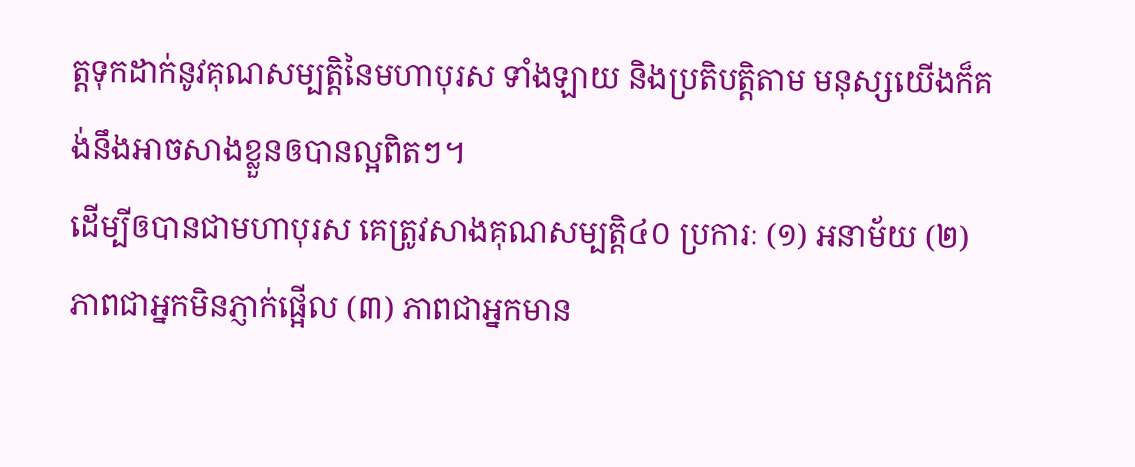ត្តទុកដាក់នូវគុណសម្បត្តិនៃមហាបុរស ទាំងឡាយ និងប្រតិបត្តិតាម មនុស្សយើងក៏គង់នឹងអាចសាងខ្លួនឲបានល្អពិតៗ។
ដើម្បីឲបានជាមហាបុរស គេត្រូវសាងគុណសម្បត្តិ៤០ ប្រការៈ (១) អនាម័យ (២) ភាពជាអ្នកមិនភ្ញាក់ផ្អើល (៣) ភាពជាអ្នកមាន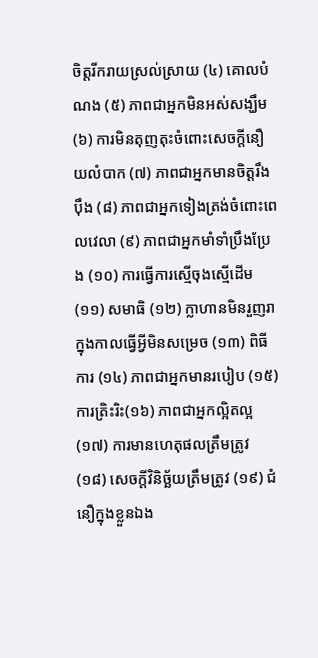ចិត្តរីករាយស្រល់ស្រាយ (៤) គោលបំណង (៥) ភាពជាអ្នកមិនអស់សង្ឃឹម (៦) ការមិនតុញតុះចំពោះសេចក្តីនឿយលំបាក (៧) ភាពជាអ្នកមានចិត្តរឹងប៉ឹង (៨) ភាពជាអ្នកទៀងត្រង់ចំពោះពេលវេលា (៩) ភាពជាអ្នកមាំទាំប្រឹងប្រែង (១០) ការធ្វើការស្មើចុងស្មើដើម (១១) សមាធិ (១២) ក្លាហានមិនរួញរាក្នុងកាលធ្វើអ្វីមិនសម្រេច (១៣) ពិធីការ (១៤) ភាពជាអ្នកមានរបៀប (១៥) ការត្រិះរិះ(១៦) ភាពជាអ្នកល្អិតល្អ
(១៧) ការមានហេតុផលត្រឹមត្រូវ (១៨) សេចក្តីវិនិច្ឆ័យត្រឹមត្រូវ (១៩) ជំនឿក្នុងខ្លួនឯង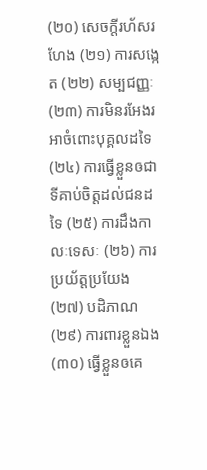(២០) សេចក្តីរហ័សរហែង (២១) ការសង្កេត (២២) សម្បជញ្ញៈ (២៣) ការមិនរអែងរអាចំពោះបុគ្គលដទៃ (២៤) ការធ្វើខ្លួនឲជាទីគាប់ចិត្តដល់ជនដទៃ (២៥) ការដឹងកាលៈទេសៈ (២៦) ការប្រយ័ត្តប្រយែង (២៧) បដិភាណ (២៩) ការពារខ្លួនឯង (៣០) ធ្វើខ្លួនឲគេ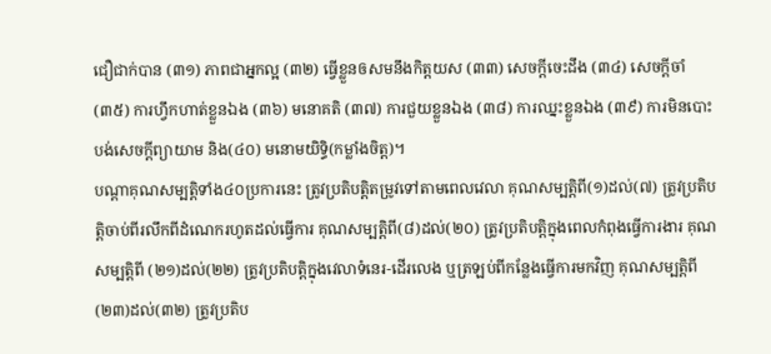ជឿជាក់បាន (៣១) ភាពជាអ្នកល្អ (៣២) ធ្វើខ្លួនឲសមនឹងកិត្តយស (៣៣) សេចក្តីចេះដឹង (៣៤) សេចក្តីចាំ (៣៥) ការហ្វឹកហាត់ខ្លួនឯង (៣៦) មនោគតិ (៣៧) ការជួយខ្លួនឯង (៣៨) ការឈ្នះខ្លួនឯង (៣៩) ការមិនបោះបង់សេចក្តីព្យាយាម និង(៤០) មនោមយិទ្ធិ(កម្លាំងចិត្ត)។
បណ្តាគុណសម្បត្តិទាំង៤០ប្រការនេះ ត្រូវប្រតិបត្តិតម្រូវទៅតាមពេលវេលា គុណសម្បត្តិពី(១)ដល់(៧) ត្រូវប្រតិបត្តិចាប់ពីរលឹកពីដំណេករហូតដល់ធ្វើការ គុណសម្បត្តិពី(៨)ដល់(២០) ត្រូវប្រតិបត្តិក្នុងពេលកំពុងធ្វើការងារ គុណសម្បត្តិពី (២១)ដល់(២២) ត្រូវប្រតិបត្តិក្នុងវេលាទំនេរ-ដើរលេង ឬត្រឡប់ពីកន្លែងធ្វើការមកវិញ គុណសម្បត្តិពី(២៣)ដល់(៣២) ត្រូវប្រតិប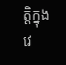ត្តិក្នុងវេ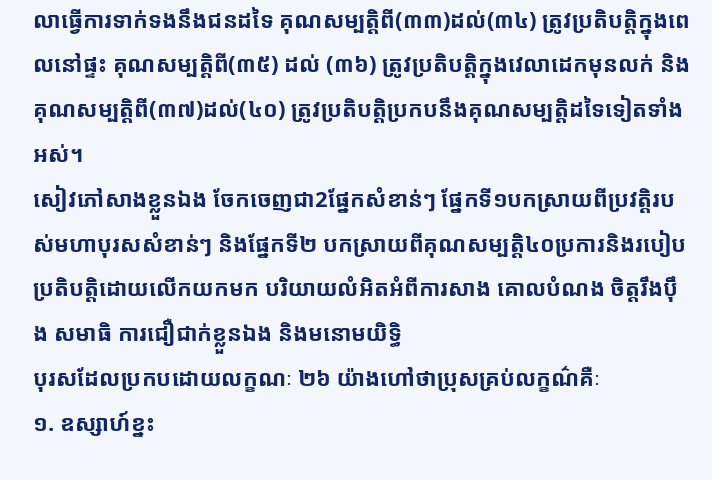លាធ្វើការទាក់ទងនឹងជនដទៃ គុណសម្បត្តិពី(៣៣)ដល់(៣៤) ត្រូវប្រតិបត្តិក្នុងពេលនៅផ្ទះ គុណសម្បត្តិពី(៣៥) ដល់ (៣៦) ត្រូវប្រតិបត្តិក្នុងវេលាដេកមុនលក់ និងគុណសម្បត្តិពី(៣៧)ដល់(៤០) ត្រូវប្រតិបត្តិប្រកបនឹងគុណសម្បត្តិដទៃទៀតទាំងអស់។
សៀវភៅសាងខ្លួនឯង ចែកចេញជា2ផ្នែកសំខាន់ៗ ផ្នែកទី១បកស្រាយពីប្រវត្តិរបស់មហាបុរសសំខាន់ៗ និងផ្នែកទី២ បកស្រាយពីគុណសម្បត្តិ៤០ប្រការនិងរបៀបប្រតិបត្តិដោយលើកយកមក បរិយាយលំអិតអំពីការសាង គោលបំណង ចិត្តរឹងប៉ឹង សមាធិ ការជឿជាក់ខ្លួនឯង និងមនោមយិទ្ធិ
បុរសដែលប្រកបដោយលក្ខណៈ ២៦ យ៉ាងហៅថាប្រុសគ្រប់លក្ខណ៌គឺៈ
១. ឧស្សាហ៍ខ្នះ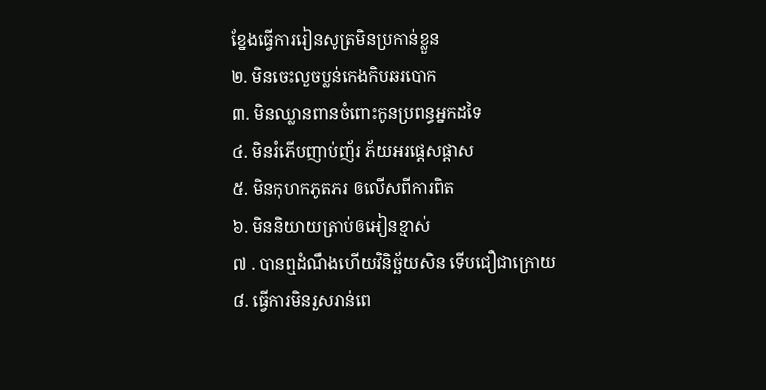ខ្នែងធ្វើការរៀនសូត្រមិនប្រកាន់ខ្លួន
២. មិនចេះលួចប្លន់កេងកិបឆរបោក
៣. មិនឈ្លានពានចំពោះកូនប្រពន្ធអ្នកដទៃ
៤. មិនរំភើបញាប់ញ័រ ភ័យអរផ្តេសផ្តាស
៥. មិនកុហកភូតភរ ឲលើសពីការពិត
៦. មិននិយាយត្រាប់ឲអៀនខ្មាស់
៧ . បានឮដំណឹងហើយវិនិច្ឆ័យសិន ទើបជឿជាក្រោយ
៨. ធ្វើការមិនរួសរាន់ពេ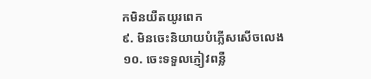កមិនយឺតយូរពេក
៩. មិនចេះនិយាយបំភ្លើសសើចលេង
១០. ចេះទទួលភ្ញៀវពន្លឺ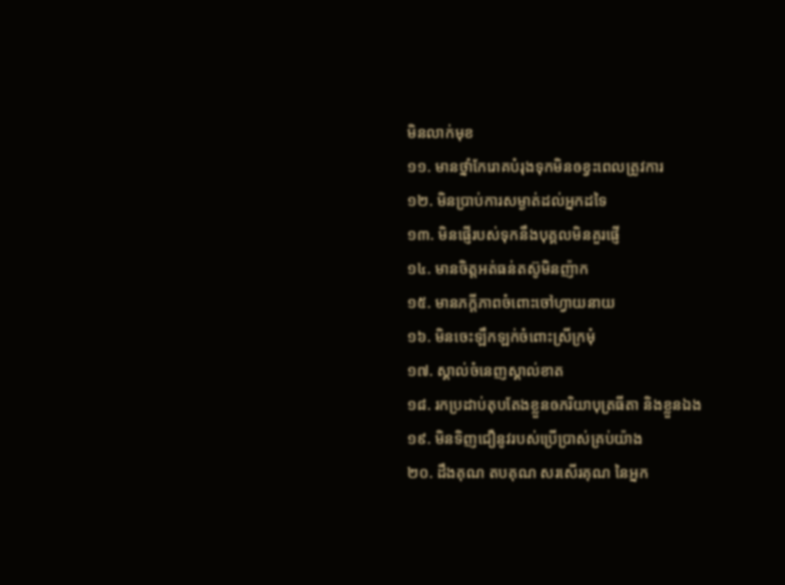មិនលាក់មុខ
១១. មានថ្នាំកែរោគបំរុងទុកមិនឲខ្វះពេលត្រូវការ
១២. មិនប្រាប់ការសម្ងាត់ដល់អ្នកដទៃ
១៣. មិនផ្ញើរបស់ទុកនឹងបុគ្គលមិនគួរផ្ញើ
១៤. មានចិត្តអត់ធន់តស៊ូមិនញ៉ាក
១៥. មានភក្តីភាពចំពោះចៅហ្វាយនាយ
១៦. មិនចេះឡឹកឡក់ចំពោះស្រីក្រមុំ
១៧. ស្គាល់ចំនេញស្គាល់ខាត
១៨. រកប្រដាប់តុបតែងខ្លួនឲភរិយាបុត្រធីតា និងខ្លួនឯង
១៩. មិនទិញជឿនូវរបស់ប្រើប្រាស់គ្រប់យ៉ាង
២០. ដឹងគុណ តបគុណ សរសើរគុណ នៃអ្នក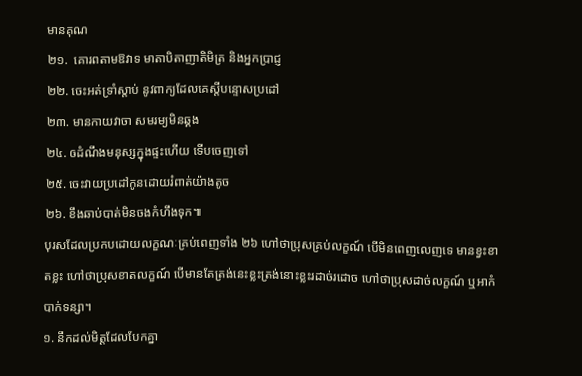មានគុណ
២១.  គោរពតាមឱវាទ មាតាបិតាញាតិមិត្រ និងអ្នកប្រាជ្ញ
២២. ចេះអត់ទ្រាំស្តាប់ នូវពាក្យដែលគេស្តីបន្ទោសប្រដៅ
២៣. មានកាយវាចា សមរម្យមិនឆ្គង
២៤. ឲដំណឹងមនុស្សក្នុងផ្ទះហើយ ទើបចេញទៅ
២៥. ចេះវាយប្រដៅកូនដោយរំពាត់យ៉ាងតូច
២៦. ខឹងឆាប់បាត់មិនចងកំហឹងទុក៕
បុរសដែលប្រកបដោយលក្ខណៈគ្រប់ពេញទាំង ២៦ ហៅថាប្រុសគ្រប់លក្ខណ៍ បើមិនពេញលេញទេ មានខ្វះខាតខ្លះ ហៅថាប្រុសខាតលក្ខណ៍ បើមានតែត្រង់នេះខ្លះត្រង់នោះខ្លះរដាច់រដោច ហៅថាប្រុសដាច់លក្ខណ៍ ឬអាកំបាក់ទន្សា។
១. នឹកដល់មិត្តដែលបែកគ្នា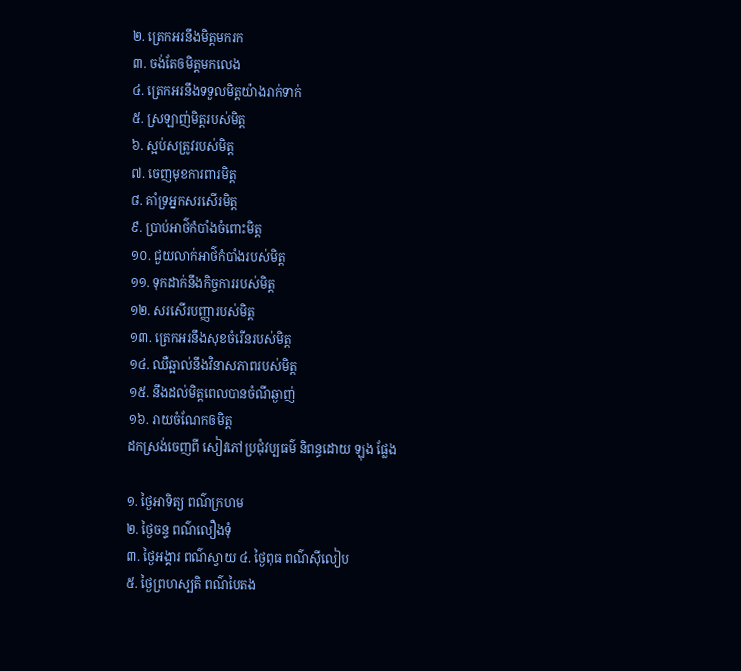២. ត្រេកអរនឹងមិត្តមករក
៣. ចង់តែឲមិត្តមកលេង
៤. ត្រេកអរនឹងទទួលមិត្តយ៉ាងរាក់ទាក់
៥. ស្រឡាញ់មិត្តរបស់មិត្ត
៦. ស្អប់សត្រូវរបស់មិត្ត
៧. ចេញមុខការពារមិត្ត
៨. គាំទ្រអ្នកសរសើរមិត្ត
៩. ប្រាប់អាថ៌កំបាំងចំពោះមិត្ត
១០. ជួយលាក់អាថ៌កំបាំងរបស់មិត្ត
១១. ទុកដាក់នឹងកិច្ចការរបស់មិត្ត
១២. សរសើរបញ្ញារបស់មិត្ត
១៣. ត្រេកអរនឹងសុខចំរើនរបស់មិត្ត
១៤. ឈឺឆ្អាល់នឹងវិនាសភាពរបស់មិត្ត
១៥. នឹងដល់មិត្តពេលបានចំណីឆ្ងាញ់
១៦. រាយចំណែកឲមិត្ត
ដកស្រង់ចេញពី សៀវភៅប្រជុំវប្បធម៌ និពន្ធដោយ ឡុង ផ្លែង

១. ថ្ងៃអាទិត្យ ពណ៌ក្រហម
២. ថ្ងៃចន្ទ ពណ៌លឿងទុំ
៣. ថ្ងៃអង្គារ ពណ៌ស្វាយ ៤. ថ្ងៃពុធ ពណ៌ស៊ីលៀប
៥. ថ្ងៃព្រហស្បតិ ពណ៌បៃតង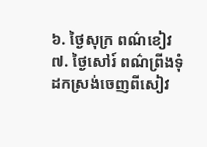៦. ថ្ងៃសុក្រ ពណ៌ខៀវ
៧. ថ្ងៃសៅរ៍ ពណ៌ព្រីងទុំ
ដកស្រង់ចេញពីសៀវ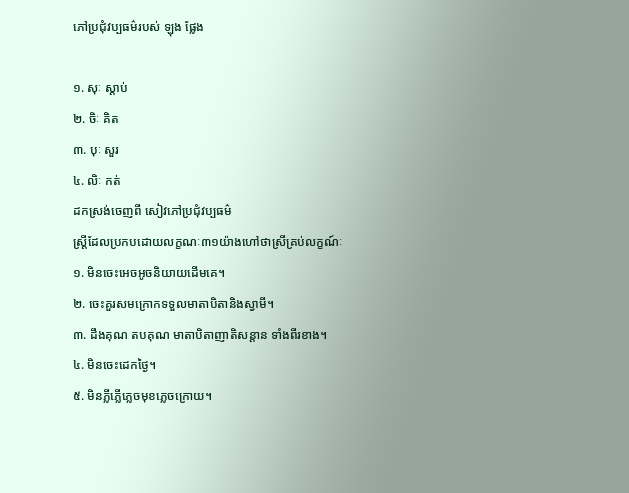ភៅប្រជុំវប្បធម៌របស់ ឡុង ផ្លែង

១. សុៈ ស្តាប់
២. ចិៈ គិត
៣. បុៈ សួរ
៤. លិៈ កត់
ដកស្រង់ចេញពី សៀវភៅប្រជុំវប្បធម៌
ស្រ្តីដែលប្រកបដោយលក្ខណៈ៣១យ៉ាងហៅថាស្រីគ្រប់លក្ខណ៍ៈ
១. មិនចេះអេចអូចនិយាយដើមគេ។
២. ចេះគួរសមក្រោកទទួលមាតាបិតានិងស្វាមី។
៣. ដឹងគុណ តបគុណ មាតាបិតាញាតិសន្តាន ទាំងពីរខាង។
៤. មិនចេះដេកថ្ងៃ។
៥. មិនភ្លីភ្លើភ្លេចមុខភ្លេចក្រោយ។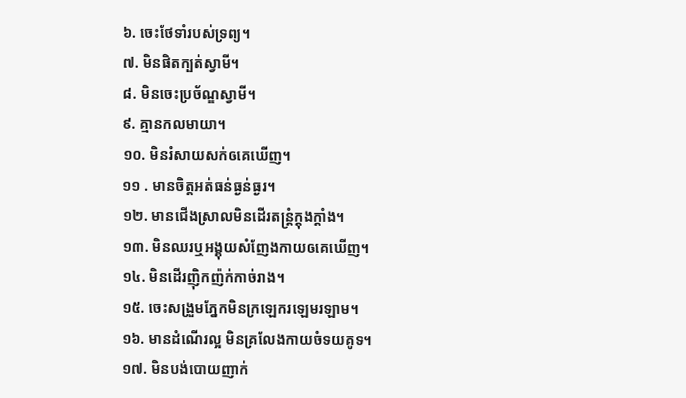៦. ចេះថែទាំរបស់ទ្រព្យ។
៧. មិនផិតក្បត់ស្វាមី។
៨. មិនចេះប្រច័ណ្ឌស្វាមី។
៩. គ្មានកលមាយា។
១០. មិនរំសាយសក់ឲគេឃើញ។
១១ . មានចិត្តអត់ធន់ធ្ងន់ធ្ងរ។
១២. មានជើងស្រាលមិនដើរតន្ត្រំក្តុងក្តាំង។
១៣. មិនឈរឬអង្គុយសំញែងកាយឲគេឃើញ។
១៤. មិនដើរញ៉ិកញ៉ក់កាច់រាង។
១៥. ចេះសង្រួមភ្នែកមិនក្រឡេករឡេមរឡាម។
១៦. មានដំណើរល្អ មិនគ្រលែងកាយចំទយគូទ។
១៧. មិនបង់បោយញាក់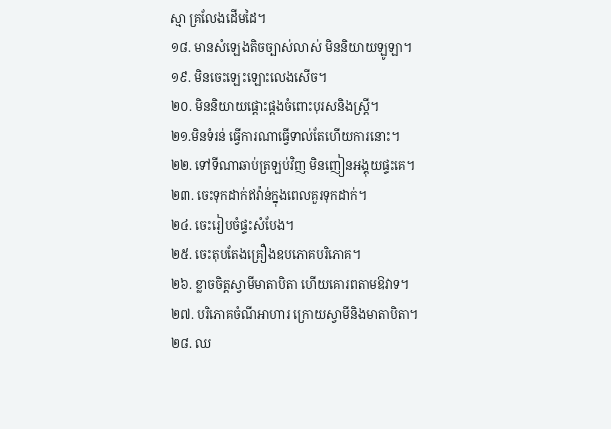ស្មា គ្រលែងដើមដៃ។
១៨. មានសំឡេងតិចច្បាស់លាស់ មិននិយាយឡូឡា។
១៩. មិនចេះឡេះឡោះលេងសើច។
២០. មិននិយាយផ្តោះផ្តងចំពោះបុរសនិងស្រ្តី។
២១.មិនទំរន់ ធ្វើការណាធ្វើទាល់តែហើយការនោះ។
២២. ទៅទីណាឆាប់ត្រឡប់វិញ មិនញៀនអង្គុយផ្ទះគេ។
២៣. ចេះទុកដាក់ឥវ៉ាន់ក្នុងពេលគួរទុកដាក់។
២៤. ចេះរៀបចំផ្ទះសំបែង។
២៥. ចេះតុបតែងគ្រឿងឧបភោគបរិភោគ។
២៦. ខ្លាចចិត្តស្វាមីមាតាបិតា ហើយគោរពតាមឱវាទ។
២៧. បរិភោគចំណីអាហារ ក្រោយស្វាមីនិងមាតាបិតា។
២៨. ឈ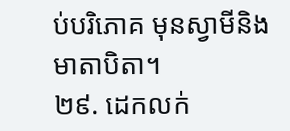ប់បរិភោគ មុនស្វាមីនិងមាតាបិតា។
២៩. ដេកលក់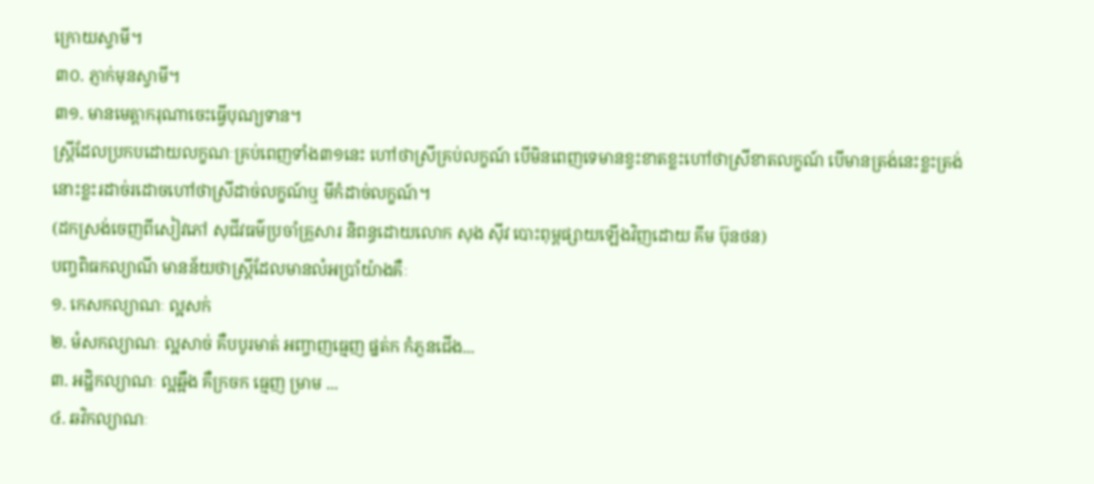ក្រោយស្វាមី។
៣០. ភ្ញាក់មុនស្វាមី។
៣១. មានមេត្តាករុណាចេះធ្វើបុណ្យទាន។
ស្ត្រីដែលប្រកបដោយលក្ខណៈគ្រប់ពេញទាំង៣១នេះ ហៅថាស្រីគ្រប់លក្ខណ៍ បើមិនពេញទេមានខ្វះខាតខ្លះហៅថាស្រីខាតលក្ខណ៍ បើមានត្រង់នេះខ្លះត្រង់នោះខ្លះរដាច់រដោចហៅថាស្រីដាច់លក្ខណ៍ឬ មីកំដាច់លក្ខណ៍។
(ដកស្រង់ចេញពីសៀវភៅ សុជីវធម៌ប្រចាំគ្រួសារ និពន្ធដោយលោក សុង ស៊ីវ បោះពុម្ពផ្សាយឡើងវិញដោយ គីម ប៊ុនថន)
បញ្ចពិធកល្យាណី មានន័យថាស្រ្តីដែលមានលំអប្រាំយ៉ាងគឺៈ
១. កេសកល្យាណៈ ល្អសក់
២. មំសកល្យាណៈ ល្អសាច់ គឺបបូរមាត់ អញ្ចាញធ្មេញ ផ្នត់ក កំភួនជើង...
៣. អដ្ឋិកល្យាណៈ ល្អឆ្អឹង គឺក្រចក ធ្មេញ ម្រាម ...
៤. ឆវិកល្យាណៈ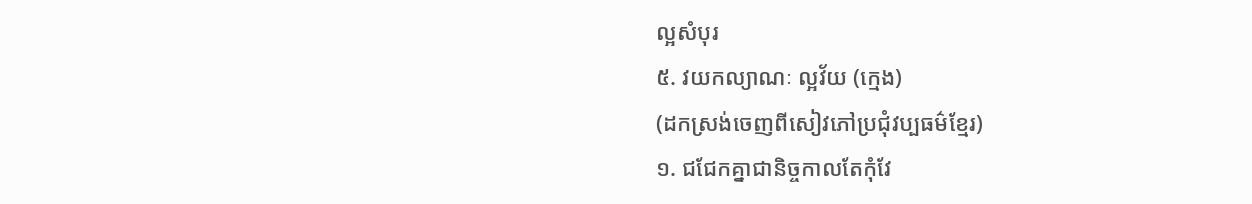ល្អសំបុរ
៥. វយកល្យាណៈ ល្អវ័យ (ក្មេង)
(ដកស្រង់ចេញពីសៀវភៅប្រជុំវប្បធម៌ខ្មែរ)
១. ជជែកគ្នាជានិច្ចកាលតែកុំវែ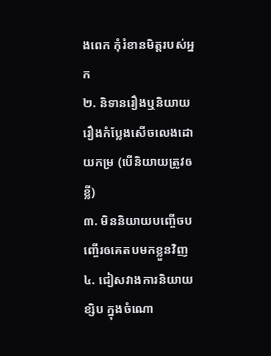ងពេក កុំរំខានមិត្តរបស់អ្នក
២. និទានរឿងឬនិយាយរឿងកំប្លែងសើចលេងដោយកម្រ (បើនិយាយត្រូវឲខ្លី)
៣. មិននិយាយបញ្ចើចបញ្ចើរឲគេតបមកខ្លួនវិញ
៤. ជៀសវាងការនិយាយខ្សិប ក្នុងចំណោ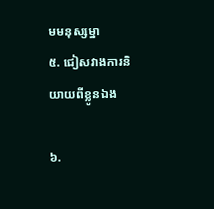មមនុស្សម្នា
៥. ជៀសវាងការនិយាយពីខ្លូនឯង

៦.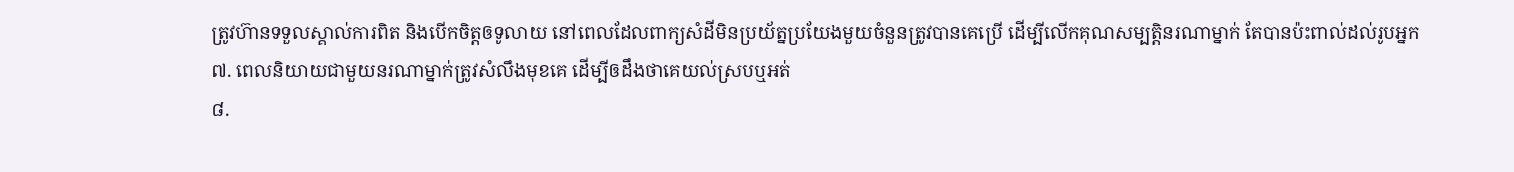ត្រូវហ៊ានទទួលស្គាល់ការពិត និងបើកចិត្តឲទូលាយ នៅពេលដែលពាក្យសំដីមិនប្រយ័ត្នប្រយែងមួយចំនួនត្រូវបានគេប្រើ ដើម្បីលើកគុណសម្បត្តិនរណាម្នាក់ តែបានប៉ះពាល់ដល់រូបអ្នក
៧. ពេលនិយាយជាមួយនរណាម្នាក់ត្រូវសំលឹងមុខគេ ដើម្បីឲដឹងថាគេយល់ស្របឬអត់
៨.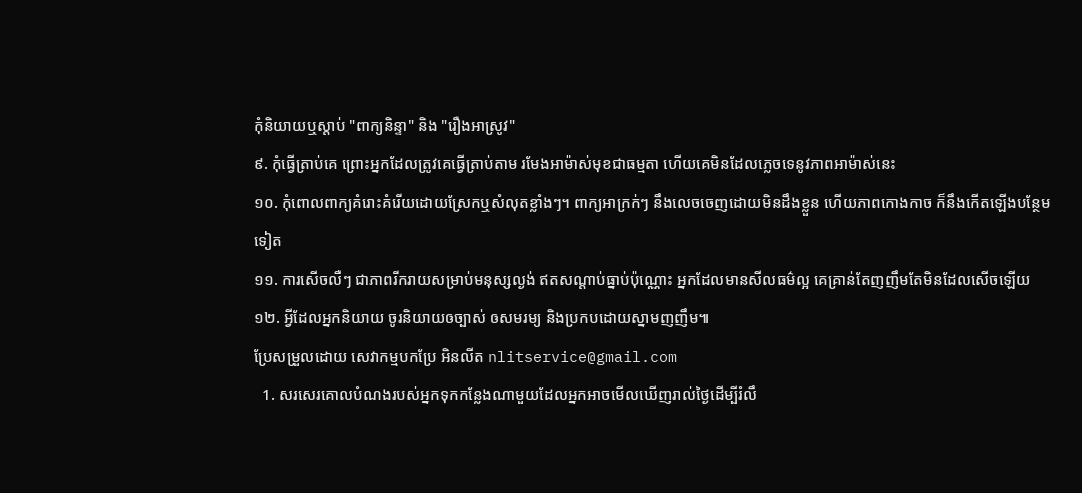កុំនិយាយឬស្តាប់ "ពាក្យនិន្ទា" និង "រឿងអាស្រូវ"
៩. កុំធ្វើត្រាប់គេ ព្រោះអ្នកដែលត្រូវគេធ្វើត្រាប់តាម រមែងអាម៉ាស់មុខជាធម្មតា ហើយគេមិនដែលភ្លេចទេនូវភាពអាម៉ាស់នេះ
១០. កុំពោលពាក្យគំរោះគំរើយដោយស្រែកឬសំលុតខ្លាំងៗ។ ពាក្យអាក្រក់ៗ នឹងលេចចេញដោយមិនដឹងខ្លួន ហើយភាពកោងកាច ក៏នឹងកើតឡើងបន្ថែមទៀត
១១. ការសើចលឺៗ ជាភាពរីករាយសម្រាប់មនុស្សល្ងង់ ឥតសណ្តាប់ធ្នាប់ប៉ុណ្ណោះ អ្នកដែលមានសីលធម៌ល្អ គេគ្រាន់តែញញឹមតែមិនដែលសើចឡើយ
១២. អ្វីដែលអ្នកនិយាយ ចូរនិយាយឲច្បាស់ ឲសមរម្យ និងប្រកបដោយស្នាមញញឹម៕
ប្រែសម្រួលដោយ សេវាកម្មបកប្រែ អិនលីត nlitservice@gmail.com
  1. សរសេរគោលបំណងរបស់អ្នកទុកកន្លែងណាមួយដែលអ្នកអាចមើលឃើញរាល់ថ្ងៃដើម្បីរំលឹ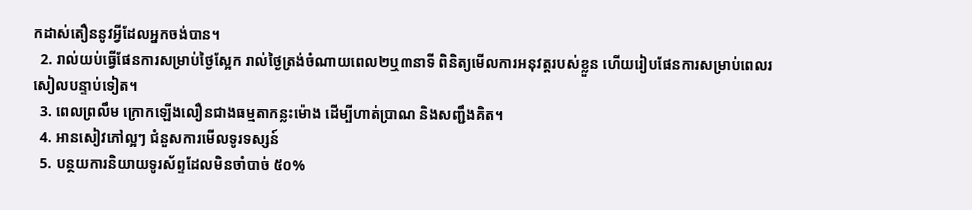កដាស់តឿននូវអ្វីដែលអ្នកចង់បាន។
  2. រាល់យប់ធ្វើផែនការសម្រាប់ថ្ងៃស្អែក រាល់ថ្ងៃត្រង់ចំណាយពេល២ឬ៣នាទី ពិនិត្យមើលការអនុវត្តរបស់ខ្លួន ហើយរៀបផែនការសម្រាប់ពេលរសៀលបន្ទាប់ទៀត។
  3. ពេលព្រលឹម ក្រោកឡើងលឿនជាងធម្មតាកន្លះម៉ោង ដើម្បីហាត់ប្រាណ និងសញ្ជឹងគិត។
  4. អានសៀវភៅល្អៗ ជំនួសការមើលទូរទស្សន៍
  5. បន្ថយការនិយាយទូរស័ព្ទដែលមិនចាំបាច់ ៥០%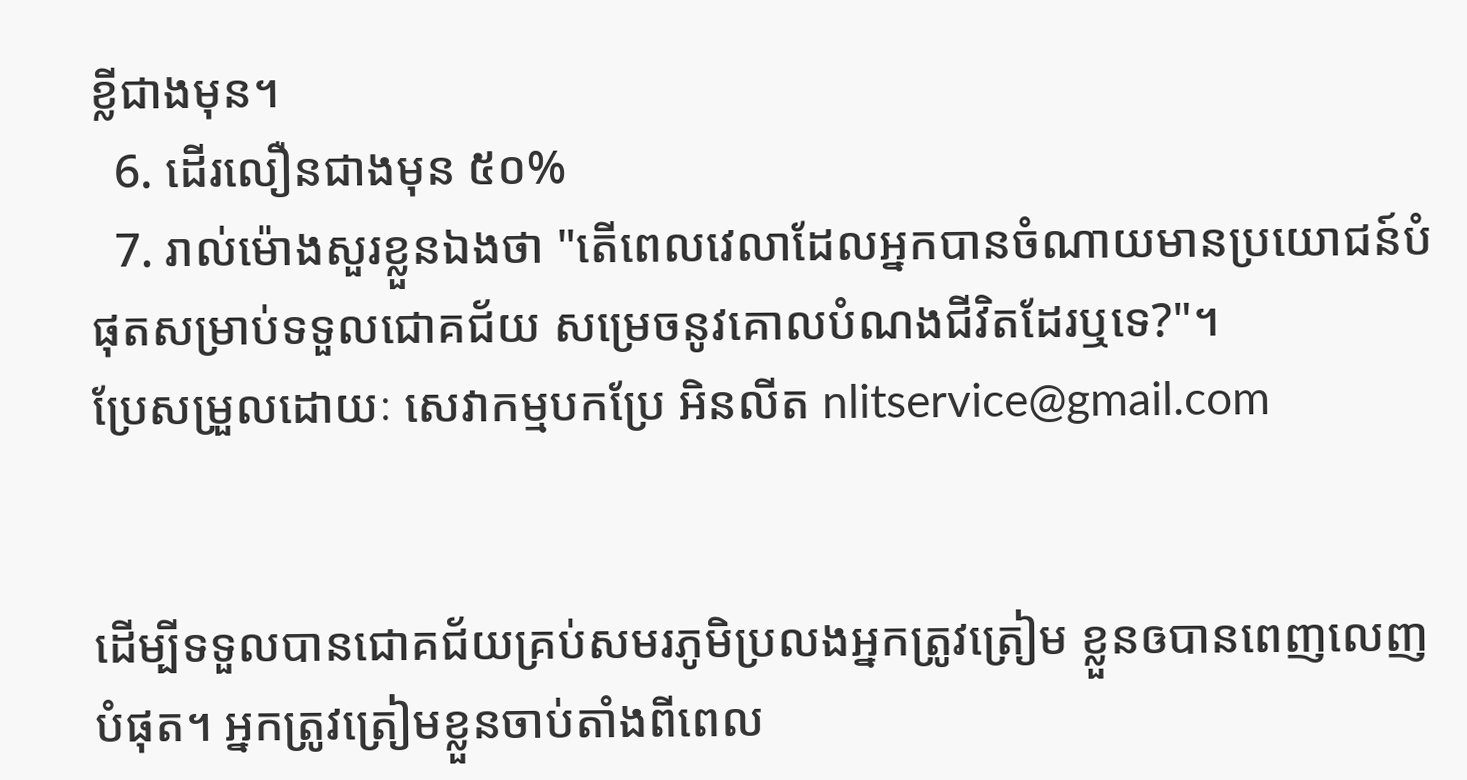ខ្លីជាងមុន។
  6. ដើរលឿនជាងមុន ៥០%
  7. រាល់ម៉ោងសួរខ្លួនឯងថា "តើពេលវេលាដែលអ្នកបានចំណាយមានប្រយោជន៍បំផុតសម្រាប់ទទួលជោគជ័យ សម្រេចនូវគោលបំណងជីវិតដែរឬទេ?"។
ប្រែសម្រួលដោយៈ សេវាកម្មបកប្រែ អិនលីត nlitservice@gmail.com


ដើម្បីទទួលបានជោគជ័យគ្រប់សមរភូមិប្រលងអ្នកត្រូវត្រៀម ខ្លួនឲបានពេញលេញបំផុត។ អ្នកត្រូវត្រៀមខ្លួនចាប់តាំងពីពេល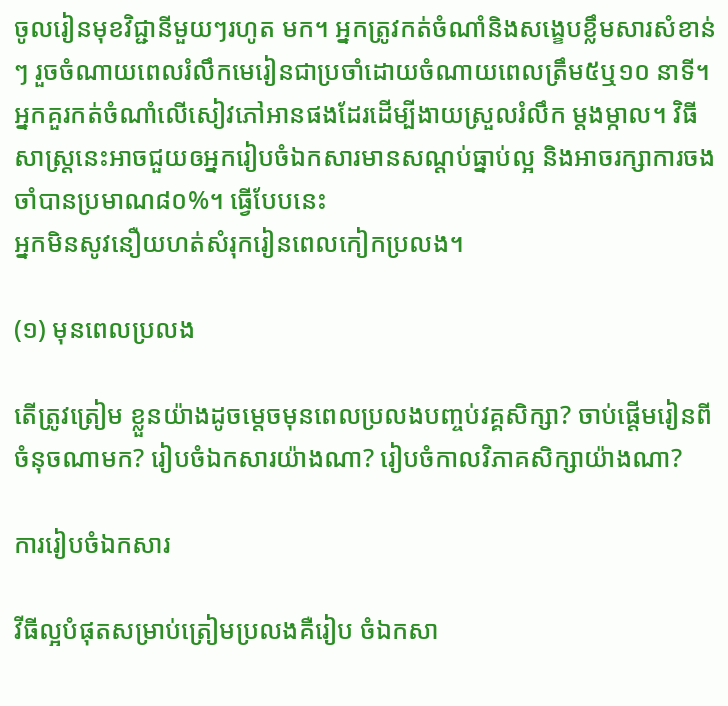ចូលរៀនមុខវិជ្ជានីមួយៗរហូត មក។ អ្នកត្រូវកត់ចំណាំនិងសង្ខេបខ្លឹមសារសំខាន់ៗ រួចចំណាយពេលរំលឹកមេរៀនជាប្រចាំដោយចំណាយពេលត្រឹម៥ឬ១០ នាទី។អ្នកគួរកត់ចំណាំលើសៀវភៅអានផងដែរដើម្បីងាយស្រួលរំលឹក ម្តងម្កាល។ វិធីសាស្ត្រនេះអាចជួយឲអ្នករៀបចំឯកសារមានសណ្តប់ធ្នាប់ល្អ និងអាចរក្សាការចងចាំបានប្រមាណ៨០%។ ធ្វើបែបនេះ
អ្នកមិនសូវនឿយហត់សំរុករៀនពេលកៀកប្រលង។

(១) មុនពេលប្រលង

តើត្រូវត្រៀម ខ្លួនយ៉ាងដូចម្តេចមុនពេលប្រលងបញ្ចប់វគ្គសិក្សា? ចាប់ផ្តើមរៀនពីចំនុចណាមក? រៀបចំឯកសារយ៉ាងណា? រៀបចំកាលវិភាគសិក្សាយ៉ាងណា?

ការរៀបចំឯកសារ

វីធីល្អបំផុតសម្រាប់ត្រៀមប្រលងគឺរៀប ចំឯកសា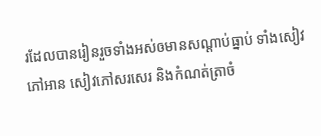រដែលបានរៀនរួចទាំងអស់ឲមានសណ្តាប់ធ្នាប់ ទាំងសៀវភៅអាន សៀវភៅសរសេរ និងកំណត់ត្រាចំ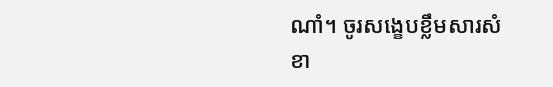ណាំ។ ចូរសង្ខេបខ្លឹមសារសំខា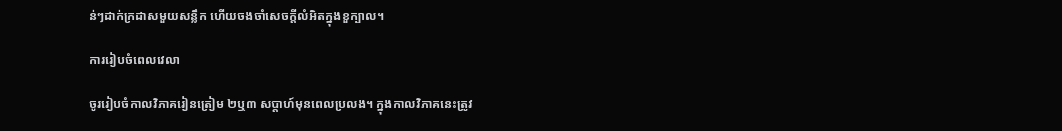ន់ៗដាក់ក្រដាសមួយសន្លឹក ហើយចងចាំសេចក្តីលំអិតក្នុងខួក្បាល។

ការរៀបចំពេលវេលា

ចូររៀបចំកាលវិភាគរៀនត្រៀម ២ឬ៣ សប្តាហ៍មុនពេលប្រលង។ ក្នុងកាលវិភាគនេះត្រូវ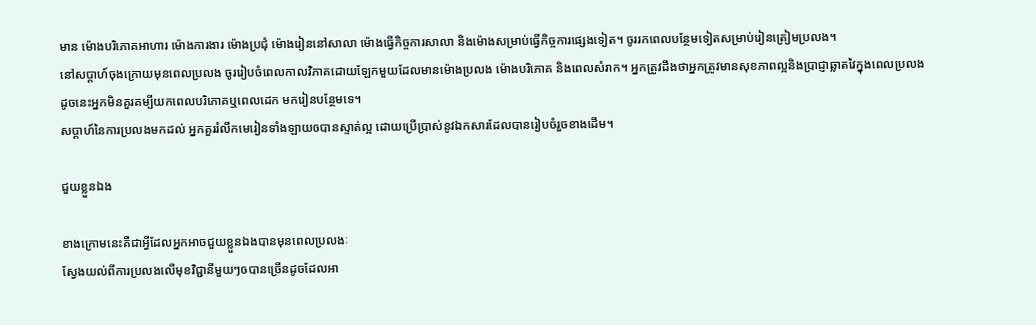មាន ម៉ោងបរិភោគអាហារ ម៉ោងការងារ ម៉ោងប្រជុំ ម៉ោងរៀននៅសាលា ម៉ោងធ្វើកិច្ចការសាលា និងម៉ោងសម្រាប់ធ្វើកិច្ចការផ្សេងទៀត។ ចូររកពេលបន្ថែមទៀតសម្រាប់រៀនត្រៀមប្រលង។
នៅសប្តាហ៍ចុងក្រោយមុនពេលប្រលង ចូររៀបចំពេលកាលវិភាគដោយឡែកមួយដែលមានម៉ោងប្រលង ម៉ោងបរិភោគ និងពេលសំរាក។ អ្នកត្រូវដឹងថាអ្នកត្រូវមានសុខភាពល្អនិងប្រាជ្ញាឆ្លាតវៃក្នុងពេលប្រលង ដូចនេះអ្នកមិនគួរគម្បីយកពេលបរិភោគឬពេលដេក មករៀនបន្ថែមទេ។
សប្តាហ៍នៃការប្រលងមកដល់ អ្នកគួររំលឹកមេរៀនទាំងឡាយឲបានស្ទាត់ល្អ ដោយប្រើប្រាស់នូវឯកសារដែលបានរៀបចំរួចខាងដើម។

ជួយខ្លួនឯង

ខាងក្រោមនេះគឺជាអ្វីដែលអ្នកអាចជួយខ្លួនឯងបានមុនពេលប្រលងៈ
ស្វែងយល់ពីការប្រលងលើមុខវិជ្ជានីមួយៗឲបានច្រើនដូចដែលអា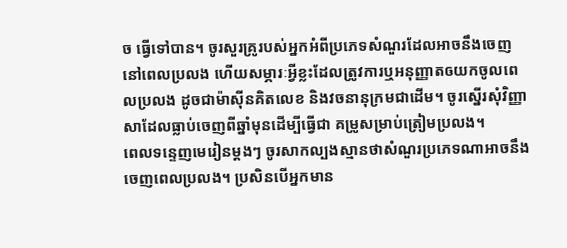ច ធ្វើទៅបាន។ ចូរសួរគ្រូរបស់អ្នកអំពីប្រភេទសំណួរដែលអាចនឹងចេញនៅពេលប្រលង ហើយសម្ភារៈអ្វីខ្លះដែលត្រូវការឬអនុញ្ញាតឲយកចូលពេលប្រលង ដូចជាម៉ាស៊ីនគិតលេខ និងវចនានុក្រមជាដើម។ ចូរស្នើរសុំវិញ្ញាសាដែលធ្លាប់ចេញពីឆ្នាំមុនដើម្បីធ្វើជា គម្រូសម្រាប់ត្រៀមប្រលង។
ពេលទន្ទេញមេរៀនម្តងៗ ចូរសាកល្បងស្មានថាសំណួរប្រភេទណាអាចនឹងចេញពេលប្រលង។ ប្រសិនបើអ្នកមាន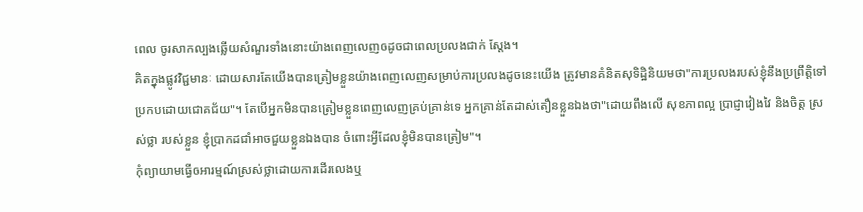ពេល ចូរសាកល្បងឆ្លើយសំណួរទាំងនោះយ៉ាងពេញលេញឲដូចជាពេលប្រលងជាក់ ស្តែង។
គិតក្នុងផ្លូវវិជ្ជមានៈ ដោយសារតែយើងបានត្រៀមខ្លួនយ៉ាងពេញលេញសម្រាប់ការប្រលងដូចនេះយើង ត្រូវមានគំនិតសុទិដ្ឋិនិយមថា"ការប្រលងរបស់ខ្ញុំនឹងប្រព្រឹត្តិទៅ ប្រកបដោយជោគជ័យ"។ តែបើអ្នកមិនបានត្រៀមខ្លួនពេញលេញគ្រប់គ្រាន់ទេ អ្នកគ្រាន់តែដាស់តឿនខ្លួនឯងថា"ដោយពឹងលើ សុខភាពល្អ ប្រាជ្ញាវៀងវៃ និងចិត្ត ស្រស់ថ្លា របស់ខ្លួន ខ្ញុំប្រាកដជាំអាចជួយខ្លួនឯងបាន ចំពោះអ្វីដែលខ្ញុំមិនបានត្រៀម"។
កុំព្យាយាមធ្វើឲអារម្មណ៍ស្រស់ថ្លាដោយការដើរលេងឬ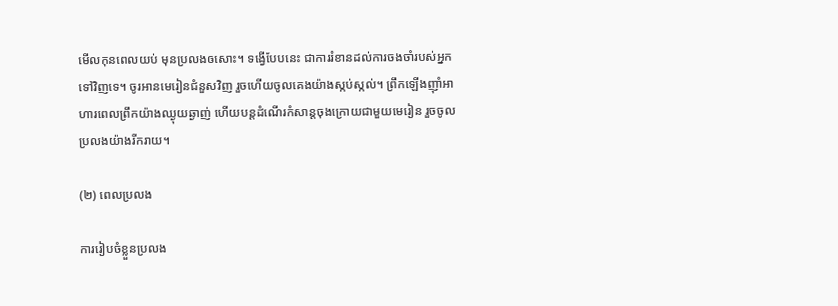មើលកុនពេលយប់ មុនប្រលងឲសោះ។ ទង្វើបែបនេះ ជាការរំខានដល់ការចងចាំរបស់អ្នកទៅវិញទេ។ ចូរអានមេរៀនជំនួសវិញ រួចហើយចូលគេងយ៉ាងស្កប់ស្កល់។ ព្រឹកឡើងញ៉ាំអាហារពេលព្រឹកយ៉ាងឈ្ងុយឆ្ងាញ់ ហើយបន្តដំណើរកំសាន្តចុងក្រោយជាមួយមេរៀន រួចចូលប្រលងយ៉ាងរីករាយ។

(២) ពេលប្រលង

ការរៀបចំខ្លួនប្រលង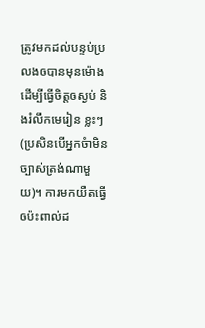ត្រូវមកដល់បន្ទប់ប្រលងឲបានមុនម៉ោងដើម្បីធ្វើចិត្តឲស្ងប់ និងរំលឹកមេរៀន ខ្លះៗ(ប្រសិនបើអ្នកចំាមិនច្បាស់ត្រង់ណាមួយ)។ ការមកយឺតធ្វើឲប៉ះពាល់ដ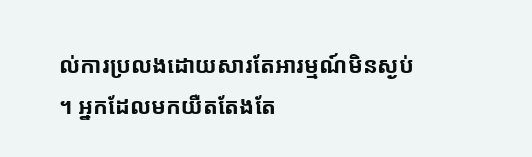ល់ការប្រលងដោយសារតែអារម្មណ៍មិនស្ងប់។ អ្នកដែលមកយឺតតែងតែ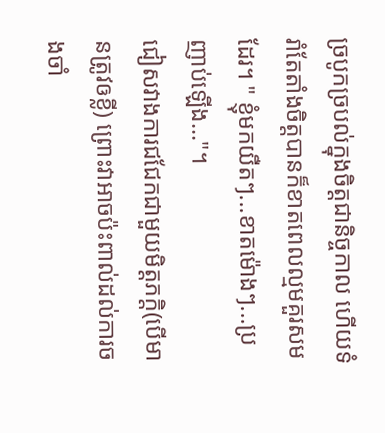ច្របូកច្របល់ក្នុងចិត្តជានិច្ចកាល ហើយទំរាំតែតាំងចិត្តបានក៏ខាតពេលល្មមគួរសមដែរ។ " ខ្ញុំមកយឺតៗ...ខាតម៉ោងៗ...ប្រញាប់ឡើង..."។
ជៀសវាងការជជែកជាមួយមិត្តភក្តិ(បើមានត្រូវឲខ្លី) ព្រោះវាអាចប៉ះពាល់ដល់ការចងចាំ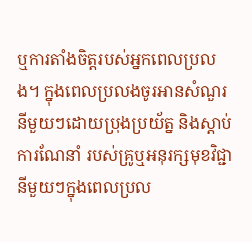ឬការតាំងចិត្តរបស់អ្នកពេលប្រលង។ ក្នុងពេលប្រលងចូរអានសំណួរនីមួយៗដោយប្រុងប្រយ័ត្ន និងស្តាប់ការណែនាំ របស់គ្រូឬអនុរក្សមុខវិជ្ជានីមួយៗក្នុងពេលប្រល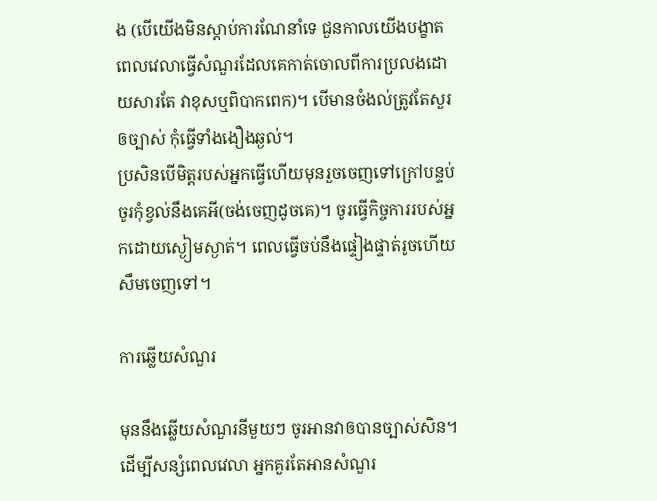ង (បើយើងមិនស្តាប់ការណែនាំទេ ជួនកាលយើងបង្ខាតពេលវេលាធ្វើសំណួរដែលគេកាត់ចោលពីការប្រលងដោយសារតែ វាខុសឬពិបាកពេក)។ បើមានចំងល់ត្រូវតែសួរឲច្បាស់ កុំធ្វើទាំងងឿងឆ្ងល់។
ប្រសិនបើមិត្តរបស់អ្នកធ្វើហើយមុនរួចចេញទៅក្រៅបន្ទប់ ចូរកុំខ្វល់នឹងគេអី(ចង់ចេញដូចគេ)។ ចូរធ្វើកិច្ចការរបស់អ្នកដោយស្ងៀមស្ងាត់។ ពេលធ្វើចប់នឹងផ្ទៀងផ្ទាត់រូចហើយ សឹមចេញទៅ។

ការឆ្លើយសំណួរ

មុននឹងឆ្លើយសំណួរនីមួយៗ ចូរអានវាឲបានច្បាស់សិន។ ដើម្បីសន្សំពេលវេលា អ្នកគួរតែអានសំណួរ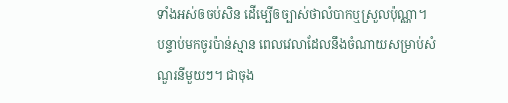ទាំងអស់ឲចប់សិន ដើម្បើឲច្បាស់ថាលំបាកឬស្រួលប៉ុណ្ណា។ បន្ទាប់មកចូរប៉ាន់ស្មាន ពេលវេលាដែលនឹងចំណាយសម្រាប់សំណួរនីមួយៗ។ ជាចុង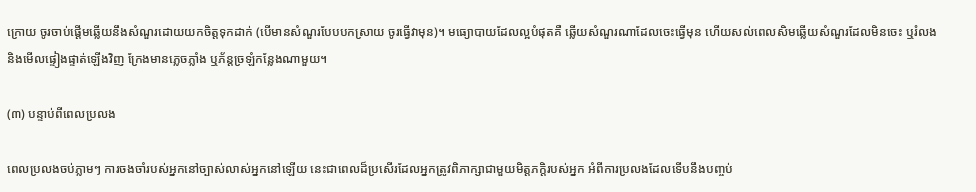ក្រោយ ចូរចាប់ផ្តើមឆ្លើយនឹងសំណួរដោយយកចិត្តទុកដាក់ (បើមានសំណួរបែបបកស្រាយ ចូរធ្វើវាមុន)។ មធ្យោបាយដែលល្អបំផុតគឺ ឆ្លើយសំណួរណាដែលចេះធ្វើមុន ហើយសល់ពេលសិមឆ្លើយសំណួរដែលមិនចេះ ឬរំលង និងមើលផ្ទៀងផ្ទាត់ឡើងវិញ ក្រែងមានភ្លេចភ្លាំង ឬភ័ន្តច្រឡំកន្លែងណាមួយ។

(៣) បន្ទាប់ពីពេលប្រលង

ពេលប្រលងចប់ភ្លាមៗ ការចងចាំរបស់អ្នកនៅច្បាស់លាស់អ្នកនៅឡើយ នេះជាពេលដ៏ប្រសើរដែលអ្នកត្រូវពិភាក្សាជាមួយមិត្តភក្តិរបស់អ្នក អំពីការប្រលងដែលទើបនឹងបញ្ចប់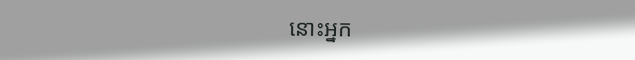នោះអ្នក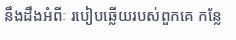នឹងដឹងអំពីៈ របៀបឆ្លើយរបស់ពួកគេ កន្លែ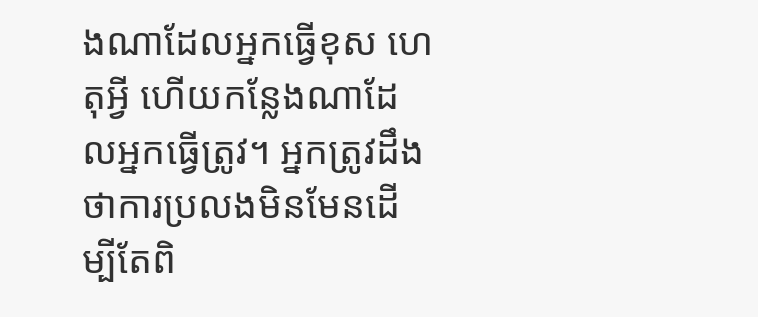ងណាដែលអ្នកធ្វើខុស ហេតុអ្វី ហើយកន្លែងណាដែលអ្នកធ្វើត្រូវ។ អ្នកត្រូវដឹងថាការប្រលងមិនមែនដើម្បីតែពិ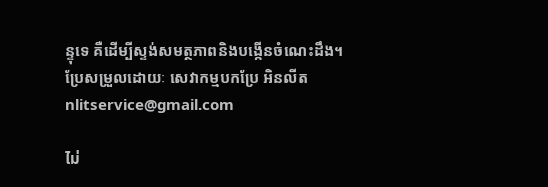ន្ទុទេ គឺដើម្បីស្ទង់សមត្ថភាពនិងបង្កើនចំណេះដឹង។
ប្រែសម្រួលដោយៈ សេវាកម្មបកប្រែ អិនលីត nlitservice@gmail.com

ไม่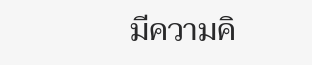มีความคิ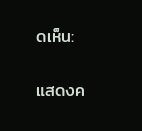ดเห็น:

แสดงค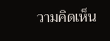วามคิดเห็น